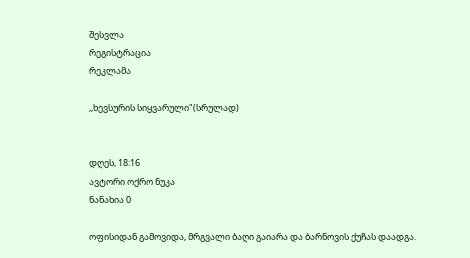შესვლა
რეგისტრაცია
რეკლამა

,,ხევსურის სიყვარული"(სრულად)


დღეს, 18:16
ავტორი ოქრო ნუკა
ნანახია 0

ოფისიდან გამოვიდა, მრგვალი ბაღი გაიარა და ბარნოვის ქუჩას დაადგა.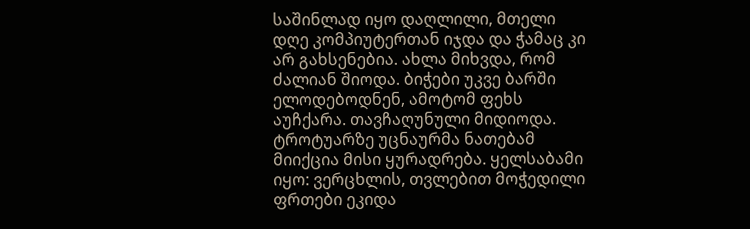საშინლად იყო დაღლილი, მთელი დღე კომპიუტერთან იჯდა და ჭამაც კი არ გახსენებია. ახლა მიხვდა, რომ ძალიან შიოდა. ბიჭები უკვე ბარში ელოდებოდნენ, ამოტომ ფეხს აუჩქარა. თავჩაღუნული მიდიოდა. ტროტუარზე უცნაურმა ნათებამ მიიქცია მისი ყურადრება. ყელსაბამი იყო: ვერცხლის, თვლებით მოჭედილი ფრთები ეკიდა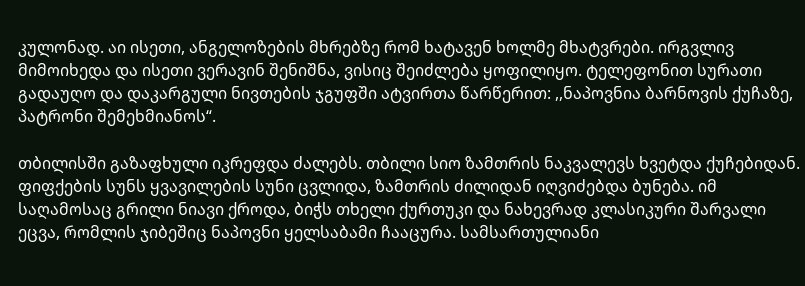კულონად. აი ისეთი, ანგელოზების მხრებზე რომ ხატავენ ხოლმე მხატვრები. ირგვლივ მიმოიხედა და ისეთი ვერავინ შენიშნა, ვისიც შეიძლება ყოფილიყო. ტელეფონით სურათი გადაუღო და დაკარგული ნივთების ჯგუფში ატვირთა წარწერით: ,,ნაპოვნია ბარნოვის ქუჩაზე, პატრონი შემეხმიანოს“.

თბილისში გაზაფხული იკრეფდა ძალებს. თბილი სიო ზამთრის ნაკვალევს ხვეტდა ქუჩებიდან. ფიფქების სუნს ყვავილების სუნი ცვლიდა, ზამთრის ძილიდან იღვიძებდა ბუნება. იმ საღამოსაც გრილი ნიავი ქროდა, ბიჭს თხელი ქურთუკი და ნახევრად კლასიკური შარვალი ეცვა, რომლის ჯიბეშიც ნაპოვნი ყელსაბამი ჩააცურა. სამსართულიანი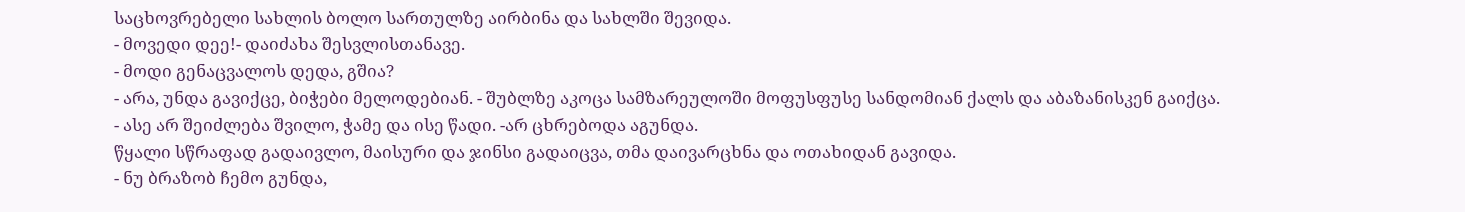საცხოვრებელი სახლის ბოლო სართულზე აირბინა და სახლში შევიდა.
- მოვედი დეე!- დაიძახა შესვლისთანავე.
- მოდი გენაცვალოს დედა, გშია?
- არა, უნდა გავიქცე, ბიჭები მელოდებიან. - შუბლზე აკოცა სამზარეულოში მოფუსფუსე სანდომიან ქალს და აბაზანისკენ გაიქცა.
- ასე არ შეიძლება შვილო, ჭამე და ისე წადი. -არ ცხრებოდა აგუნდა.
წყალი სწრაფად გადაივლო, მაისური და ჯინსი გადაიცვა, თმა დაივარცხნა და ოთახიდან გავიდა.
- ნუ ბრაზობ ჩემო გუნდა,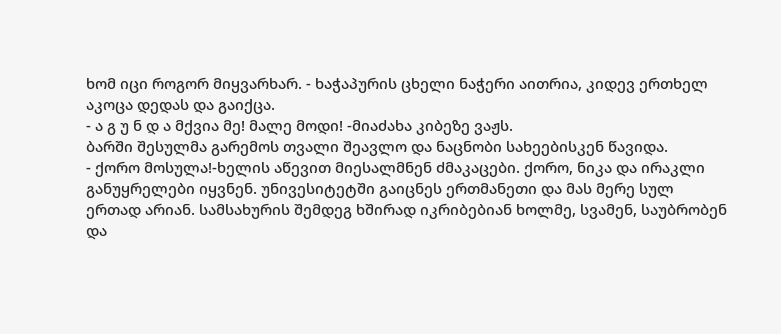ხომ იცი როგორ მიყვარხარ. - ხაჭაპურის ცხელი ნაჭერი აითრია, კიდევ ერთხელ აკოცა დედას და გაიქცა.
- ა გ უ ნ დ ა მქვია მე! მალე მოდი! -მიაძახა კიბეზე ვაჟს.
ბარში შესულმა გარემოს თვალი შეავლო და ნაცნობი სახეებისკენ წავიდა.
- ქორო მოსულა!-ხელის აწევით მიესალმნენ ძმაკაცები. ქორო, ნიკა და ირაკლი განუყრელები იყვნენ. უნივესიტეტში გაიცნეს ერთმანეთი და მას მერე სულ ერთად არიან. სამსახურის შემდეგ ხშირად იკრიბებიან ხოლმე, სვამენ, საუბრობენ და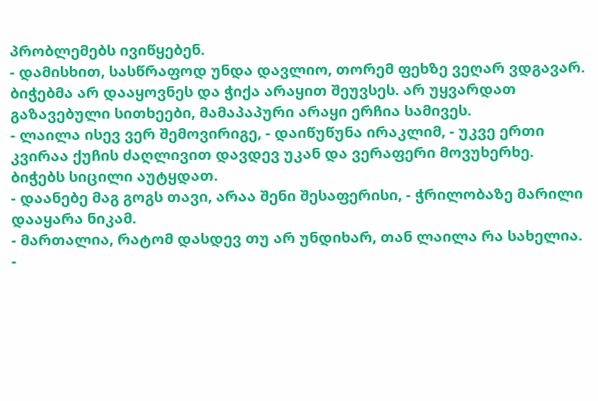პრობლემებს ივიწყებენ.
- დამისხით, სასწრაფოდ უნდა დავლიო, თორემ ფეხზე ვეღარ ვდგავარ. ბიჭებმა არ დააყოვნეს და ჭიქა არაყით შეუვსეს. არ უყვარდათ გაზავებული სითხეები, მამაპაპური არაყი ერჩია სამივეს.
- ლაილა ისევ ვერ შემოვირიგე, - დაიწუწუნა ირაკლიმ, - უკვე ერთი კვირაა ქუჩის ძაღლივით დავდევ უკან და ვერაფერი მოვუხერხე.
ბიჭებს სიცილი აუტყდათ.
- დაანებე მაგ გოგს თავი, არაა შენი შესაფერისი, - ჭრილობაზე მარილი დააყარა ნიკამ.
- მართალია, რატომ დასდევ თუ არ უნდიხარ, თან ლაილა რა სახელია.
-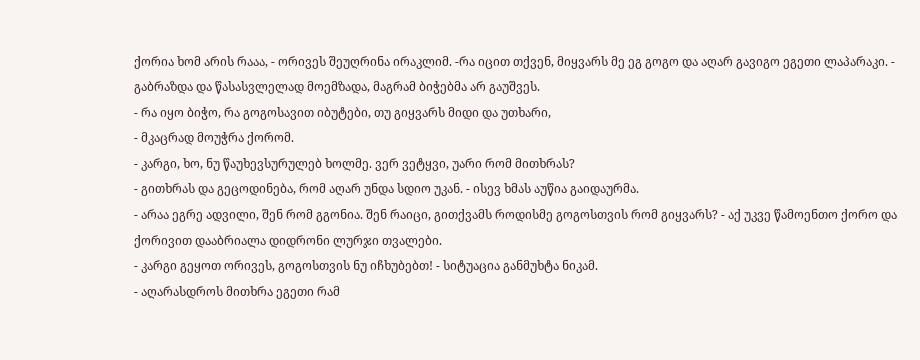ქორია ხომ არის რააა, - ორივეს შეუღრინა ირაკლიმ. -რა იცით თქვენ, მიყვარს მე ეგ გოგო და აღარ გავიგო ეგეთი ლაპარაკი. - გაბრაზდა და წასასვლელად მოემზადა, მაგრამ ბიჭებმა არ გაუშვეს.
- რა იყო ბიჭო, რა გოგოსავით იბუტები, თუ გიყვარს მიდი და უთხარი,
- მკაცრად მოუჭრა ქორომ.
- კარგი, ხო, ნუ წაუხევსურულებ ხოლმე. ვერ ვეტყვი, უარი რომ მითხრას?
- გითხრას და გეცოდინება, რომ აღარ უნდა სდიო უკან. - ისევ ხმას აუწია გაიდაურმა.
- არაა ეგრე ადვილი, შენ რომ გგონია. შენ რაიცი, გითქვამს როდისმე გოგოსთვის რომ გიყვარს? - აქ უკვე წამოენთო ქორო და ქორივით დააბრიალა დიდრონი ლურჯი თვალები.
- კარგი გეყოთ ორივეს, გოგოსთვის ნუ იჩხუბებთ! - სიტუაცია განმუხტა ნიკამ.
- აღარასდროს მითხრა ეგეთი რამ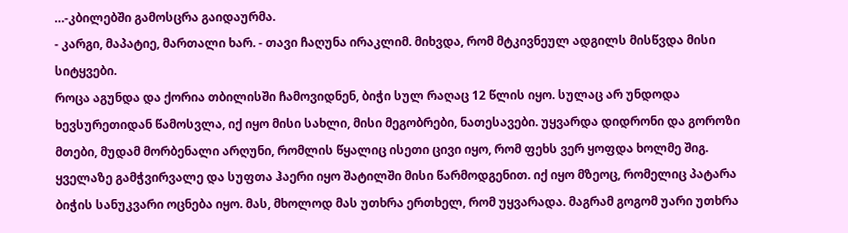…-კბილებში გამოსცრა გაიდაურმა.
- კარგი, მაპატიე, მართალი ხარ. - თავი ჩაღუნა ირაკლიმ. მიხვდა, რომ მტკივნეულ ადგილს მისწვდა მისი სიტყვები.
როცა აგუნდა და ქორია თბილისში ჩამოვიდნენ, ბიჭი სულ რაღაც 12 წლის იყო. სულაც არ უნდოდა ხევსურეთიდან წამოსვლა, იქ იყო მისი სახლი, მისი მეგობრები, ნათესავები. უყვარდა დიდრონი და გოროზი მთები, მუდამ მორბენალი არღუნი, რომლის წყალიც ისეთი ცივი იყო, რომ ფეხს ვერ ყოფდა ხოლმე შიგ. ყველაზე გამჭვირვალე და სუფთა ჰაერი იყო შატილში მისი წარმოდგენით. იქ იყო მზეოც, რომელიც პატარა ბიჭის სანუკვარი ოცნება იყო. მას, მხოლოდ მას უთხრა ერთხელ, რომ უყვარადა. მაგრამ გოგომ უარი უთხრა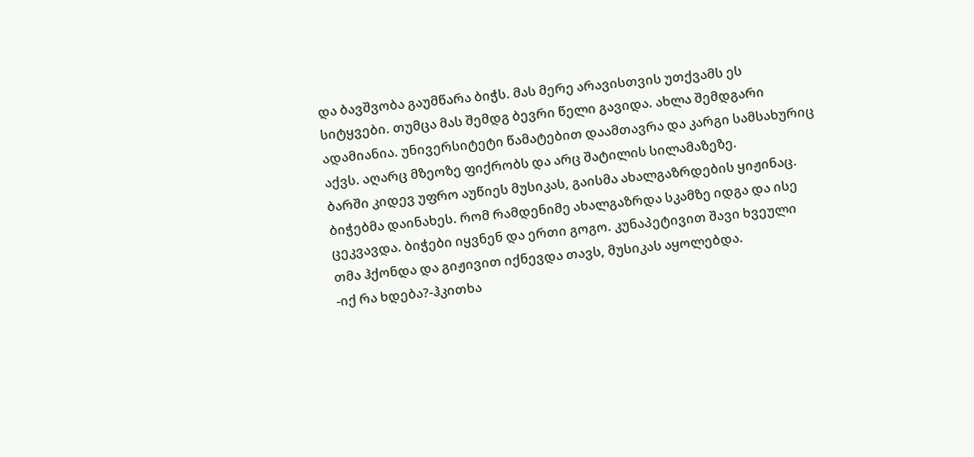და ბავშვობა გაუმწარა ბიჭს. მას მერე არავისთვის უთქვამს ეს სიტყვები. თუმცა მას შემდგ ბევრი წელი გავიდა. ახლა შემდგარი ადამიანია. უნივერსიტეტი წამატებით დაამთავრა და კარგი სამსახურიც აქვს. აღარც მზეოზე ფიქრობს და არც შატილის სილამაზეზე.
ბარში კიდევ უფრო აუწიეს მუსიკას, გაისმა ახალგაზრდების ყიჟინაც. ბიჭებმა დაინახეს. რომ რამდენიმე ახალგაზრდა სკამზე იდგა და ისე ცეკვავდა. ბიჭები იყვნენ და ერთი გოგო. კუნაპეტივით შავი ხვეული თმა ჰქონდა და გიჟივით იქნევდა თავს, მუსიკას აყოლებდა.
-იქ რა ხდება?-ჰკითხა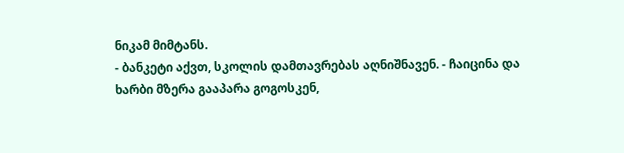ნიკამ მიმტანს.
- ბანკეტი აქვთ, სკოლის დამთავრებას აღნიშნავენ. - ჩაიცინა და ხარბი მზერა გააპარა გოგოსკენ,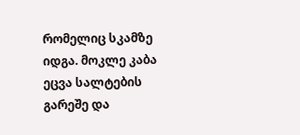რომელიც სკამზე იდგა. მოკლე კაბა ეცვა სალტების გარეშე და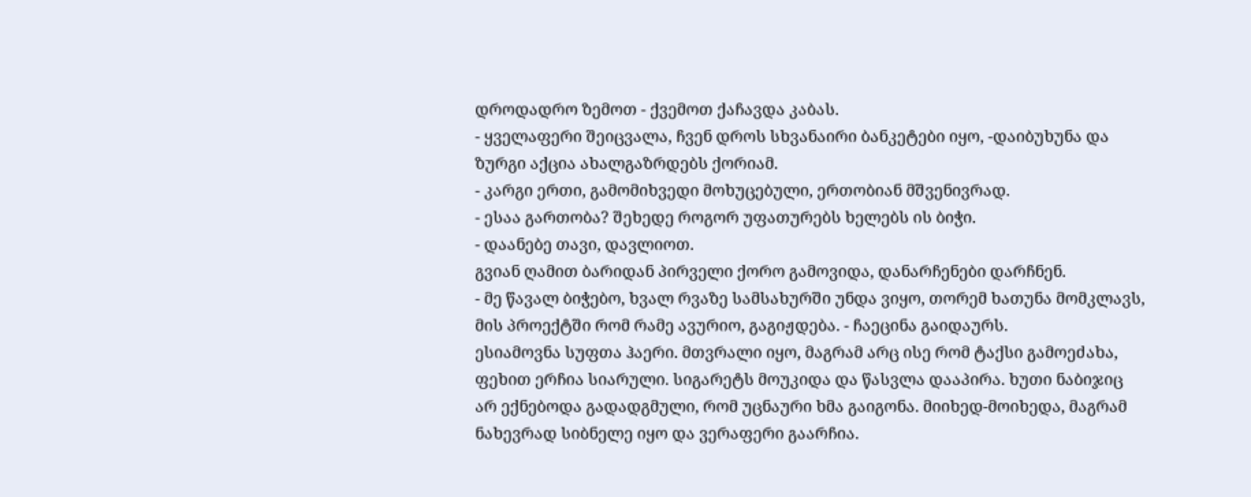დროდადრო ზემოთ - ქვემოთ ქაჩავდა კაბას.
- ყველაფერი შეიცვალა, ჩვენ დროს სხვანაირი ბანკეტები იყო, -დაიბუხუნა და ზურგი აქცია ახალგაზრდებს ქორიამ.
- კარგი ერთი, გამომიხვედი მოხუცებული, ერთობიან მშვენივრად.
- ესაა გართობა? შეხედე როგორ უფათურებს ხელებს ის ბიჭი.
- დაანებე თავი, დავლიოთ.
გვიან ღამით ბარიდან პირველი ქორო გამოვიდა, დანარჩენები დარჩნენ.
- მე წავალ ბიჭებო, ხვალ რვაზე სამსახურში უნდა ვიყო, თორემ ხათუნა მომკლავს, მის პროექტში რომ რამე ავურიო, გაგიჟდება. - ჩაეცინა გაიდაურს.
ესიამოვნა სუფთა ჰაერი. მთვრალი იყო, მაგრამ არც ისე რომ ტაქსი გამოეძახა, ფეხით ერჩია სიარული. სიგარეტს მოუკიდა და წასვლა დააპირა. ხუთი ნაბიჯიც არ ექნებოდა გადადგმული, რომ უცნაური ხმა გაიგონა. მიიხედ-მოიხედა, მაგრამ ნახევრად სიბნელე იყო და ვერაფერი გაარჩია.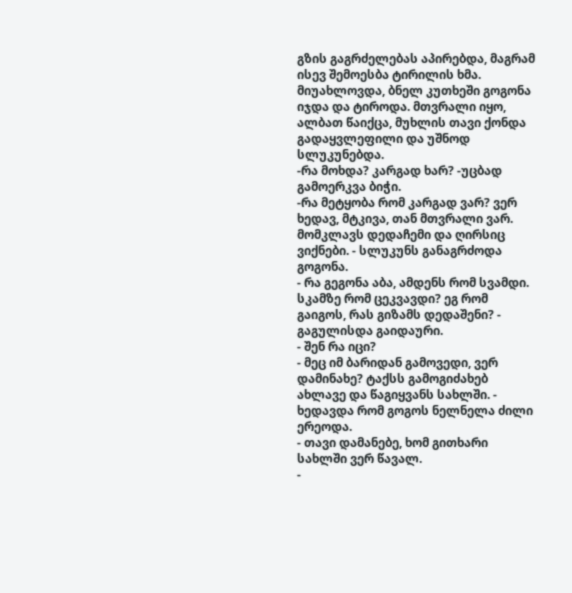გზის გაგრძელებას აპირებდა, მაგრამ ისევ შემოესბა ტირილის ხმა. მიუახლოვდა, ბნელ კუთხეში გოგონა იჯდა და ტიროდა. მთვრალი იყო, ალბათ წაიქცა, მუხლის თავი ქონდა გადაყვლეფილი და უშნოდ სლუკუნებდა.
-რა მოხდა? კარგად ხარ? -უცბად გამოერკვა ბიჭი.
-რა მეტყობა რომ კარგად ვარ? ვერ ხედავ, მტკივა, თან მთვრალი ვარ. მომკლავს დედაჩემი და ღირსიც ვიქნები. - სლუკუნს განაგრძოდა გოგონა.
- რა გეგონა აბა, ამდენს რომ სვამდი. სკამზე რომ ცეკვავდი? ეგ რომ გაიგოს, რას გიზამს დედაშენი? - გაგულისდა გაიდაური.
- შენ რა იცი?
- მეც იმ ბარიდან გამოვედი, ვერ დამინახე? ტაქსს გამოგიძახებ ახლავე და წაგიყვანს სახლში. - ხედავდა რომ გოგოს ნელნელა ძილი ერეოდა.
- თავი დამანებე, ხომ გითხარი სახლში ვერ წავალ.
-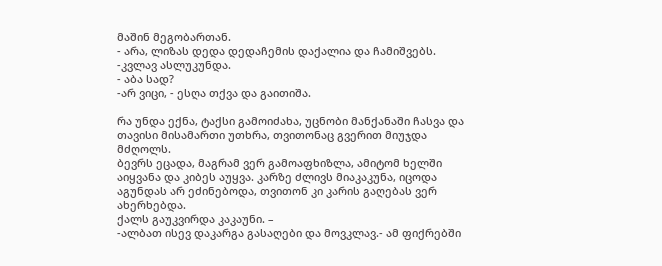მაშინ მეგობართან.
- არა, ლიზას დედა დედაჩემის დაქალია და ჩამიშვებს. -კვლავ ასლუკუნდა.
- აბა სად?
-არ ვიცი, - ესღა თქვა და გაითიშა.

რა უნდა ექნა, ტაქსი გამოიძახა, უცნობი მანქანაში ჩასვა და თავისი მისამართი უთხრა, თვითონაც გვერით მიუჯდა მძღოლს.
ბევრს ეცადა, მაგრამ ვერ გამოაფხიზლა, ამიტომ ხელში აიყვანა და კიბეს აუყვა. კარზე ძლივს მიაკაკუნა, იცოდა აგუნდას არ ეძინებოდა, თვითონ კი კარის გაღებას ვერ ახერხებდა.
ქალს გაუკვირდა კაკაუნი. –
-ალბათ ისევ დაკარგა გასაღები და მოვკლავ.- ამ ფიქრებში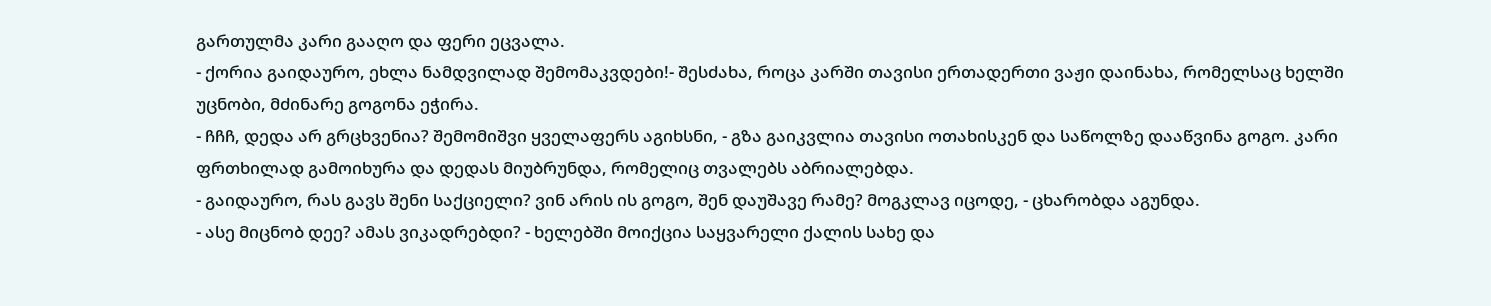გართულმა კარი გააღო და ფერი ეცვალა.
- ქორია გაიდაურო, ეხლა ნამდვილად შემომაკვდები!- შესძახა, როცა კარში თავისი ერთადერთი ვაჟი დაინახა, რომელსაც ხელში უცნობი, მძინარე გოგონა ეჭირა.
- ჩჩჩ, დედა არ გრცხვენია? შემომიშვი ყველაფერს აგიხსნი, - გზა გაიკვლია თავისი ოთახისკენ და საწოლზე დააწვინა გოგო. კარი ფრთხილად გამოიხურა და დედას მიუბრუნდა, რომელიც თვალებს აბრიალებდა.
- გაიდაურო, რას გავს შენი საქციელი? ვინ არის ის გოგო, შენ დაუშავე რამე? მოგკლავ იცოდე, - ცხარობდა აგუნდა.
- ასე მიცნობ დეე? ამას ვიკადრებდი? - ხელებში მოიქცია საყვარელი ქალის სახე და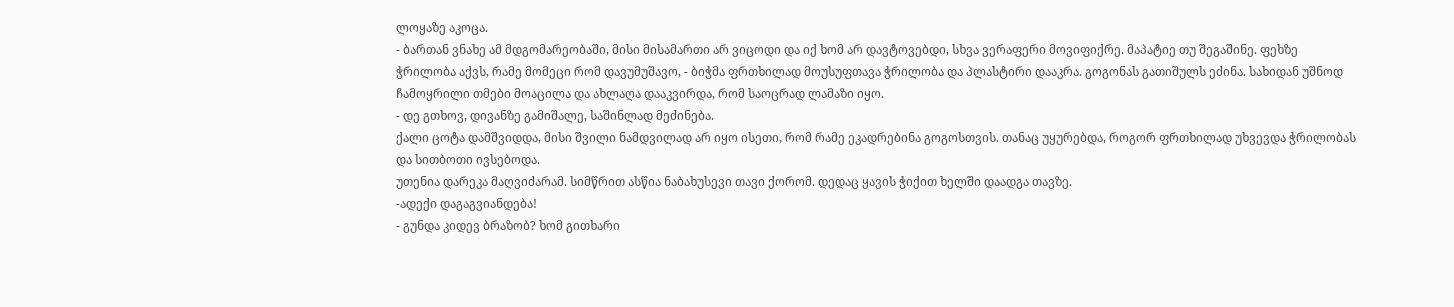ლოყაზე აკოცა.
- ბართან ვნახე ამ მდგომარეობაში, მისი მისამართი არ ვიცოდი და იქ ხომ არ დავტოვებდი, სხვა ვერაფერი მოვიფიქრე. მაპატიე თუ შეგაშინე. ფეხზე ჭრილობა აქვს, რამე მომეცი რომ დავუმუშავო, - ბიჭმა ფრთხილად მოუსუფთავა ჭრილობა და პლასტირი დააკრა. გოგონას გათიშულს ეძინა. სახიდან უშნოდ ჩამოყრილი თმები მოაცილა და ახლაღა დააკვირდა, რომ საოცრად ლამაზი იყო.
- დე გთხოვ, დივანზე გამიშალე, საშინლად მეძინება.
ქალი ცოტა დამშვიდდა, მისი შვილი ნამდვილად არ იყო ისეთი, რომ რამე ეკადრებინა გოგოსთვის. თანაც უყურებდა, როგორ ფრთხილად უხვევდა ჭრილობას და სითბოთი ივსებოდა.
უთენია დარეკა მაღვიძარამ. სიმწრით ასწია ნაბახუსევი თავი ქორომ. დედაც ყავის ჭიქით ხელში დაადგა თავზე.
-ადექი დაგაგვიანდება!
- გუნდა კიდევ ბრაზობ? ხომ გითხარი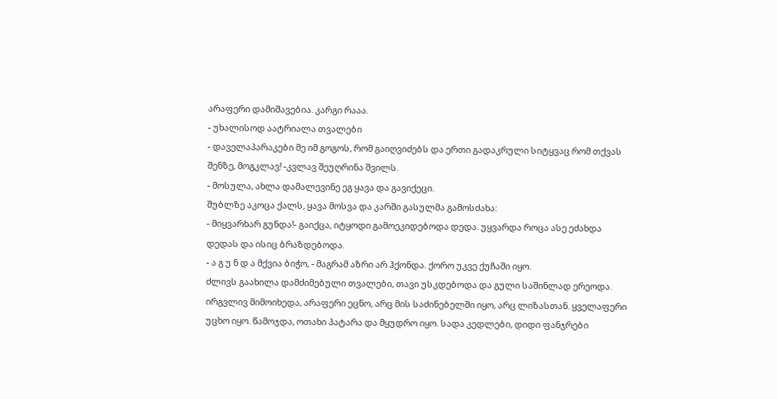არაფერი დამიშავებია. კარგი რააა.
- უხალისოდ აატრიალა თვალები
- დაველაპარაკები მე იმ გოგოს, რომ გაიღვიძებს და ერთი გადაკრული სიტყვაც რომ თქვას შენზე, მოგკლავ! -კვლავ შეუღრინა შვილს.
- მოსულა, ახლა დამალევინე ეგ ყავა და გავიქეცი.
შუბლზე აკოცა ქალს, ყავა მოსვა და კარში გასულმა გამოსძახა:
- მიყვარხარ გუნდა!- გაიქცა, იტყოდი გამოეკიდებოდა დედა. უყვარდა როცა ასე ეძახდა დედას და ისიც ბრაზდებოდა.
- ა გ უ ნ დ ა მქვია ბიჭო, - მაგრამ აზრი არ ჰქონდა. ქორო უკვე ქუჩაში იყო.
ძლივს გაახილა დამძიმებული თვალები, თავი უსკდებოდა და გული საშინლად ერეოდა. ირგვლივ მიმოიხედა, არაფერი ეცნო, არც მის საძინებელში იყო, არც ლიზასთან. ყველაფერი უცხო იყო. წამოჯდა, ოთახი პატარა და მყუდრო იყო. სადა კედლები, დიდი ფანჯრები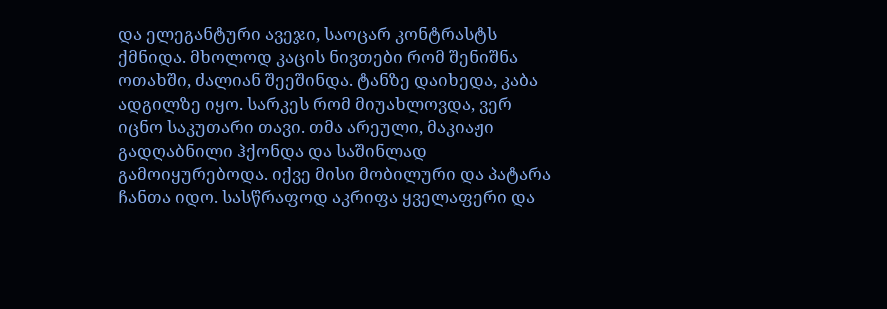და ელეგანტური ავეჯი, საოცარ კონტრასტს ქმნიდა. მხოლოდ კაცის ნივთები რომ შენიშნა ოთახში, ძალიან შეეშინდა. ტანზე დაიხედა, კაბა ადგილზე იყო. სარკეს რომ მიუახლოვდა, ვერ იცნო საკუთარი თავი. თმა არეული, მაკიაჟი გადღაბნილი ჰქონდა და საშინლად გამოიყურებოდა. იქვე მისი მობილური და პატარა ჩანთა იდო. სასწრაფოდ აკრიფა ყველაფერი და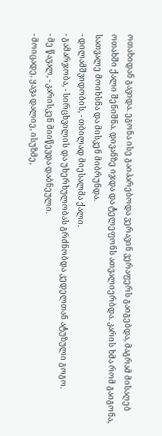ოთახიდან გავიდა. ეგონა ისე გაიპარებოდა ვერავინ ვერაფერს გაიგებდა, მაგრამ მისაღებ ოთახში ქალი შენიშნა. დივანზე იჯდა და ტელეფონს ათვალიერბდა. კარის ხმა რომ გაიგონა, სათვალე მოიხსნა და მისკენ მიბრუნდა.
- დილამშვიდობის, - თბილად მიესალმა ქალი.
- გამარჯობა, - სირცხვილის და უხერხულობას გრძნობდა კედელთან ატუზული გოგო.
- მე წავალ, - კარისკენ მიიწევდა დაბნეული.
- მოიცადე, ყავა დალიე, ისუზმე,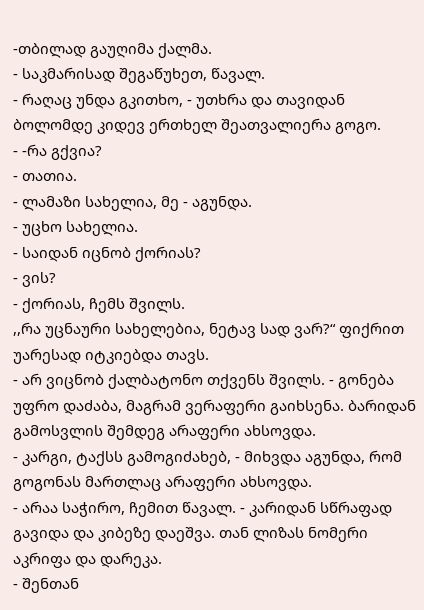-თბილად გაუღიმა ქალმა.
- საკმარისად შეგაწუხეთ, წავალ.
- რაღაც უნდა გკითხო, - უთხრა და თავიდან ბოლომდე კიდევ ერთხელ შეათვალიერა გოგო.
- -რა გქვია?
- თათია.
- ლამაზი სახელია, მე - აგუნდა.
- უცხო სახელია.
- საიდან იცნობ ქორიას?
- ვის?
- ქორიას, ჩემს შვილს.
,,რა უცნაური სახელებია, ნეტავ სად ვარ?“ ფიქრით უარესად იტკიებდა თავს.
- არ ვიცნობ ქალბატონო თქვენს შვილს. - გონება უფრო დაძაბა, მაგრამ ვერაფერი გაიხსენა. ბარიდან გამოსვლის შემდეგ არაფერი ახსოვდა.
- კარგი, ტაქსს გამოგიძახებ, - მიხვდა აგუნდა, რომ გოგონას მართლაც არაფერი ახსოვდა.
- არაა საჭირო, ჩემით წავალ. - კარიდან სწრაფად გავიდა და კიბეზე დაეშვა. თან ლიზას ნომერი აკრიფა და დარეკა.
- შენთან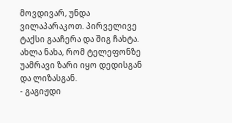მოვდივარ, უნდა ვილაპარაკოთ. პირველივე ტაქსი გააჩერა და შიგ ჩახტა. ახლა ნახა, რომ ტელეფონზე უამრავი ზარი იყო დედისგან და ლიზასგან.
- გაგიჟდი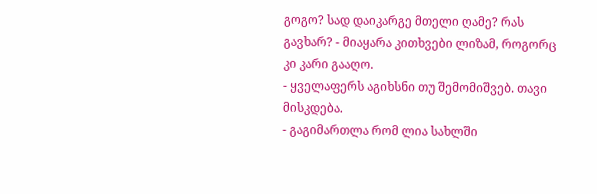გოგო? სად დაიკარგე მთელი ღამე? რას გავხარ? - მიაყარა კითხვები ლიზამ, როგორც კი კარი გააღო.
- ყველაფერს აგიხსნი თუ შემომიშვებ. თავი მისკდება.
- გაგიმართლა რომ ლია სახლში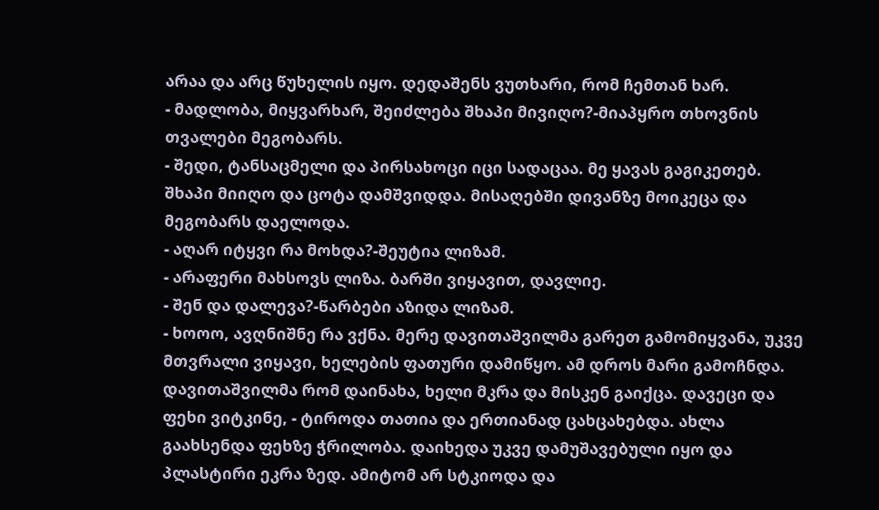არაა და არც წუხელის იყო. დედაშენს ვუთხარი, რომ ჩემთან ხარ.
- მადლობა, მიყვარხარ, შეიძლება შხაპი მივიღო?-მიაპყრო თხოვნის თვალები მეგობარს.
- შედი, ტანსაცმელი და პირსახოცი იცი სადაცაა. მე ყავას გაგიკეთებ.
შხაპი მიიღო და ცოტა დამშვიდდა. მისაღებში დივანზე მოიკეცა და მეგობარს დაელოდა.
- აღარ იტყვი რა მოხდა?-შეუტია ლიზამ.
- არაფერი მახსოვს ლიზა. ბარში ვიყავით, დავლიე.
- შენ და დალევა?-წარბები აზიდა ლიზამ.
- ხოოო, ავღნიშნე რა ვქნა. მერე დავითაშვილმა გარეთ გამომიყვანა, უკვე მთვრალი ვიყავი, ხელების ფათური დამიწყო. ამ დროს მარი გამოჩნდა. დავითაშვილმა რომ დაინახა, ხელი მკრა და მისკენ გაიქცა. დავეცი და ფეხი ვიტკინე, - ტიროდა თათია და ერთიანად ცახცახებდა. ახლა გაახსენდა ფეხზე ჭრილობა. დაიხედა უკვე დამუშავებული იყო და პლასტირი ეკრა ზედ. ამიტომ არ სტკიოდა და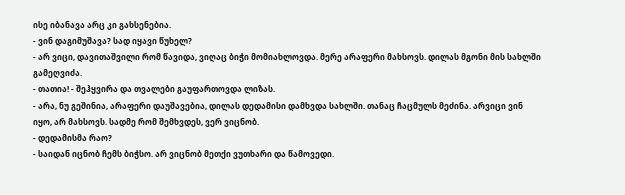ისე იბანავა არც კი გახსენებია.
- ვინ დაგიმუშავა? სად იყავი წუხელ?
- არ ვიცი, დავითაშვილი რომ წავიდა, ვიღაც ბიჭი მომიახლოვდა. მერე არაფერი მახსოვს. დილას მგონი მის სახლში გამეღვიძა.
- თათია! - შეჰყვირა და თვალები გაუფართოვდა ლიზას.
- არა, ნუ გეშინია, არაფერი დაუშავებია, დილას დედამისი დამხვდა სახლში. თანაც ჩაცმულს მეძინა. არვიცი ვინ იყო, არ მახსოვს. სადმე რომ შემხვდეს, ვერ ვიცნობ.
- დედამისმა რაო?
- საიდან იცნობ ჩემს ბიჭსო. არ ვიცნობ მეთქი ვუთხარი და წამოვედი.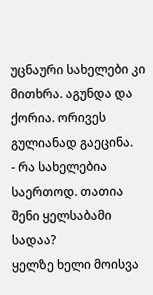უცნაური სახელები კი მითხრა. აგუნდა და ქორია. ორივეს გულიანად გაეცინა.
- რა სახელებია საერთოდ. თათია შენი ყელსაბამი სადაა?
ყელზე ხელი მოისვა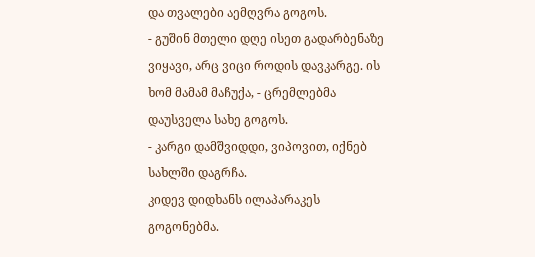და თვალები აემღვრა გოგოს.
- გუშინ მთელი დღე ისეთ გადარბენაზე ვიყავი, არც ვიცი როდის დავკარგე. ის ხომ მამამ მაჩუქა, - ცრემლებმა დაუსველა სახე გოგოს.
- კარგი დამშვიდდი, ვიპოვით, იქნებ სახლში დაგრჩა.
კიდევ დიდხანს ილაპარაკეს გოგონებმა.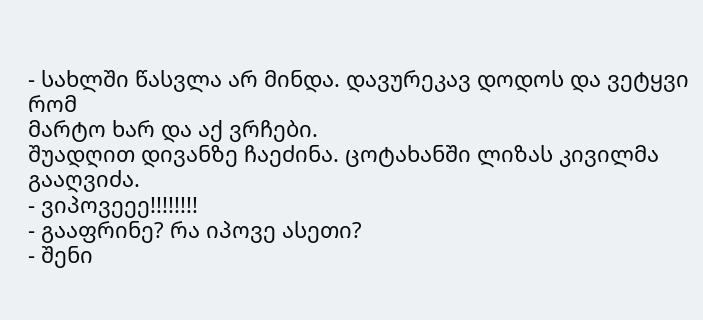- სახლში წასვლა არ მინდა. დავურეკავ დოდოს და ვეტყვი რომ
მარტო ხარ და აქ ვრჩები.
შუადღით დივანზე ჩაეძინა. ცოტახანში ლიზას კივილმა გააღვიძა.
- ვიპოვეეე!!!!!!!!
- გააფრინე? რა იპოვე ასეთი?
- შენი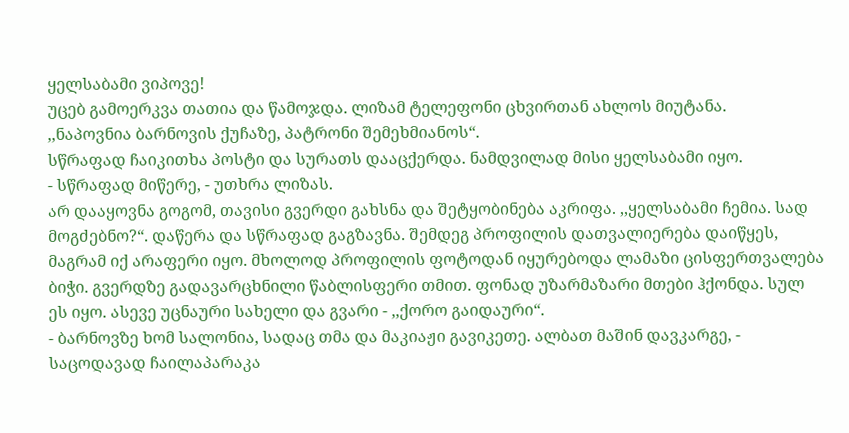ყელსაბამი ვიპოვე!
უცებ გამოერკვა თათია და წამოჯდა. ლიზამ ტელეფონი ცხვირთან ახლოს მიუტანა.
,,ნაპოვნია ბარნოვის ქუჩაზე, პატრონი შემეხმიანოს“.
სწრაფად ჩაიკითხა პოსტი და სურათს დააცქერდა. ნამდვილად მისი ყელსაბამი იყო.
- სწრაფად მიწერე, - უთხრა ლიზას.
არ დააყოვნა გოგომ, თავისი გვერდი გახსნა და შეტყობინება აკრიფა. ,,ყელსაბამი ჩემია. სად მოგძებნო?“. დაწერა და სწრაფად გაგზავნა. შემდეგ პროფილის დათვალიერება დაიწყეს, მაგრამ იქ არაფერი იყო. მხოლოდ პროფილის ფოტოდან იყურებოდა ლამაზი ცისფერთვალება ბიჭი. გვერდზე გადავარცხნილი წაბლისფერი თმით. ფონად უზარმაზარი მთები ჰქონდა. სულ ეს იყო. ასევე უცნაური სახელი და გვარი - ,,ქორო გაიდაური“.
- ბარნოვზე ხომ სალონია, სადაც თმა და მაკიაჟი გავიკეთე. ალბათ მაშინ დავკარგე, - საცოდავად ჩაილაპარაკა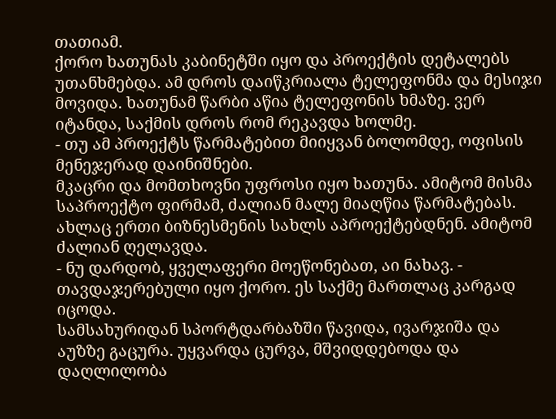თათიამ.
ქორო ხათუნას კაბინეტში იყო და პროექტის დეტალებს უთანხმებდა. ამ დროს დაიწკრიალა ტელეფონმა და მესიჯი მოვიდა. ხათუნამ წარბი აწია ტელეფონის ხმაზე. ვერ იტანდა, საქმის დროს რომ რეკავდა ხოლმე.
- თუ ამ პროექტს წარმატებით მიიყვან ბოლომდე, ოფისის მენეჯერად დაინიშნები.
მკაცრი და მომთხოვნი უფროსი იყო ხათუნა. ამიტომ მისმა საპროექტო ფირმამ, ძალიან მალე მიაღწია წარმატებას. ახლაც ერთი ბიზნესმენის სახლს აპროექტებდნენ. ამიტომ ძალიან ღელავდა.
- ნუ დარდობ, ყველაფერი მოეწონებათ, აი ნახავ. - თავდაჯერებული იყო ქორო. ეს საქმე მართლაც კარგად იცოდა.
სამსახურიდან სპორტდარბაზში წავიდა, ივარჯიშა და აუზზე გაცურა. უყვარდა ცურვა, მშვიდდებოდა და დაღლილობა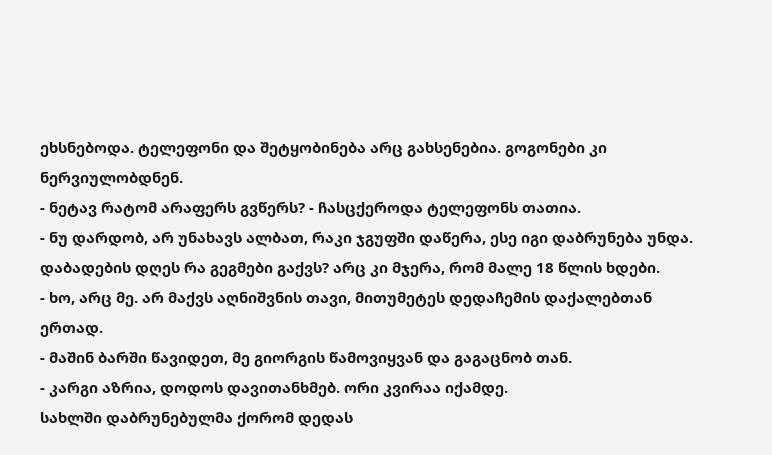ეხსნებოდა. ტელეფონი და შეტყობინება არც გახსენებია. გოგონები კი ნერვიულობდნენ.
- ნეტავ რატომ არაფერს გვწერს? - ჩასცქეროდა ტელეფონს თათია.
- ნუ დარდობ, არ უნახავს ალბათ, რაკი ჯგუფში დაწერა, ესე იგი დაბრუნება უნდა. დაბადების დღეს რა გეგმები გაქვს? არც კი მჯერა, რომ მალე 18 წლის ხდები.
- ხო, არც მე. არ მაქვს აღნიშვნის თავი, მითუმეტეს დედაჩემის დაქალებთან ერთად.
- მაშინ ბარში წავიდეთ, მე გიორგის წამოვიყვან და გაგაცნობ თან.
- კარგი აზრია, დოდოს დავითანხმებ. ორი კვირაა იქამდე.
სახლში დაბრუნებულმა ქორომ დედას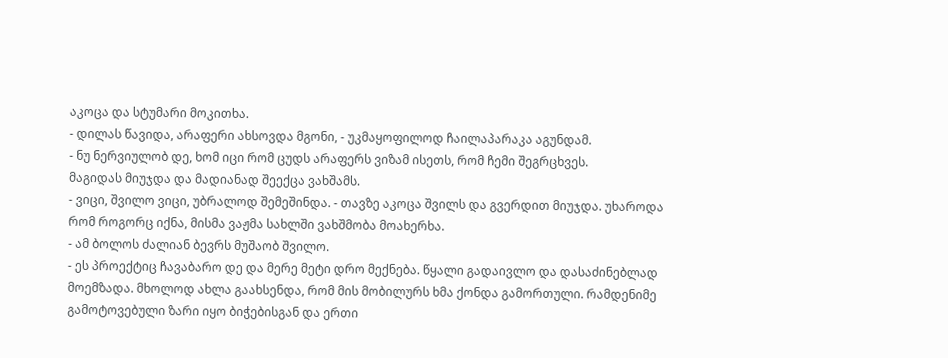აკოცა და სტუმარი მოკითხა.
- დილას წავიდა, არაფერი ახსოვდა მგონი, - უკმაყოფილოდ ჩაილაპარაკა აგუნდამ.
- ნუ ნერვიულობ დე, ხომ იცი რომ ცუდს არაფერს ვიზამ ისეთს, რომ ჩემი შეგრცხვეს.
მაგიდას მიუჯდა და მადიანად შეექცა ვახშამს.
- ვიცი, შვილო ვიცი, უბრალოდ შემეშინდა. - თავზე აკოცა შვილს და გვერდით მიუჯდა. უხაროდა რომ როგორც იქნა, მისმა ვაჟმა სახლში ვახშმობა მოახერხა.
- ამ ბოლოს ძალიან ბევრს მუშაობ შვილო.
- ეს პროექტიც ჩავაბარო დე და მერე მეტი დრო მექნება. წყალი გადაივლო და დასაძინებლად მოემზადა. მხოლოდ ახლა გაახსენდა, რომ მის მობილურს ხმა ქონდა გამორთული. რამდენიმე გამოტოვებული ზარი იყო ბიჭებისგან და ერთი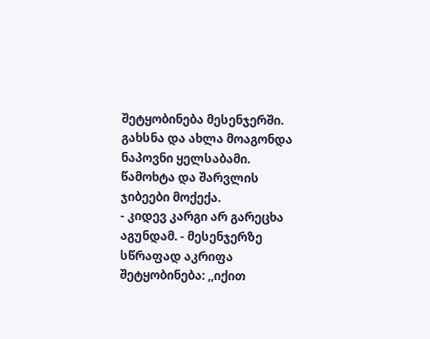შეტყობინება მესენჯერში. გახსნა და ახლა მოაგონდა ნაპოვნი ყელსაბამი. წამოხტა და შარვლის ჯიბეები მოქექა.
- კიდევ კარგი არ გარეცხა აგუნდამ. - მესენჯერზე სწრაფად აკრიფა შეტყობინება: ,,იქით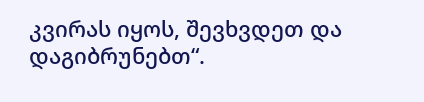კვირას იყოს, შევხვდეთ და დაგიბრუნებთ“.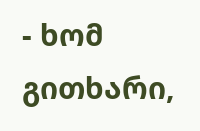- ხომ გითხარი,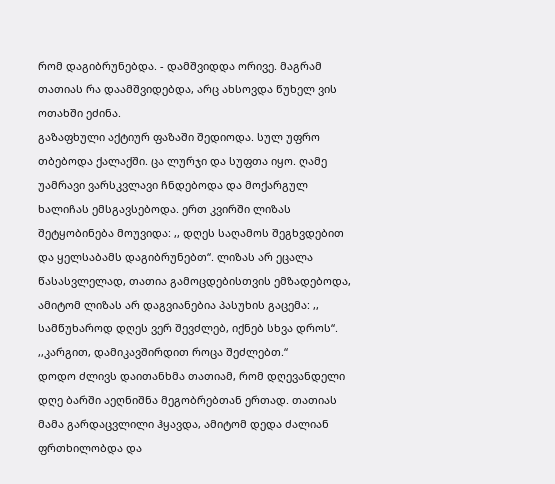რომ დაგიბრუნებდა. - დამშვიდდა ორივე. მაგრამ თათიას რა დაამშვიდებდა, არც ახსოვდა წუხელ ვის ოთახში ეძინა.
გაზაფხული აქტიურ ფაზაში შედიოდა. სულ უფრო თბებოდა ქალაქში. ცა ლურჯი და სუფთა იყო. ღამე უამრავი ვარსკვლავი ჩნდებოდა და მოქარგულ ხალიჩას ემსგავსებოდა. ერთ კვირში ლიზას შეტყობინება მოუვიდა: ,, დღეს საღამოს შეგხვდებით და ყელსაბამს დაგიბრუნებთ“. ლიზას არ ეცალა წასასვლელად, თათია გამოცდებისთვის ემზადებოდა, ამიტომ ლიზას არ დაგვიანებია პასუხის გაცემა: ,, სამწუხაროდ დღეს ვერ შევძლებ, იქნებ სხვა დროს“.
,,კარგით, დამიკავშირდით როცა შეძლებთ.“
დოდო ძლივს დაითანხმა თათიამ, რომ დღევანდელი დღე ბარში აეღნიშნა მეგობრებთან ერთად. თათიას მამა გარდაცვლილი ჰყავდა, ამიტომ დედა ძალიან ფრთხილობდა და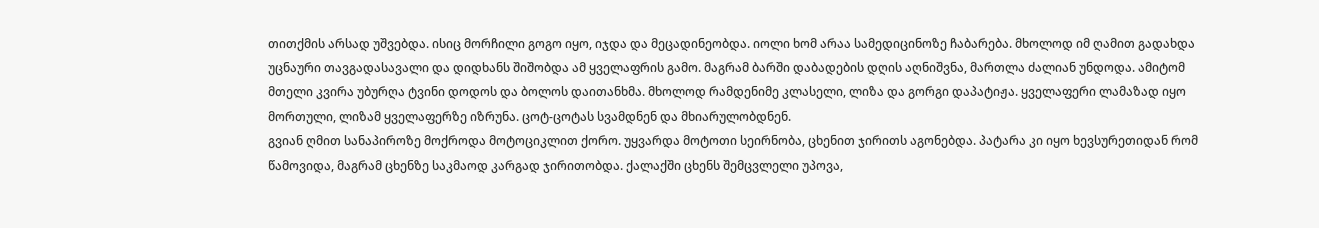თითქმის არსად უშვებდა. ისიც მორჩილი გოგო იყო, იჯდა და მეცადინეობდა. იოლი ხომ არაა სამედიცინოზე ჩაბარება. მხოლოდ იმ ღამით გადახდა უცნაური თავგადასავალი და დიდხანს შიშობდა ამ ყველაფრის გამო. მაგრამ ბარში დაბადების დღის აღნიშვნა, მართლა ძალიან უნდოდა. ამიტომ მთელი კვირა უბურღა ტვინი დოდოს და ბოლოს დაითანხმა. მხოლოდ რამდენიმე კლასელი, ლიზა და გორგი დაპატიჟა. ყველაფერი ლამაზად იყო მორთული, ლიზამ ყველაფერზე იზრუნა. ცოტ-ცოტას სვამდნენ და მხიარულობდნენ.
გვიან ღმით სანაპიროზე მოქროდა მოტოციკლით ქორო. უყვარდა მოტოთი სეირნობა, ცხენით ჯირითს აგონებდა. პატარა კი იყო ხევსურეთიდან რომ წამოვიდა, მაგრამ ცხენზე საკმაოდ კარგად ჯირითობდა. ქალაქში ცხენს შემცვლელი უპოვა,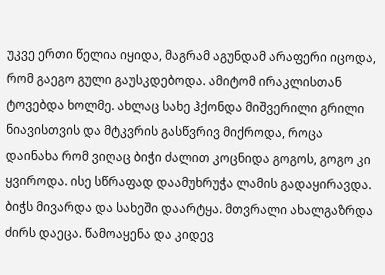უკვე ერთი წელია იყიდა, მაგრამ აგუნდამ არაფერი იცოდა, რომ გაეგო გული გაუსკდებოდა. ამიტომ ირაკლისთან ტოვებდა ხოლმე. ახლაც სახე ჰქონდა მიშვერილი გრილი ნიავისთვის და მტკვრის გასწვრივ მიქროდა, როცა დაინახა რომ ვიღაც ბიჭი ძალით კოცნიდა გოგოს, გოგო კი ყვიროდა. ისე სწრაფად დაამუხრუჭა ლამის გადაყირავდა. ბიჭს მივარდა და სახეში დაარტყა. მთვრალი ახალგაზრდა ძირს დაეცა. წამოაყენა და კიდევ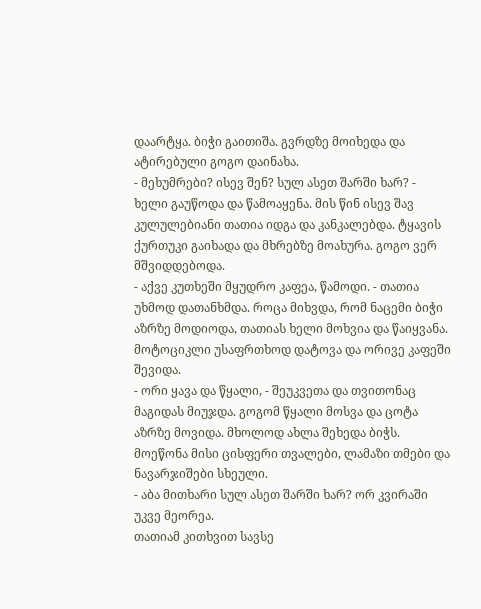დაარტყა. ბიჭი გაითიშა. გვრდზე მოიხედა და ატირებული გოგო დაინახა.
- მეხუმრები? ისევ შენ? სულ ასეთ შარში ხარ? - ხელი გაუწოდა და წამოაყენა. მის წინ ისევ შავ კულულებიანი თათია იდგა და კანკალებდა. ტყავის ქურთუკი გაიხადა და მხრებზე მოახურა. გოგო ვერ მშვიდდებოდა.
- აქვე კუთხეში მყუდრო კაფეა, წამოდი. - თათია უხმოდ დათანხმდა. როცა მიხვდა, რომ ნაცემი ბიჭი აზრზე მოდიოდა, თათიას ხელი მოხვია და წაიყვანა. მოტოციკლი უსაფრთხოდ დატოვა და ორივე კაფეში შევიდა.
- ორი ყავა და წყალი, - შეუკვეთა და თვითონაც მაგიდას მიუჯდა. გოგომ წყალი მოსვა და ცოტა აზრზე მოვიდა. მხოლოდ ახლა შეხედა ბიჭს. მოეწონა მისი ცისფერი თვალები, ლამაზი თმები და ნავარჯიშები სხეული.
- აბა მითხარი სულ ასეთ შარში ხარ? ორ კვირაში უკვე მეორეა.
თათიამ კითხვით სავსე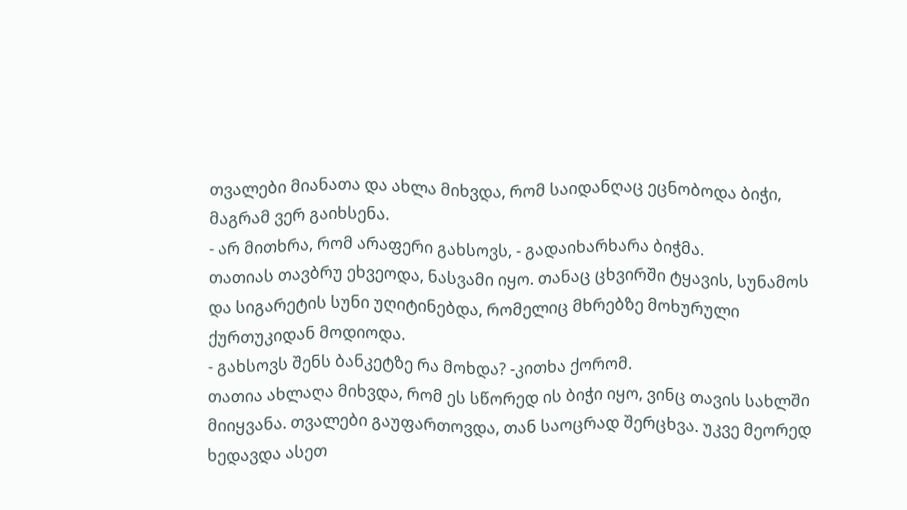თვალები მიანათა და ახლა მიხვდა, რომ საიდანღაც ეცნობოდა ბიჭი, მაგრამ ვერ გაიხსენა.
- არ მითხრა, რომ არაფერი გახსოვს, - გადაიხარხარა ბიჭმა.
თათიას თავბრუ ეხვეოდა, ნასვამი იყო. თანაც ცხვირში ტყავის, სუნამოს და სიგარეტის სუნი უღიტინებდა, რომელიც მხრებზე მოხურული ქურთუკიდან მოდიოდა.
- გახსოვს შენს ბანკეტზე რა მოხდა? -კითხა ქორომ.
თათია ახლაღა მიხვდა, რომ ეს სწორედ ის ბიჭი იყო, ვინც თავის სახლში მიიყვანა. თვალები გაუფართოვდა, თან საოცრად შერცხვა. უკვე მეორედ ხედავდა ასეთ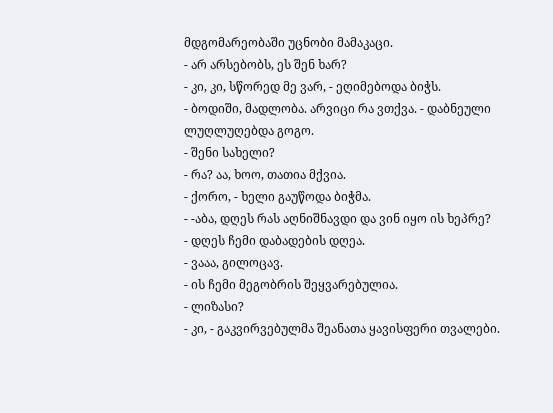მდგომარეობაში უცნობი მამაკაცი.
- არ არსებობს, ეს შენ ხარ?
- კი, კი, სწორედ მე ვარ, - ეღიმებოდა ბიჭს.
- ბოდიში, მადლობა. არვიცი რა ვთქვა. - დაბნეული ლუღლუღებდა გოგო.
- შენი სახელი?
- რა? აა, ხოო, თათია მქვია.
- ქორო, - ხელი გაუწოდა ბიჭმა.
- -აბა, დღეს რას აღნიშნავდი და ვინ იყო ის ხეპრე?
- დღეს ჩემი დაბადების დღეა.
- ვააა, გილოცავ.
- ის ჩემი მეგობრის შეყვარებულია.
- ლიზასი?
- კი, - გაკვირვებულმა შეანათა ყავისფერი თვალები.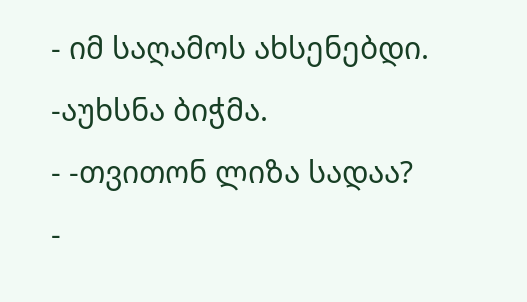- იმ საღამოს ახსენებდი. -აუხსნა ბიჭმა.
- -თვითონ ლიზა სადაა?
-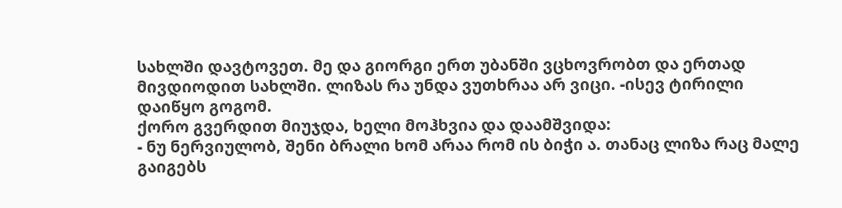სახლში დავტოვეთ. მე და გიორგი ერთ უბანში ვცხოვრობთ და ერთად მივდიოდით სახლში. ლიზას რა უნდა ვუთხრაა არ ვიცი. -ისევ ტირილი დაიწყო გოგომ.
ქორო გვერდით მიუჯდა, ხელი მოჰხვია და დაამშვიდა:
- ნუ ნერვიულობ, შენი ბრალი ხომ არაა რომ ის ბიჭი ა. თანაც ლიზა რაც მალე გაიგებს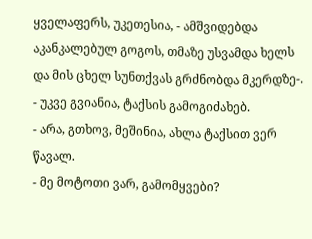ყველაფერს, უკეთესია, - ამშვიდებდა აკანკალებულ გოგოს, თმაზე უსვამდა ხელს და მის ცხელ სუნთქვას გრძნობდა მკერდზე-.
- უკვე გვიანია, ტაქსის გამოგიძახებ.
- არა, გთხოვ, მეშინია, ახლა ტაქსით ვერ წავალ.
- მე მოტოთი ვარ, გამომყვები?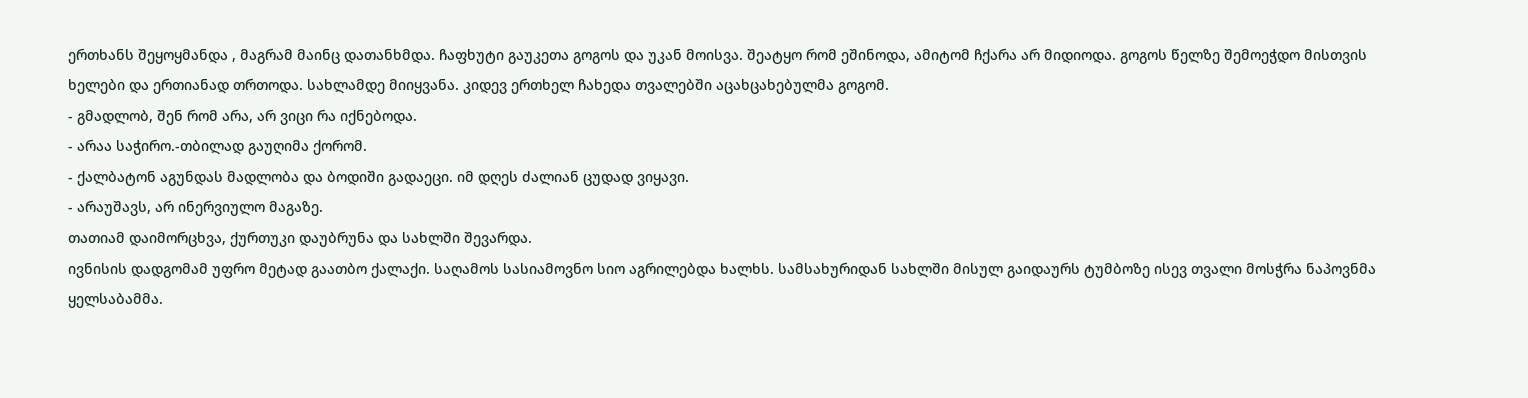ერთხანს შეყოყმანდა , მაგრამ მაინც დათანხმდა. ჩაფხუტი გაუკეთა გოგოს და უკან მოისვა. შეატყო რომ ეშინოდა, ამიტომ ჩქარა არ მიდიოდა. გოგოს წელზე შემოეჭდო მისთვის ხელები და ერთიანად თრთოდა. სახლამდე მიიყვანა. კიდევ ერთხელ ჩახედა თვალებში აცახცახებულმა გოგომ.
- გმადლობ, შენ რომ არა, არ ვიცი რა იქნებოდა.
- არაა საჭირო.-თბილად გაუღიმა ქორომ.
- ქალბატონ აგუნდას მადლობა და ბოდიში გადაეცი. იმ დღეს ძალიან ცუდად ვიყავი.
- არაუშავს, არ ინერვიულო მაგაზე.
თათიამ დაიმორცხვა, ქურთუკი დაუბრუნა და სახლში შევარდა.
ივნისის დადგომამ უფრო მეტად გაათბო ქალაქი. საღამოს სასიამოვნო სიო აგრილებდა ხალხს. სამსახურიდან სახლში მისულ გაიდაურს ტუმბოზე ისევ თვალი მოსჭრა ნაპოვნმა ყელსაბამმა.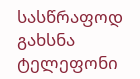სასწრაფოდ გახსნა ტელეფონი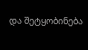და შეტყობინება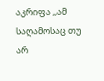აკრიფა ,,ამ საღამოსაც თუ არ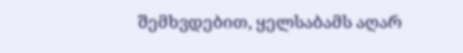შემხვდებით, ყელსაბამს აღარ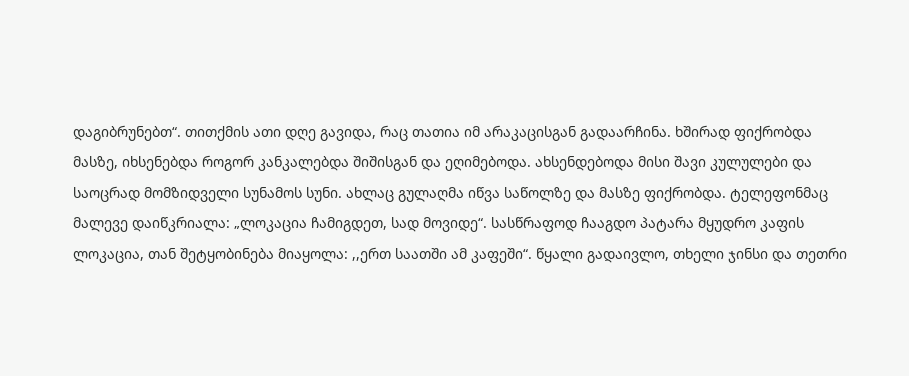დაგიბრუნებთ“. თითქმის ათი დღე გავიდა, რაც თათია იმ არაკაცისგან გადაარჩინა. ხშირად ფიქრობდა მასზე, იხსენებდა როგორ კანკალებდა შიშისგან და ეღიმებოდა. ახსენდებოდა მისი შავი კულულები და საოცრად მომზიდველი სუნამოს სუნი. ახლაც გულაღმა იწვა საწოლზე და მასზე ფიქრობდა. ტელეფონმაც მალევე დაიწკრიალა: „ლოკაცია ჩამიგდეთ, სად მოვიდე“. სასწრაფოდ ჩააგდო პატარა მყუდრო კაფის ლოკაცია, თან შეტყობინება მიაყოლა: ,,ერთ საათში ამ კაფეში“. წყალი გადაივლო, თხელი ჯინსი და თეთრი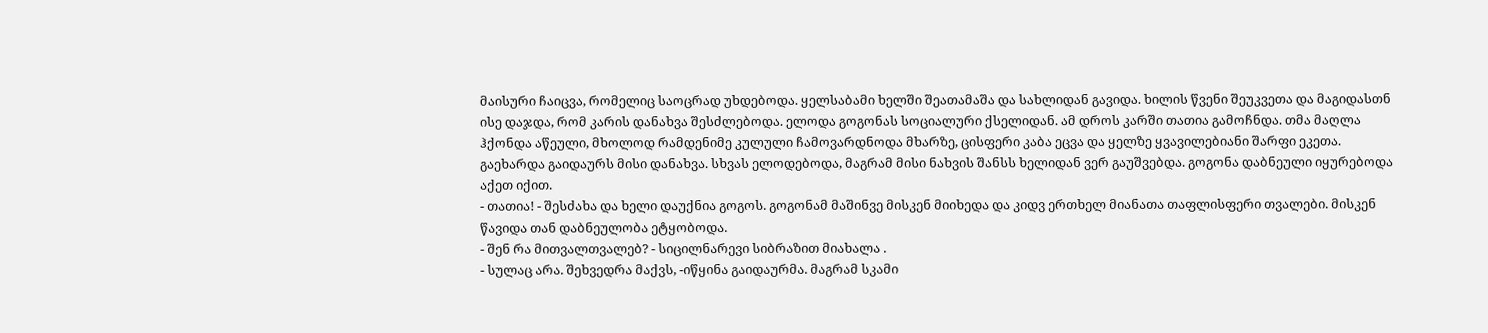მაისური ჩაიცვა, რომელიც საოცრად უხდებოდა. ყელსაბამი ხელში შეათამაშა და სახლიდან გავიდა. ხილის წვენი შეუკვეთა და მაგიდასთნ ისე დაჯდა, რომ კარის დანახვა შესძლებოდა. ელოდა გოგონას სოციალური ქსელიდან. ამ დროს კარში თათია გამოჩნდა. თმა მაღლა ჰქონდა აწეული, მხოლოდ რამდენიმე კულული ჩამოვარდნოდა მხარზე, ცისფერი კაბა ეცვა და ყელზე ყვავილებიანი შარფი ეკეთა. გაეხარდა გაიდაურს მისი დანახვა. სხვას ელოდებოდა, მაგრამ მისი ნახვის შანსს ხელიდან ვერ გაუშვებდა. გოგონა დაბნეული იყურებოდა აქეთ იქით.
- თათია! - შესძახა და ხელი დაუქნია გოგოს. გოგონამ მაშინვე მისკენ მიიხედა და კიდვ ერთხელ მიანათა თაფლისფერი თვალები. მისკენ წავიდა თან დაბნეულობა ეტყობოდა.
- შენ რა მითვალთვალებ? - სიცილნარევი სიბრაზით მიახალა .
- სულაც არა. შეხვედრა მაქვს, -იწყინა გაიდაურმა. მაგრამ სკამი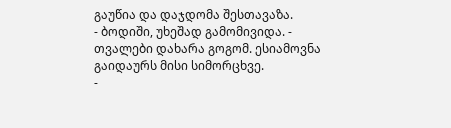გაუწია და დაჯდომა შესთავაზა.
- ბოდიში, უხეშად გამომივიდა. - თვალები დახარა გოგომ. ესიამოვნა გაიდაურს მისი სიმორცხვე.
-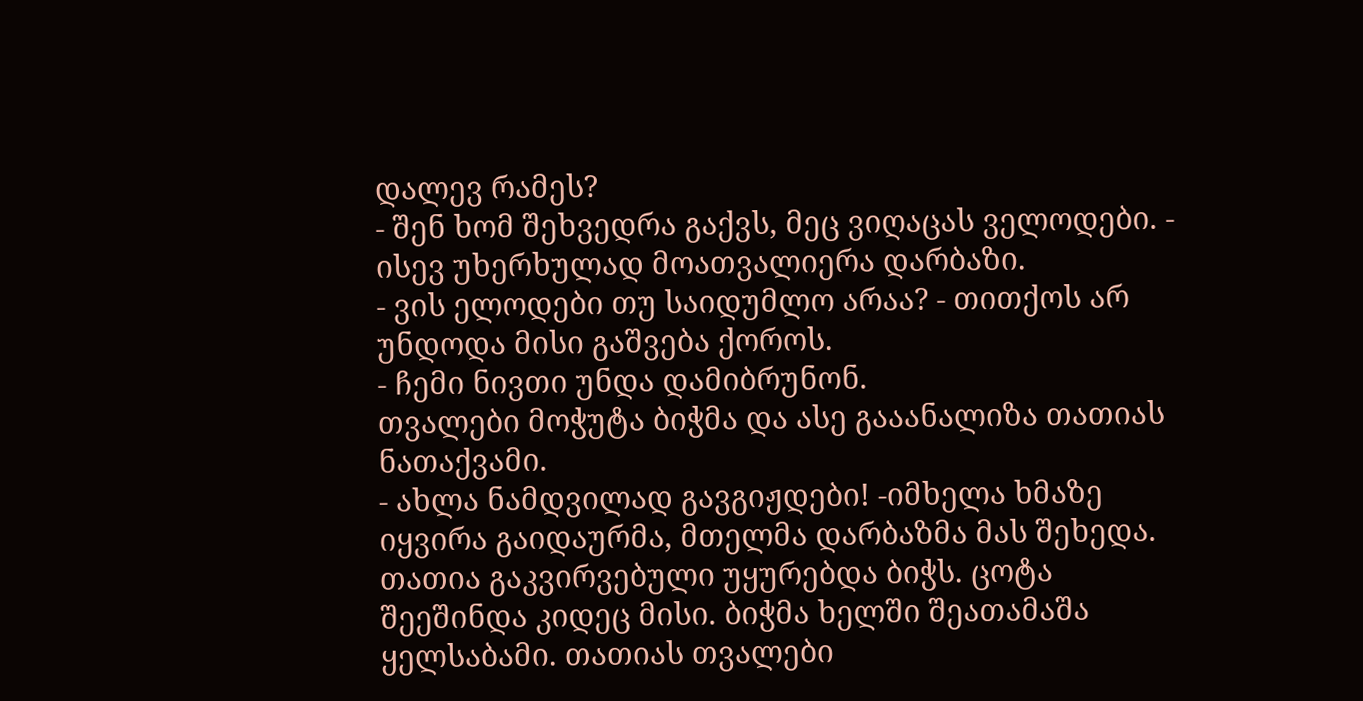დალევ რამეს?
- შენ ხომ შეხვედრა გაქვს, მეც ვიღაცას ველოდები. - ისევ უხერხულად მოათვალიერა დარბაზი.
- ვის ელოდები თუ საიდუმლო არაა? - თითქოს არ უნდოდა მისი გაშვება ქოროს.
- ჩემი ნივთი უნდა დამიბრუნონ.
თვალები მოჭუტა ბიჭმა და ასე გააანალიზა თათიას ნათაქვამი.
- ახლა ნამდვილად გავგიჟდები! -იმხელა ხმაზე იყვირა გაიდაურმა, მთელმა დარბაზმა მას შეხედა.
თათია გაკვირვებული უყურებდა ბიჭს. ცოტა შეეშინდა კიდეც მისი. ბიჭმა ხელში შეათამაშა ყელსაბამი. თათიას თვალები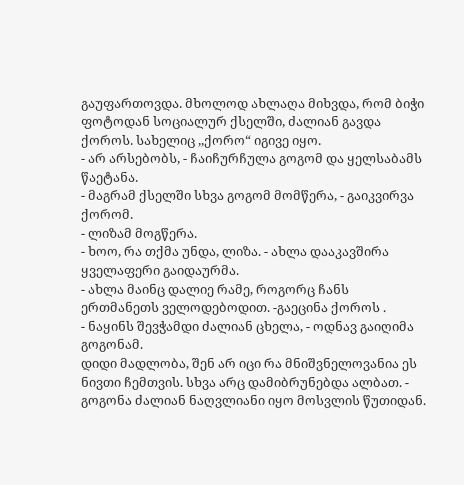გაუფართოვდა. მხოლოდ ახლაღა მიხვდა, რომ ბიჭი ფოტოდან სოციალურ ქსელში, ძალიან გავდა ქოროს. სახელიც ,,ქორო“ იგივე იყო.
- არ არსებობს, - ჩაიჩურჩულა გოგომ და ყელსაბამს წაეტანა.
- მაგრამ ქსელში სხვა გოგომ მომწერა, - გაიკვირვა ქორომ.
- ლიზამ მოგწერა.
- ხოო, რა თქმა უნდა, ლიზა. - ახლა დააკავშირა ყველაფერი გაიდაურმა.
- ახლა მაინც დალიე რამე, როგორც ჩანს ერთმანეთს ველოდებოდით. -გაეცინა ქოროს .
- ნაყინს შევჭამდი ძალიან ცხელა, - ოდნავ გაიღიმა გოგონამ.
დიდი მადლობა, შენ არ იცი რა მნიშვნელოვანია ეს ნივთი ჩემთვის. სხვა არც დამიბრუნებდა ალბათ. - გოგონა ძალიან ნაღვლიანი იყო მოსვლის წუთიდან.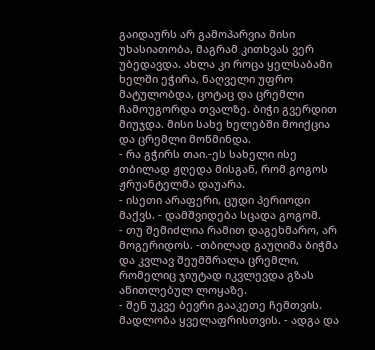გაიდაურს არ გამოპარვია მისი უხასიათობა, მაგრამ კითხვას ვერ უბედავდა. ახლა კი როცა ყელსაბამი ხელში ეჭირა, ნაღველი უფრო მატულობდა, ცოტაც და ცრემლი ჩამოუგორდა თვალზე. ბიჭი გვერდით მიუჯდა. მისი სახე ხელებში მოიქცია და ცრემლი მოწმინდა.
- რა გჭირს თაი.-ეს სახელი ისე თბილად ჟღედა მისგან, რომ გოგოს ჟრუანტელმა დაუარა.
- ისეთი არაფერი, ცუდი პერიოდი მაქვს. - დამშვიდება სცადა გოგომ.
- თუ შემიძლია რამით დაგეხმარო, არ მოგერიდოს. -თბილად გაუღიმა ბიჭმა და კვლავ შეუმშრალა ცრემლი, რომელიც ჯიუტად იკვლევდა გზას აწითლებულ ლოყაზე.
- შენ უკვე ბევრი გააკეთე ჩემთვის. მადლობა ყველაფრისთვის. - ადგა და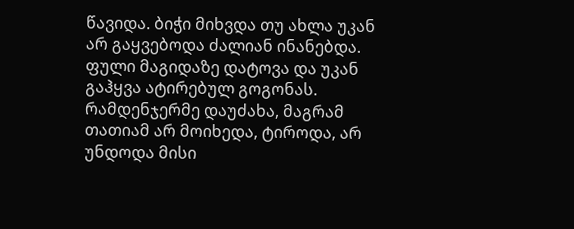წავიდა. ბიჭი მიხვდა თუ ახლა უკან არ გაყვებოდა ძალიან ინანებდა. ფული მაგიდაზე დატოვა და უკან გაჰყვა ატირებულ გოგონას. რამდენჯერმე დაუძახა, მაგრამ თათიამ არ მოიხედა, ტიროდა, არ უნდოდა მისი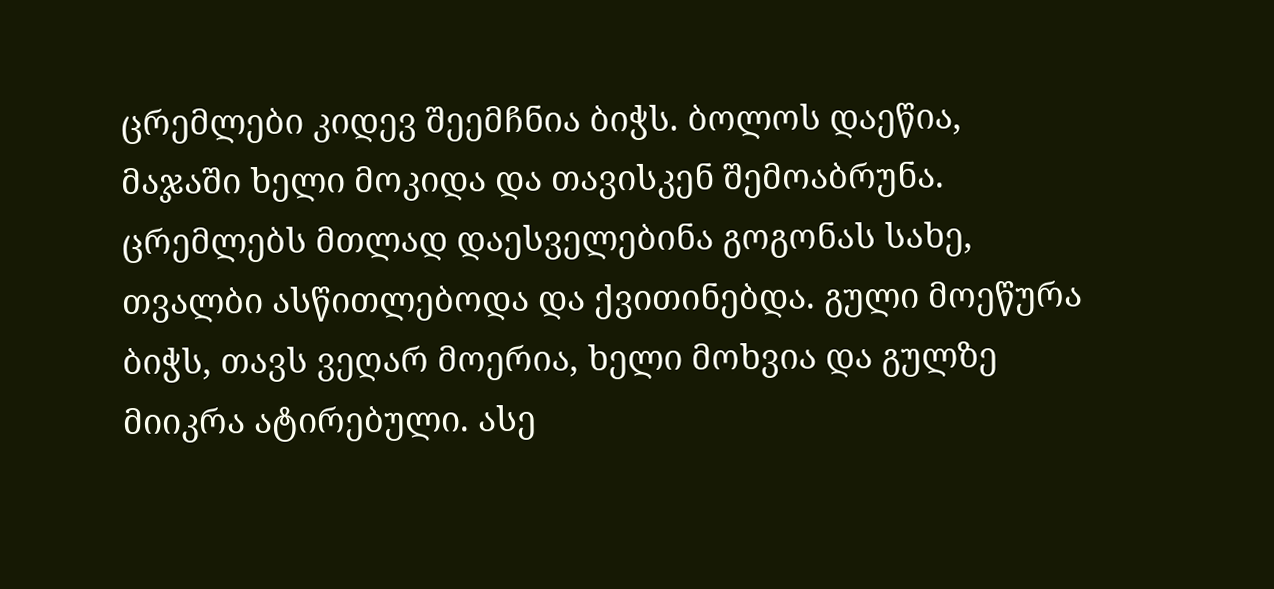ცრემლები კიდევ შეემჩნია ბიჭს. ბოლოს დაეწია, მაჯაში ხელი მოკიდა და თავისკენ შემოაბრუნა. ცრემლებს მთლად დაესველებინა გოგონას სახე, თვალბი ასწითლებოდა და ქვითინებდა. გული მოეწურა ბიჭს, თავს ვეღარ მოერია, ხელი მოხვია და გულზე მიიკრა ატირებული. ასე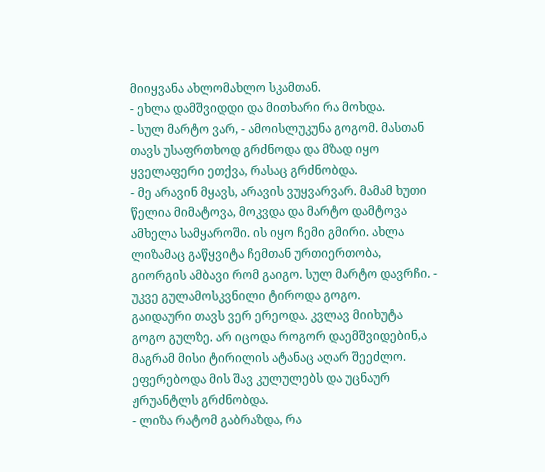მიიყვანა ახლომახლო სკამთან.
- ეხლა დამშვიდდი და მითხარი რა მოხდა.
- სულ მარტო ვარ, - ამოისლუკუნა გოგომ. მასთან თავს უსაფრთხოდ გრძნოდა და მზად იყო ყველაფერი ეთქვა, რასაც გრძნობდა.
- მე არავინ მყავს, არავის ვუყვარვარ. მამამ ხუთი წელია მიმატოვა, მოკვდა და მარტო დამტოვა ამხელა სამყაროში. ის იყო ჩემი გმირი. ახლა ლიზამაც გაწყვიტა ჩემთან ურთიერთობა, გიორგის ამბავი რომ გაიგო. სულ მარტო დავრჩი. - უკვე გულამოსკვნილი ტიროდა გოგო.
გაიდაური თავს ვერ ერეოდა. კვლავ მიიხუტა გოგო გულზე. არ იცოდა როგორ დაემშვიდებინ,ა მაგრამ მისი ტირილის ატანაც აღარ შეეძლო. ეფერებოდა მის შავ კულულებს და უცნაურ ჟრუანტლს გრძნობდა.
- ლიზა რატომ გაბრაზდა, რა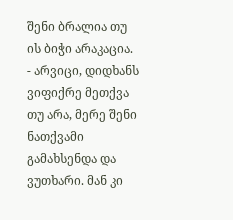შენი ბრალია თუ ის ბიჭი არაკაცია.
- არვიცი, დიდხანს ვიფიქრე მეთქვა თუ არა, მერე შენი ნათქვამი გამახსენდა და ვუთხარი. მან კი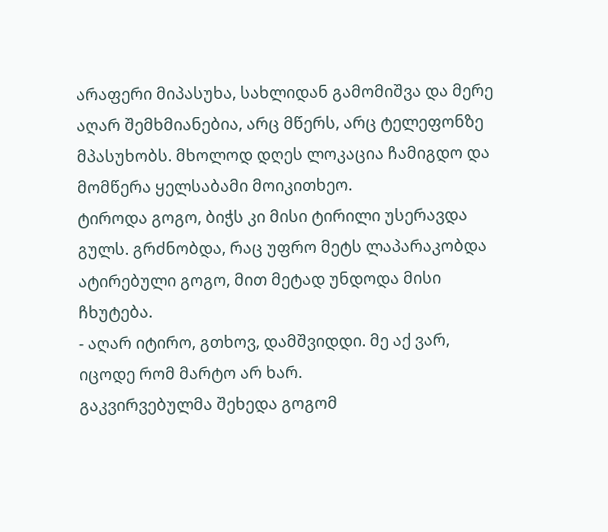არაფერი მიპასუხა, სახლიდან გამომიშვა და მერე აღარ შემხმიანებია, არც მწერს, არც ტელეფონზე მპასუხობს. მხოლოდ დღეს ლოკაცია ჩამიგდო და მომწერა ყელსაბამი მოიკითხეო.
ტიროდა გოგო, ბიჭს კი მისი ტირილი უსერავდა გულს. გრძნობდა, რაც უფრო მეტს ლაპარაკობდა ატირებული გოგო, მით მეტად უნდოდა მისი ჩხუტება.
- აღარ იტირო, გთხოვ, დამშვიდდი. მე აქ ვარ, იცოდე რომ მარტო არ ხარ.
გაკვირვებულმა შეხედა გოგომ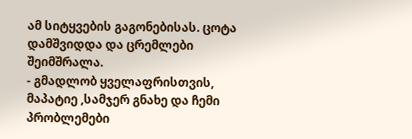ამ სიტყვების გაგონებისას. ცოტა დამშვიდდა და ცრემლები შეიმშრალა.
- გმადლობ ყველაფრისთვის, მაპატიე ,სამჯერ გნახე და ჩემი პრობლემები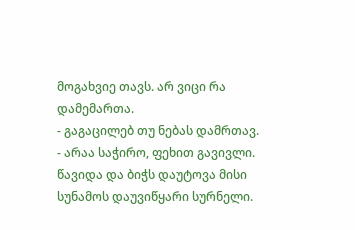მოგახვიე თავს. არ ვიცი რა დამემართა.
- გაგაცილებ თუ ნებას დამრთავ.
- არაა საჭირო, ფეხით გავივლი.
წავიდა და ბიჭს დაუტოვა მისი სუნამოს დაუვიწყარი სურნელი.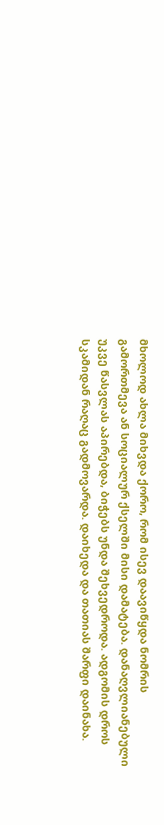მხოლოდ ახლა მიხვდა ქორო, რომ ისევ დაავიწყდა ნომრის გამორთმევა ან სოციალურ ქსელში მისი დამატება. დანაღვლიანებული უკვე წასვლას აპირებდა, ბიჭებს უნდა შეხვედროდა. ადგომის დროს სკამიდან რაღაც გადმოვარდა. დაიხედა და თათიას შარფი დაინახა.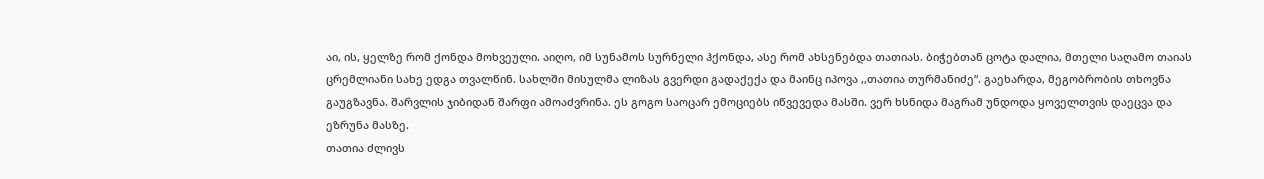აი, ის, ყელზე რომ ქონდა მოხვეული. აიღო, იმ სუნამოს სურნელი ჰქონდა, ასე რომ ახსენებდა თათიას. ბიჭებთან ცოტა დალია, მთელი საღამო თაიას ცრემლიანი სახე ედგა თვალწინ. სახლში მისულმა ლიზას გვერდი გადაქექა და მაინც იპოვა ,,თათია თურმანიძე“. გაეხარდა, მეგობრობის თხოვნა გაუგზავნა. შარვლის ჯიბიდან შარფი ამოაძვრინა. ეს გოგო საოცარ ემოციებს იწვევედა მასში. ვერ ხსნიდა მაგრამ უნდოდა ყოველთვის დაეცვა და ეზრუნა მასზე.
თათია ძლივს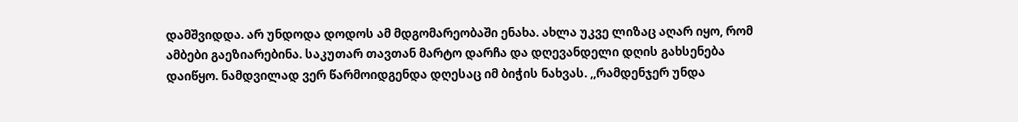დამშვიდდა. არ უნდოდა დოდოს ამ მდგომარეობაში ენახა. ახლა უკვე ლიზაც აღარ იყო, რომ ამბები გაეზიარებინა. საკუთარ თავთან მარტო დარჩა და დღევანდელი დღის გახსენება დაიწყო. ნამდვილად ვერ წარმოიდგენდა დღესაც იმ ბიჭის ნახვას. ,,რამდენჯერ უნდა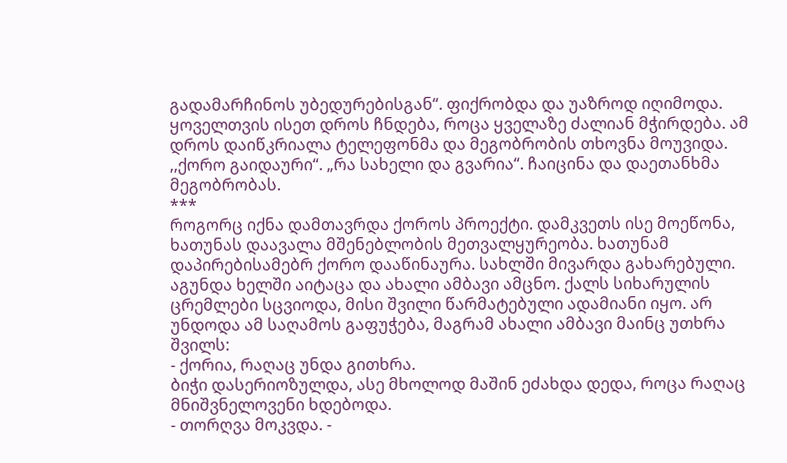გადამარჩინოს უბედურებისგან“. ფიქრობდა და უაზროდ იღიმოდა. ყოველთვის ისეთ დროს ჩნდება, როცა ყველაზე ძალიან მჭირდება. ამ დროს დაიწკრიალა ტელეფონმა და მეგობრობის თხოვნა მოუვიდა. ,,ქორო გაიდაური“. „რა სახელი და გვარია“. ჩაიცინა და დაეთანხმა მეგობრობას.
***
როგორც იქნა დამთავრდა ქოროს პროექტი. დამკვეთს ისე მოეწონა, ხათუნას დაავალა მშენებლობის მეთვალყურეობა. ხათუნამ დაპირებისამებრ ქორო დააწინაურა. სახლში მივარდა გახარებული. აგუნდა ხელში აიტაცა და ახალი ამბავი ამცნო. ქალს სიხარულის ცრემლები სცვიოდა, მისი შვილი წარმატებული ადამიანი იყო. არ უნდოდა ამ საღამოს გაფუჭება, მაგრამ ახალი ამბავი მაინც უთხრა შვილს:
- ქორია, რაღაც უნდა გითხრა.
ბიჭი დასერიოზულდა, ასე მხოლოდ მაშინ ეძახდა დედა, როცა რაღაც მნიშვნელოვენი ხდებოდა.
- თორღვა მოკვდა. -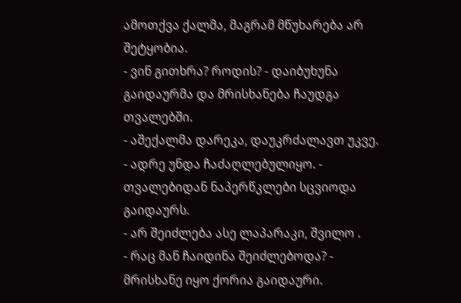ამოთქვა ქალმა, მაგრამ მწუხარება არ შეტყობია.
- ვინ გითხრა? როდის? - დაიბუხუნა გაიდაურმა და მრისხანება ჩაუდგა თვალებში.
- აშექალმა დარეკა, დაუკრძალავთ უკვე.
- ადრე უნდა ჩაძაღლებულიყო. - თვალებიდან ნაპერწკლები სცვიოდა გაიდაურს.
- არ შეიძლება ასე ლაპარაკი, შვილო .
- რაც მან ჩაიდინა შეიძლებოდა? - მრისხანე იყო ქორია გაიდაური.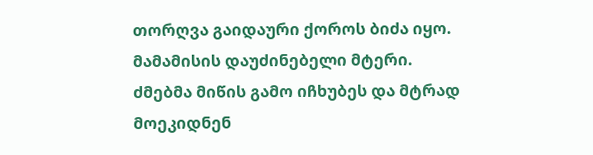თორღვა გაიდაური ქოროს ბიძა იყო. მამამისის დაუძინებელი მტერი. ძმებმა მიწის გამო იჩხუბეს და მტრად მოეკიდნენ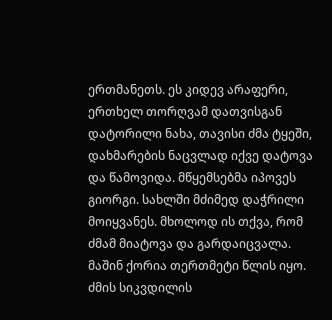ერთმანეთს. ეს კიდევ არაფერი, ერთხელ თორღვამ დათვისგან დატორილი ნახა, თავისი ძმა ტყეში, დახმარების ნაცვლად იქვე დატოვა და წამოვიდა. მწყემსებმა იპოვეს გიორგი. სახლში მძიმედ დაჭრილი მოიყვანეს. მხოლოდ ის თქვა, რომ ძმამ მიატოვა და გარდაიცვალა. მაშინ ქორია თერთმეტი წლის იყო. ძმის სიკვდილის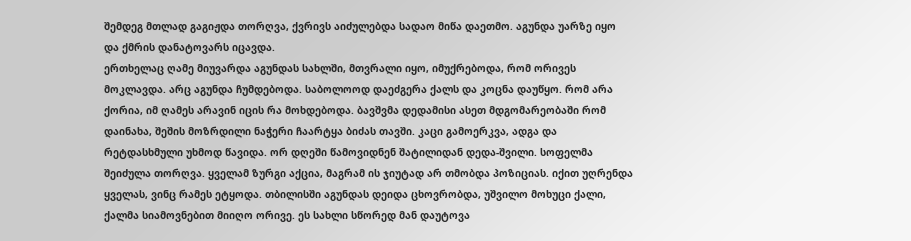შემდეგ მთლად გაგიჟდა თორღვა, ქვრივს აიძულებდა სადაო მიწა დაეთმო. აგუნდა უარზე იყო და ქმრის დანატოვარს იცავდა.
ერთხელაც ღამე მიუვარდა აგუნდას სახლში, მთვრალი იყო, იმუქრებოდა, რომ ორივეს მოკლავდა. არც აგუნდა ჩუმდებოდა. საბოლოოდ დაეძგერა ქალს და კოცნა დაუწყო. რომ არა ქორია, იმ ღამეს არავინ იცის რა მოხდებოდა. ბავშვმა დედამისი ასეთ მდგომარეობაში რომ დაინახა, შეშის მოზრდილი ნაჭერი ჩაარტყა ბიძას თავში. კაცი გამოერკვა, ადგა და რეტდასხმული უხმოდ წავიდა. ორ დღეში წამოვიდნენ შატილიდან დედა-შვილი. სოფელმა შეიძულა თორღვა. ყველამ ზურგი აქცია, მაგრამ ის ჯიუტად არ თმობდა პოზიციას. იქით უღრენდა ყველას, ვინც რამეს ეტყოდა. თბილისში აგუნდას დეიდა ცხოვრობდა, უშვილო მოხუცი ქალი, ქალმა სიამოვნებით მიიღო ორივე. ეს სახლი სწორედ მან დაუტოვა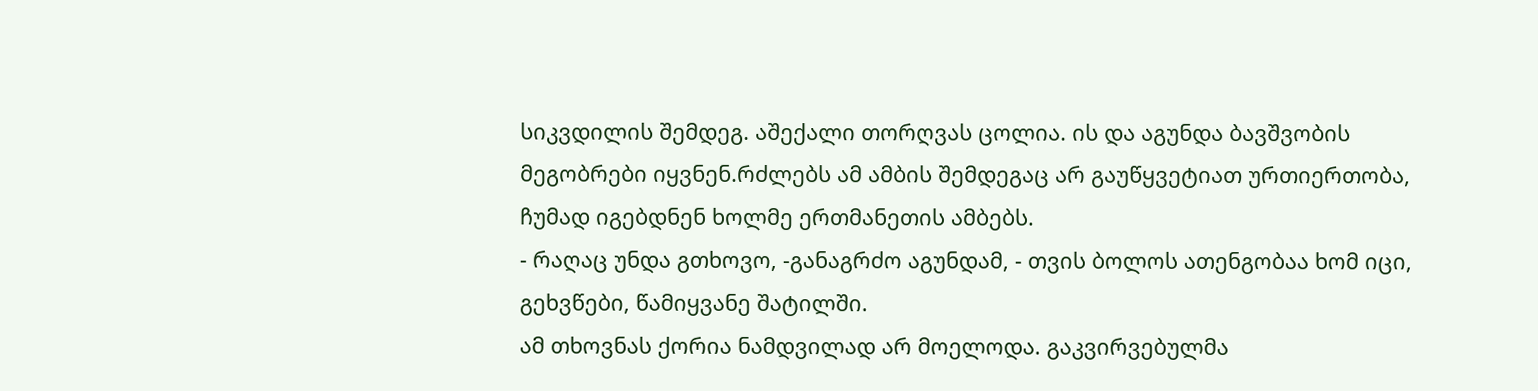სიკვდილის შემდეგ. აშექალი თორღვას ცოლია. ის და აგუნდა ბავშვობის მეგობრები იყვნენ.რძლებს ამ ამბის შემდეგაც არ გაუწყვეტიათ ურთიერთობა, ჩუმად იგებდნენ ხოლმე ერთმანეთის ამბებს.
- რაღაც უნდა გთხოვო, -განაგრძო აგუნდამ, - თვის ბოლოს ათენგობაა ხომ იცი, გეხვწები, წამიყვანე შატილში.
ამ თხოვნას ქორია ნამდვილად არ მოელოდა. გაკვირვებულმა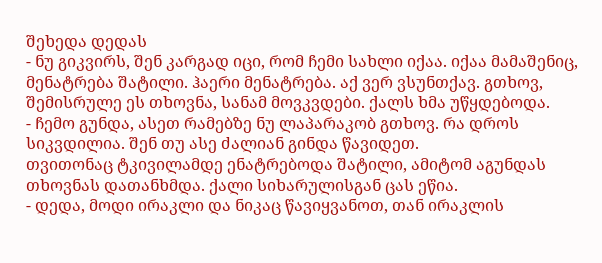შეხედა დედას
- ნუ გიკვირს, შენ კარგად იცი, რომ ჩემი სახლი იქაა. იქაა მამაშენიც, მენატრება შატილი. ჰაერი მენატრება. აქ ვერ ვსუნთქავ. გთხოვ, შემისრულე ეს თხოვნა, სანამ მოვკვდები. ქალს ხმა უწყდებოდა.
- ჩემო გუნდა, ასეთ რამებზე ნუ ლაპარაკობ გთხოვ. რა დროს სიკვდილია. შენ თუ ასე ძალიან გინდა წავიდეთ.
თვითონაც ტკივილამდე ენატრებოდა შატილი, ამიტომ აგუნდას თხოვნას დათანხმდა. ქალი სიხარულისგან ცას ეწია.
- დედა, მოდი ირაკლი და ნიკაც წავიყვანოთ, თან ირაკლის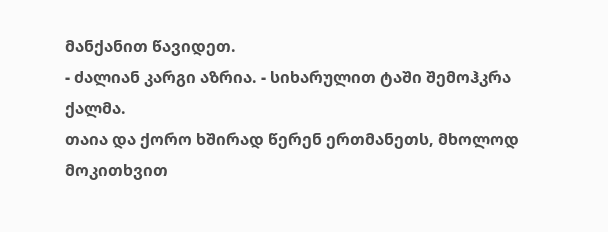მანქანით წავიდეთ.
- ძალიან კარგი აზრია. - სიხარულით ტაში შემოჰკრა ქალმა.
თაია და ქორო ხშირად წერენ ერთმანეთს, მხოლოდ მოკითხვით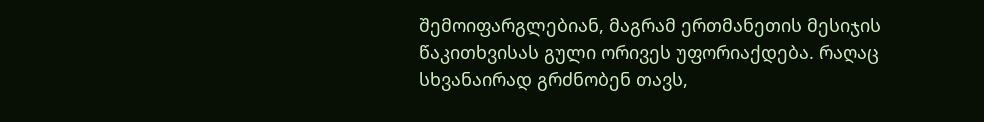შემოიფარგლებიან, მაგრამ ერთმანეთის მესიჯის წაკითხვისას გული ორივეს უფორიაქდება. რაღაც სხვანაირად გრძნობენ თავს,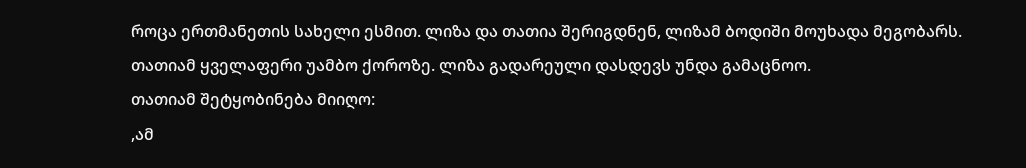როცა ერთმანეთის სახელი ესმით. ლიზა და თათია შერიგდნენ, ლიზამ ბოდიში მოუხადა მეგობარს. თათიამ ყველაფერი უამბო ქოროზე. ლიზა გადარეული დასდევს უნდა გამაცნოო.
თათიამ შეტყობინება მიიღო:
,ამ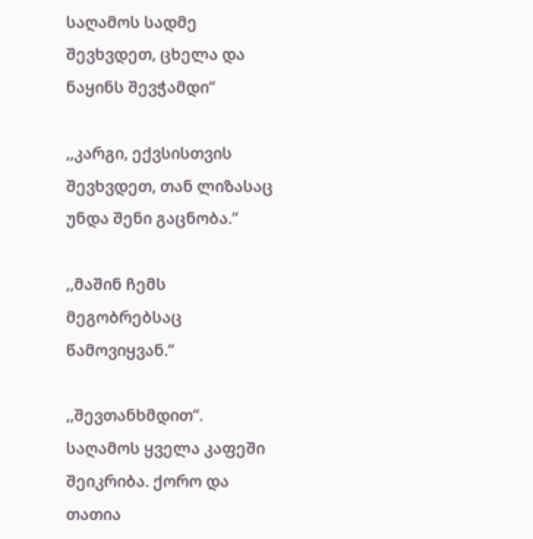საღამოს სადმე შევხვდეთ, ცხელა და ნაყინს შევჭამდი“

,,კარგი, ექვსისთვის შევხვდეთ, თან ლიზასაც უნდა შენი გაცნობა.“

,,მაშინ ჩემს მეგობრებსაც წამოვიყვან.“

,,შევთანხმდით“.
საღამოს ყველა კაფეში შეიკრიბა. ქორო და თათია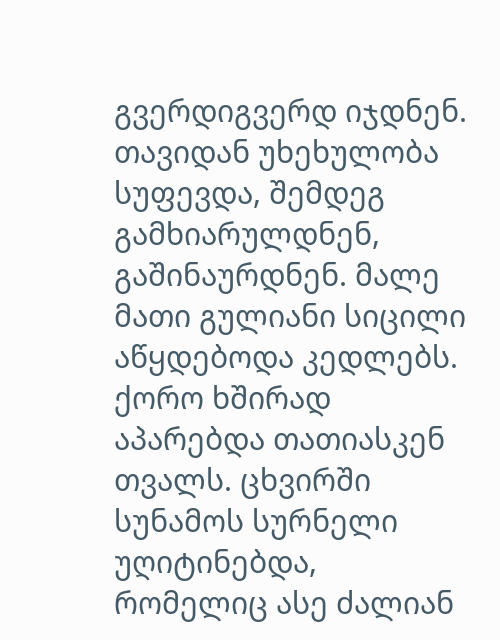გვერდიგვერდ იჯდნენ. თავიდან უხეხულობა სუფევდა, შემდეგ გამხიარულდნენ, გაშინაურდნენ. მალე მათი გულიანი სიცილი აწყდებოდა კედლებს. ქორო ხშირად აპარებდა თათიასკენ თვალს. ცხვირში სუნამოს სურნელი უღიტინებდა, რომელიც ასე ძალიან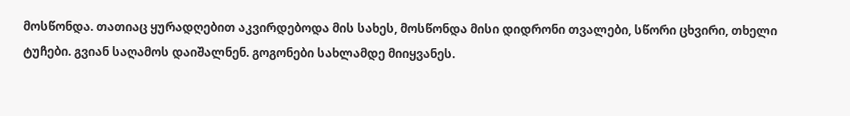მოსწონდა. თათიაც ყურადღებით აკვირდებოდა მის სახეს, მოსწონდა მისი დიდრონი თვალები, სწორი ცხვირი, თხელი ტუჩები. გვიან საღამოს დაიშალნენ. გოგონები სახლამდე მიიყვანეს.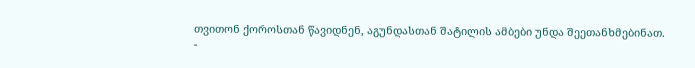თვითონ ქოროსთან წავიდნენ, აგუნდასთან შატილის ამბები უნდა შეეთანხმებინათ.
-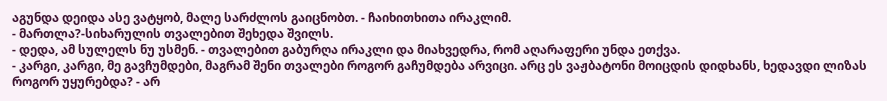აგუნდა დეიდა ასე ვატყობ, მალე სარძლოს გაიცნობთ. - ჩაიხითხითა ირაკლიმ.
- მართლა?-სიხარულის თვალებით შეხედა შვილს.
- დედა, ამ სულელს ნუ უსმენ. - თვალებით გაბურღა ირაკლი და მიახვედრა, რომ აღარაფერი უნდა ეთქვა.
- კარგი, კარგი, მე გავჩუმდები, მაგრამ შენი თვალები როგორ გაჩუმდება არვიცი. არც ეს ვაჟბატონი მოიცდის დიდხანს, ხედავდი ლიზას როგორ უყურებდა? - არ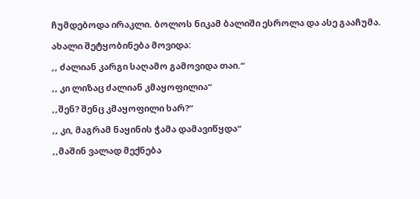ჩუმდებოდა ირაკლი. ბოლოს ნიკამ ბალიში ესროლა და ასე გააჩუმა.
ახალი შეტყობინება მოვიდა:
,, ძალიან კარგი საღამო გამოვიდა თაი.“
,, კი ლიზაც ძალიან კმაყოფილია“
,,შენ? შენც კმაყოფილი ხარ?“
,, კი, მაგრამ ნაყინის ჭამა დამავიწყდა“
,,მაშინ ვალად მექნება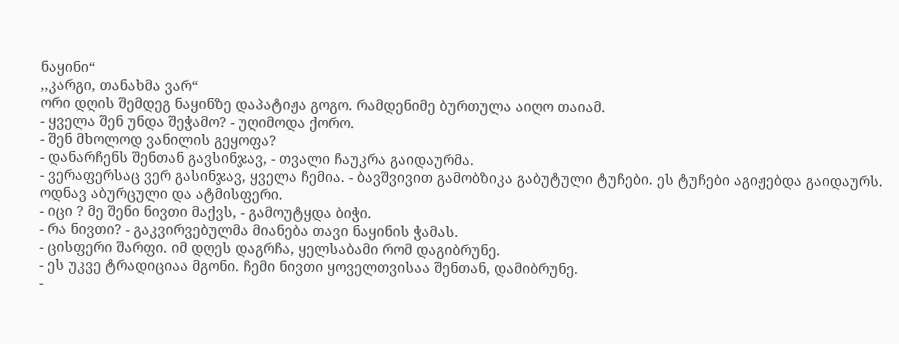ნაყინი“
,,კარგი, თანახმა ვარ“
ორი დღის შემდეგ ნაყინზე დაპატიჟა გოგო. რამდენიმე ბურთულა აიღო თაიამ.
- ყველა შენ უნდა შეჭამო? - უღიმოდა ქორო.
- შენ მხოლოდ ვანილის გეყოფა?
- დანარჩენს შენთან გავსინჯავ, - თვალი ჩაუკრა გაიდაურმა.
- ვერაფერსაც ვერ გასინჯავ, ყველა ჩემია. - ბავშვივით გამობზიკა გაბუტული ტუჩები. ეს ტუჩები აგიჟებდა გაიდაურს. ოდნავ აბურცული და ატმისფერი.
- იცი ? მე შენი ნივთი მაქვს, - გამოუტყდა ბიჭი.
- რა ნივთი? - გაკვირვებულმა მიანება თავი ნაყინის ჭამას.
- ცისფერი შარფი. იმ დღეს დაგრჩა, ყელსაბამი რომ დაგიბრუნე.
- ეს უკვე ტრადიციაა მგონი. ჩემი ნივთი ყოველთვისაა შენთან, დამიბრუნე.
-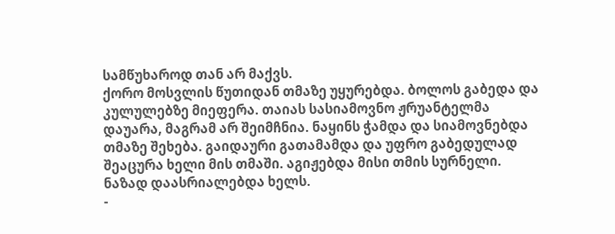სამწუხაროდ თან არ მაქვს.
ქორო მოსვლის წუთიდან თმაზე უყურებდა. ბოლოს გაბედა და კულულებზე მიეფერა. თაიას სასიამოვნო ჟრუანტელმა დაუარა, მაგრამ არ შეიმჩნია. ნაყინს ჭამდა და სიამოვნებდა თმაზე შეხება. გაიდაური გათამამდა და უფრო გაბედულად შეაცურა ხელი მის თმაში. აგიჟებდა მისი თმის სურნელი. ნაზად დაასრიალებდა ხელს.
-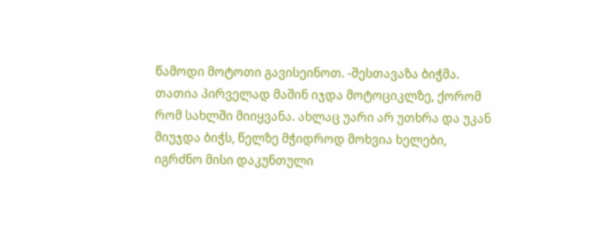წამოდი მოტოთი გავისეინოთ. -შესთავაზა ბიჭმა. თათია პირველად მაშინ იჯდა მოტოციკლზე, ქორომ რომ სახლში მიიყვანა. ახლაც უარი არ უთხრა და უკან მიუჯდა ბიჭს, წელზე მჭიდროდ მოხვია ხელები, იგრძნო მისი დაკუნთული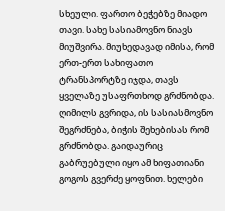სხეული. ფართო ბეჭებზე მიადო თავი. სახე სასიამოვნო ნიავს მიუშვირა. მიუხედავად იმისა, რომ ერთ-ერთ სახიფათო ტრანსპორტზე იჯდა, თავს ყველაზე უსაფრთხოდ გრძნობდა. ღიმილს გვრიდა, ის სასიასმოვნო შეგრძნება, ბიჭის შეხებისას რომ გრძნობდა. გაიდაურიც გაბრუებული იყო ამ ხიფათიანი გოგოს გვერძე ყოფნით. ხელები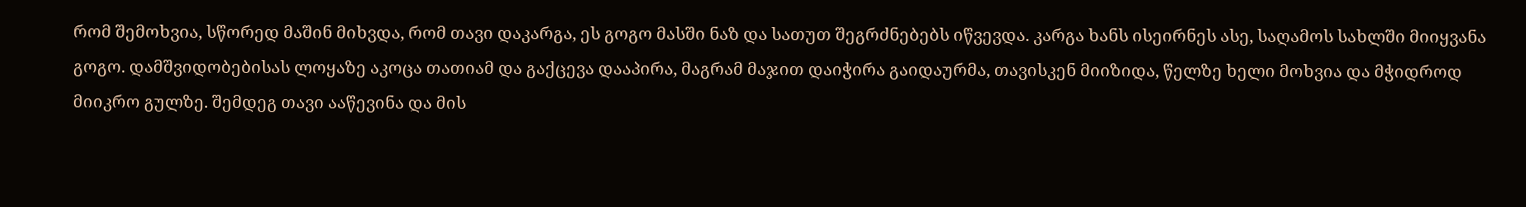რომ შემოხვია, სწორედ მაშინ მიხვდა, რომ თავი დაკარგა, ეს გოგო მასში ნაზ და სათუთ შეგრძნებებს იწვევდა. კარგა ხანს ისეირნეს ასე, საღამოს სახლში მიიყვანა გოგო. დამშვიდობებისას ლოყაზე აკოცა თათიამ და გაქცევა დააპირა, მაგრამ მაჯით დაიჭირა გაიდაურმა, თავისკენ მიიზიდა, წელზე ხელი მოხვია და მჭიდროდ მიიკრო გულზე. შემდეგ თავი ააწევინა და მის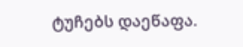ტუჩებს დაეწაფა.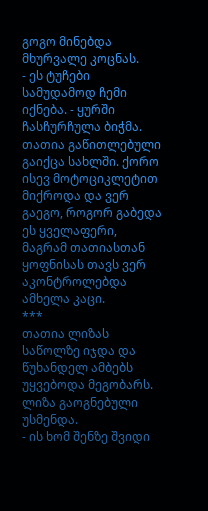გოგო მინებდა მხურვალე კოცნას.
- ეს ტუჩები სამუდამოდ ჩემი იქნება. - ყურში ჩასჩურჩულა ბიჭმა.
თათია გაწითლებული გაიქცა სახლში. ქორო ისევ მოტოციკლეტით მიქროდა და ვერ გაეგო, როგორ გაბედა ეს ყველაფერი, მაგრამ თათიასთან ყოფნისას თავს ვერ აკონტროლებდა ამხელა კაცი.
***
თათია ლიზას საწოლზე იჯდა და წუხანდელ ამბებს უყვებოდა მეგობარს. ლიზა გაოგნებული უსმენდა.
- ის ხომ შენზე შვიდი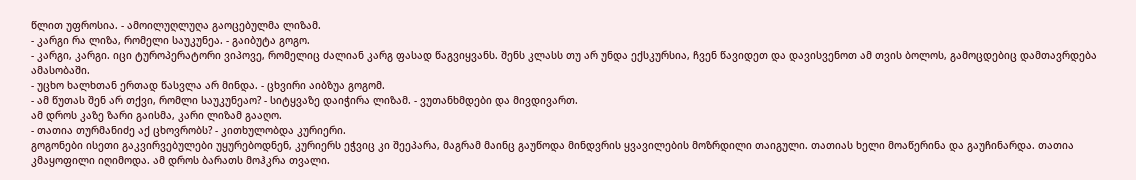წლით უფროსია. - ამოილუღლუღა გაოცებულმა ლიზამ.
- კარგი რა ლიზა, რომელი საუკუნეა. - გაიბუტა გოგო.
- კარგი, კარგი. იცი ტუროპერატორი ვიპოვე, რომელიც ძალიან კარგ ფასად წაგვიყვანს. შენს კლასს თუ არ უნდა ექსკურსია, ჩვენ წავიდეთ და დავისვენოთ ამ თვის ბოლოს, გამოცდებიც დამთავრდება ამასობაში.
- უცხო ხალხთან ერთად წასვლა არ მინდა. - ცხვირი აიბზუა გოგომ.
- ამ წუთას შენ არ თქვი, რომლი საუკუნეაო? - სიტყვაზე დაიჭირა ლიზამ. - ვუთანხმდები და მივდივართ.
ამ დროს კაზე ზარი გაისმა, კარი ლიზამ გააღო.
- თათია თურმანიძე აქ ცხოვრობს? - კითხულობდა კურიერი.
გოგონები ისეთი გაკვირვებულები უყურებოდნენ, კურიერს ეჭვიც კი შეეპარა, მაგრამ მაინც გაუწოდა მინდვრის ყვავილების მოზრდილი თაიგული. თათიას ხელი მოაწერინა და გაუჩინარდა. თათია კმაყოფილი იღიმოდა. ამ დროს ბარათს მოჰკრა თვალი.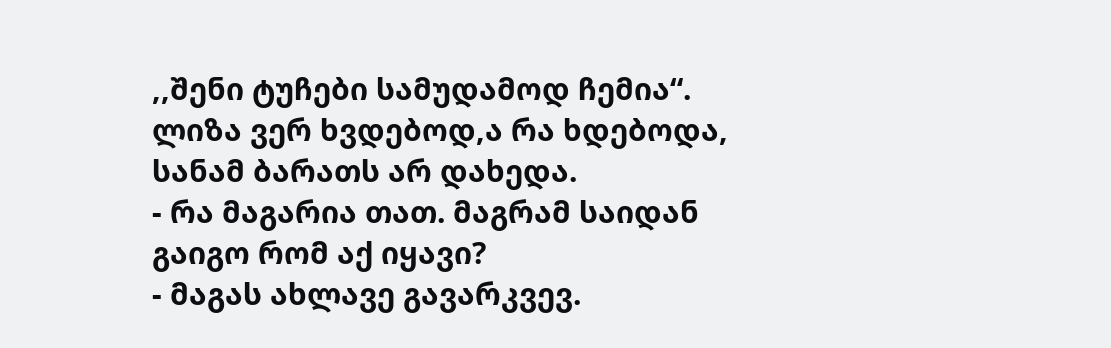,,შენი ტუჩები სამუდამოდ ჩემია“.
ლიზა ვერ ხვდებოდ,ა რა ხდებოდა, სანამ ბარათს არ დახედა.
- რა მაგარია თათ. მაგრამ საიდან გაიგო რომ აქ იყავი?
- მაგას ახლავე გავარკვევ.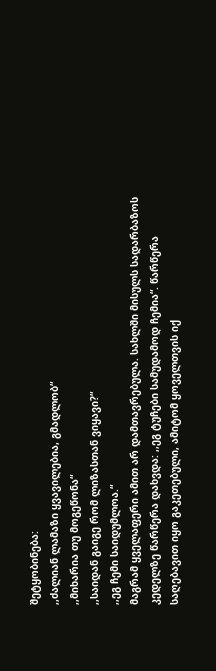შეტყობინება:
,,ძალიან ლამაზი ყვავილებია, გმადლობ“
,,მიხარია თუ მოგეწონა“
,,საიდან გაიგე რომ ლიზასთან ვიყავი?“
,,ეგ ჩემი საიდუმლოა.“
მაგრამ ყველაფერი ამით არ დამთავრებულა. სახლში მისულს სადარბაზოს კედელზე წარწერა დახვდა: ,,ეგ ტუჩები სამუდამოდ ჩემია“. წარწერა საღებავით იყო გაკეთებული, ამიტომ ყოველთვის იქ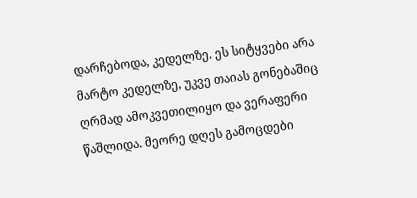დარჩებოდა, კედელზე. ეს სიტყვები არა მარტო კედელზე, უკვე თაიას გონებაშიც ღრმად ამოკვეთილიყო და ვერაფერი წაშლიდა. მეორე დღეს გამოცდები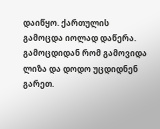დაიწყო. ქართულის გამოცდა იოლად დაწერა. გამოცდიდან რომ გამოვიდა ლიზა და დოდო უცდიდნენ გარეთ.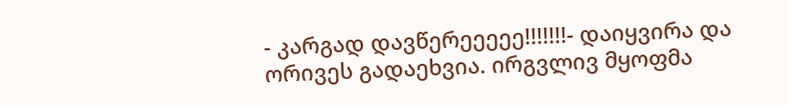- კარგად დავწერეეეეე!!!!!!!- დაიყვირა და ორივეს გადაეხვია. ირგვლივ მყოფმა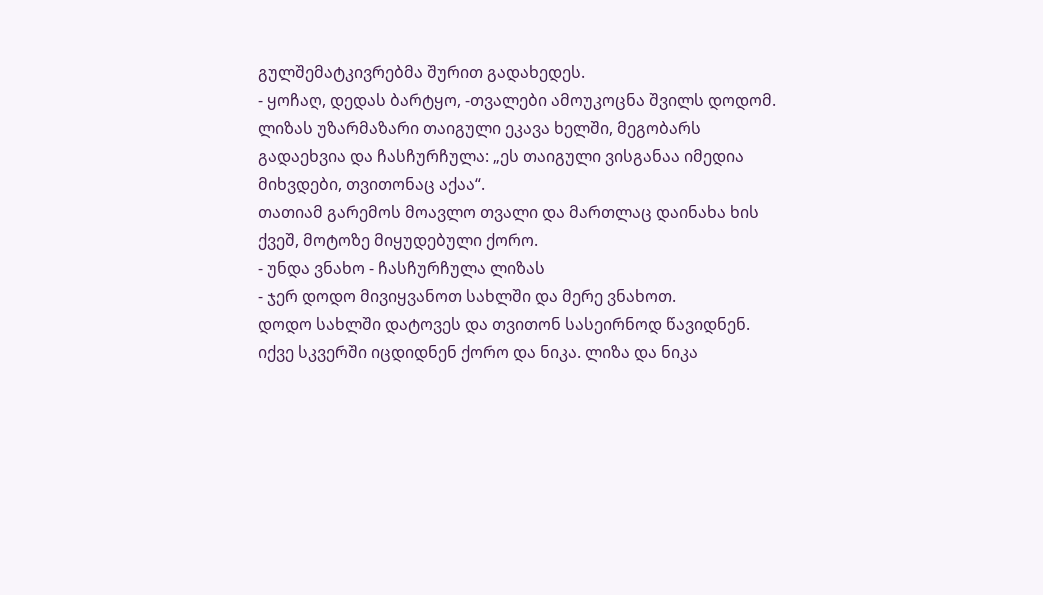გულშემატკივრებმა შურით გადახედეს.
- ყოჩაღ, დედას ბარტყო, -თვალები ამოუკოცნა შვილს დოდომ. ლიზას უზარმაზარი თაიგული ეკავა ხელში, მეგობარს გადაეხვია და ჩასჩურჩულა: „ეს თაიგული ვისგანაა იმედია მიხვდები, თვითონაც აქაა“.
თათიამ გარემოს მოავლო თვალი და მართლაც დაინახა ხის ქვეშ, მოტოზე მიყუდებული ქორო.
- უნდა ვნახო - ჩასჩურჩულა ლიზას
- ჯერ დოდო მივიყვანოთ სახლში და მერე ვნახოთ.
დოდო სახლში დატოვეს და თვითონ სასეირნოდ წავიდნენ. იქვე სკვერში იცდიდნენ ქორო და ნიკა. ლიზა და ნიკა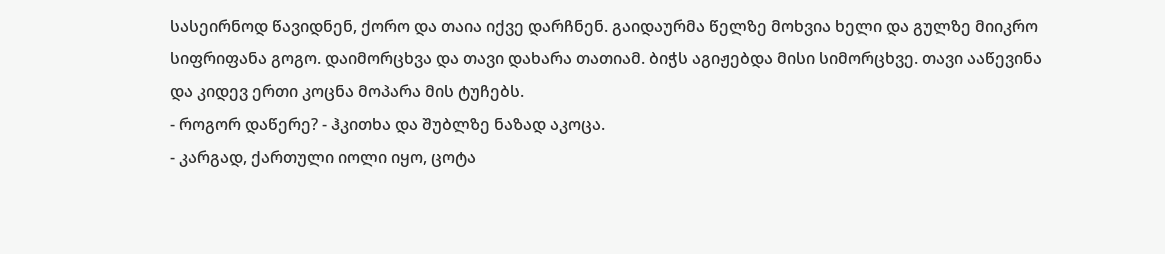სასეირნოდ წავიდნენ, ქორო და თაია იქვე დარჩნენ. გაიდაურმა წელზე მოხვია ხელი და გულზე მიიკრო სიფრიფანა გოგო. დაიმორცხვა და თავი დახარა თათიამ. ბიჭს აგიჟებდა მისი სიმორცხვე. თავი ააწევინა და კიდევ ერთი კოცნა მოპარა მის ტუჩებს.
- როგორ დაწერე? - ჰკითხა და შუბლზე ნაზად აკოცა.
- კარგად, ქართული იოლი იყო, ცოტა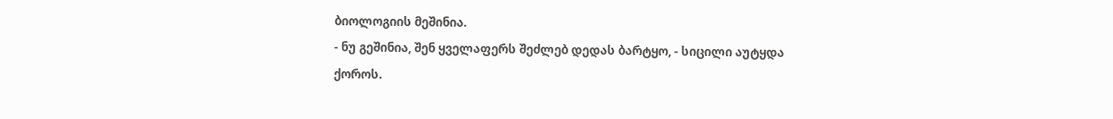ბიოლოგიის მეშინია.
- ნუ გეშინია, შენ ყველაფერს შეძლებ დედას ბარტყო, - სიცილი აუტყდა ქოროს.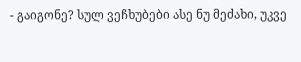- გაიგონე? სულ ვეჩხუბები ასე ნუ მეძახი, უკვე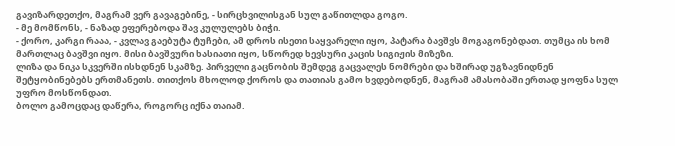გავიზარდეთქო, მაგრამ ვერ გავაგებინე, - სირცხვილისგან სულ გაწითლდა გოგო.
- მე მომწონს, - ნაზად ეფერებოდა შავ კულულებს ბიჭი.
- ქორო, კარგი რააა, - კვლავ გაებუტა ტუჩები, ამ დროს ისეთი საყვარელი იყო, პატარა ბავშვს მოგაგონებდათ. თუმცა ის ხომ მართლაც ბავშვი იყო. მისი ბავშვური ხასიათი იყო, სწორედ ხევსური კაცის სიგიჟის მიზეზი.
ლიზა და ნიკა სკვერში ისხდნენ სკამზე. პირველი გაცნობის შემდეგ გაცვალეს ნომრები და ხშირად უგზავნიდნენ შეტყობინებებს ერთმანეთს. თითქოს მხოლოდ ქოროს და თათიას გამო ხვდებოდნენ, მაგრამ ამასობაში ერთად ყოფნა სულ უფრო მოსწონდათ.
ბოლო გამოცდაც დაწერა, როგორც იქნა თაიამ.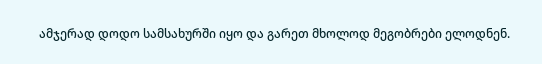ამჯერად დოდო სამსახურში იყო და გარეთ მხოლოდ მეგობრები ელოდნენ.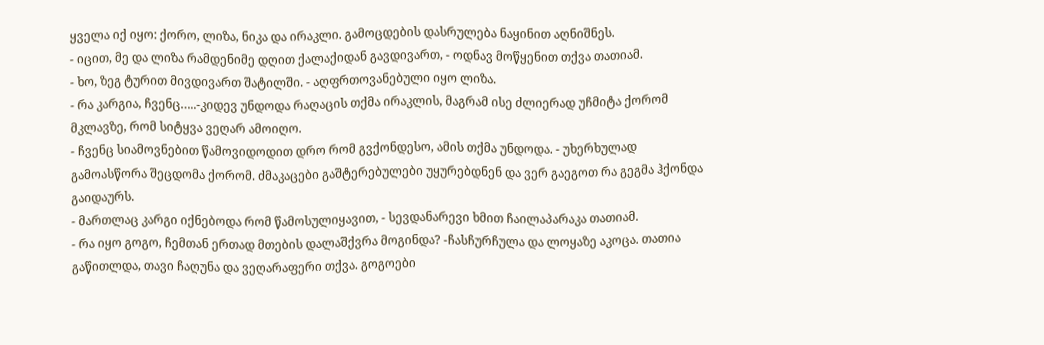ყველა იქ იყო: ქორო, ლიზა, ნიკა და ირაკლი. გამოცდების დასრულება ნაყინით აღნიშნეს.
- იცით, მე და ლიზა რამდენიმე დღით ქალაქიდან გავდივართ, - ოდნავ მოწყენით თქვა თათიამ.
- ხო, ზეგ ტურით მივდივართ შატილში. - აღფრთოვანებული იყო ლიზა.
- რა კარგია, ჩვენც…..-კიდევ უნდოდა რაღაცის თქმა ირაკლის, მაგრამ ისე ძლიერად უჩმიტა ქორომ მკლავზე, რომ სიტყვა ვეღარ ამოიღო.
- ჩვენც სიამოვნებით წამოვიდოდით დრო რომ გვქონდესო, ამის თქმა უნდოდა. - უხერხულად გამოასწორა შეცდომა ქორომ. ძმაკაცები გაშტერებულები უყურებდნენ და ვერ გაეგოთ რა გეგმა ჰქონდა გაიდაურს.
- მართლაც კარგი იქნებოდა რომ წამოსულიყავით, - სევდანარევი ხმით ჩაილაპარაკა თათიამ.
- რა იყო გოგო, ჩემთან ერთად მთების დალაშქვრა მოგინდა? -ჩასჩურჩულა და ლოყაზე აკოცა. თათია გაწითლდა, თავი ჩაღუნა და ვეღარაფერი თქვა. გოგოები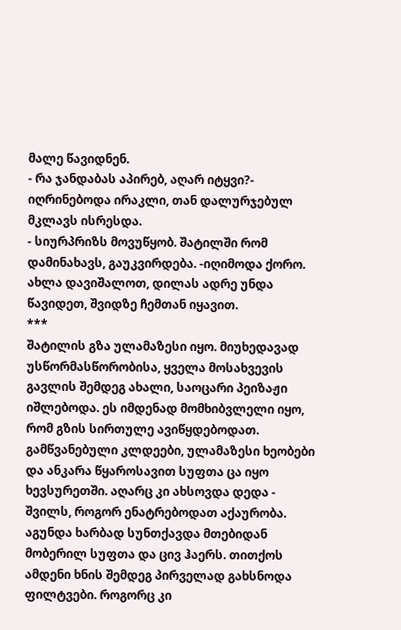მალე წავიდნენ.
- რა ჯანდაბას აპირებ, აღარ იტყვი?- იღრინებოდა ირაკლი, თან დალურჯებულ მკლავს ისრესდა.
- სიურპრიზს მოვუწყობ. შატილში რომ დამინახავს, გაუკვირდება. -იღიმოდა ქორო. ახლა დავიშალოთ, დილას ადრე უნდა წავიდეთ, შვიდზე ჩემთან იყავით.
***
შატილის გზა ულამაზესი იყო. მიუხედავად უსწორმასწორობისა, ყველა მოსახვევის გავლის შემდეგ ახალი, საოცარი პეიზაჟი იშლებოდა. ეს იმდენად მომხიბვლელი იყო, რომ გზის სირთულე ავიწყდებოდათ. გამწვანებული კლდეები, ულამაზესი ხეობები და ანკარა წყაროსავით სუფთა ცა იყო ხევსურეთში. აღარც კი ახსოვდა დედა - შვილს, როგორ ენატრებოდათ აქაურობა. აგუნდა ხარბად სუნთქავდა მთებიდან მობერილ სუფთა და ცივ ჰაერს. თითქოს ამდენი ხნის შემდეგ პირველად გახსნოდა ფილტვები. როგორც კი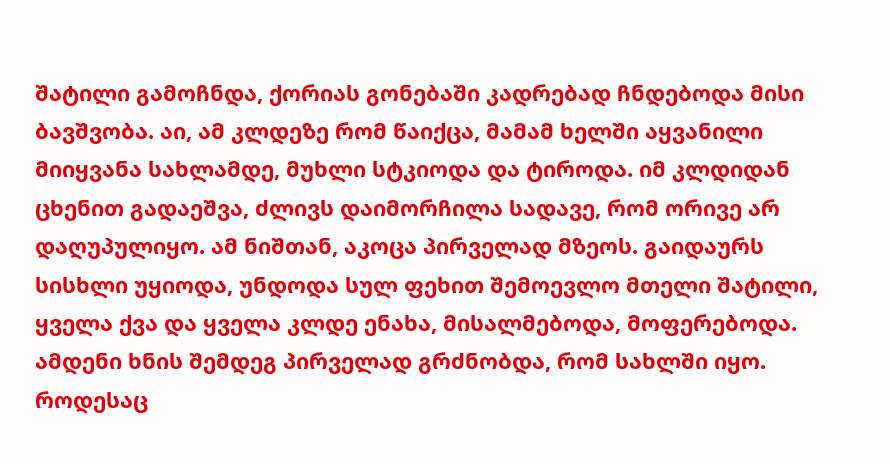შატილი გამოჩნდა, ქორიას გონებაში კადრებად ჩნდებოდა მისი ბავშვობა. აი, ამ კლდეზე რომ წაიქცა, მამამ ხელში აყვანილი მიიყვანა სახლამდე, მუხლი სტკიოდა და ტიროდა. იმ კლდიდან ცხენით გადაეშვა, ძლივს დაიმორჩილა სადავე, რომ ორივე არ დაღუპულიყო. ამ ნიშთან, აკოცა პირველად მზეოს. გაიდაურს სისხლი უყიოდა, უნდოდა სულ ფეხით შემოევლო მთელი შატილი, ყველა ქვა და ყველა კლდე ენახა, მისალმებოდა, მოფერებოდა. ამდენი ხნის შემდეგ პირველად გრძნობდა, რომ სახლში იყო.
როდესაც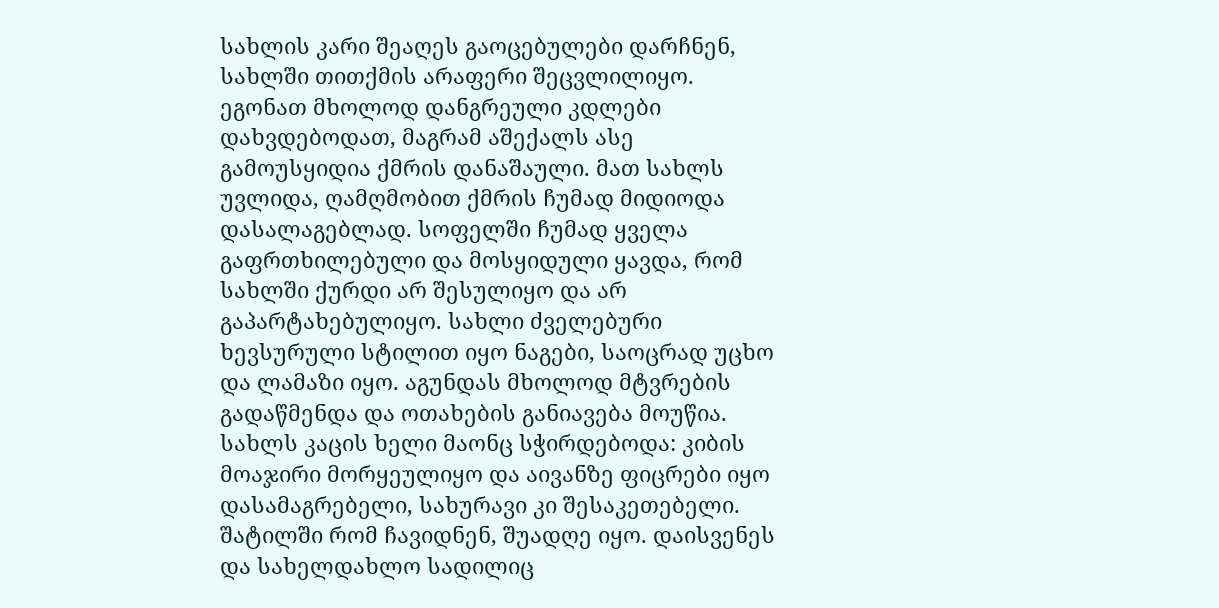სახლის კარი შეაღეს გაოცებულები დარჩნენ, სახლში თითქმის არაფერი შეცვლილიყო. ეგონათ მხოლოდ დანგრეული კდლები დახვდებოდათ, მაგრამ აშექალს ასე გამოუსყიდია ქმრის დანაშაული. მათ სახლს უვლიდა, ღამღმობით ქმრის ჩუმად მიდიოდა დასალაგებლად. სოფელში ჩუმად ყველა გაფრთხილებული და მოსყიდული ყავდა, რომ სახლში ქურდი არ შესულიყო და არ გაპარტახებულიყო. სახლი ძველებური ხევსურული სტილით იყო ნაგები, საოცრად უცხო და ლამაზი იყო. აგუნდას მხოლოდ მტვრების გადაწმენდა და ოთახების განიავება მოუწია. სახლს კაცის ხელი მაონც სჭირდებოდა: კიბის მოაჯირი მორყეულიყო და აივანზე ფიცრები იყო დასამაგრებელი, სახურავი კი შესაკეთებელი. შატილში რომ ჩავიდნენ, შუადღე იყო. დაისვენეს და სახელდახლო სადილიც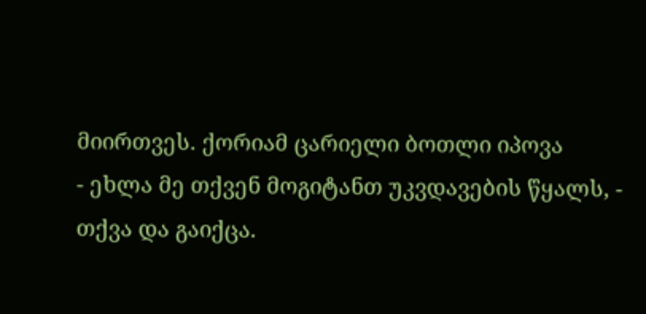მიირთვეს. ქორიამ ცარიელი ბოთლი იპოვა
- ეხლა მე თქვენ მოგიტანთ უკვდავების წყალს, - თქვა და გაიქცა.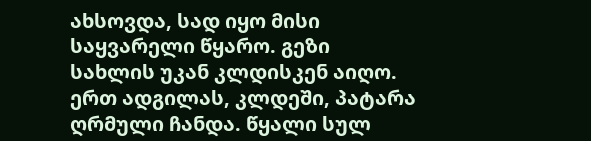ახსოვდა, სად იყო მისი საყვარელი წყარო. გეზი სახლის უკან კლდისკენ აიღო. ერთ ადგილას, კლდეში, პატარა ღრმული ჩანდა. წყალი სულ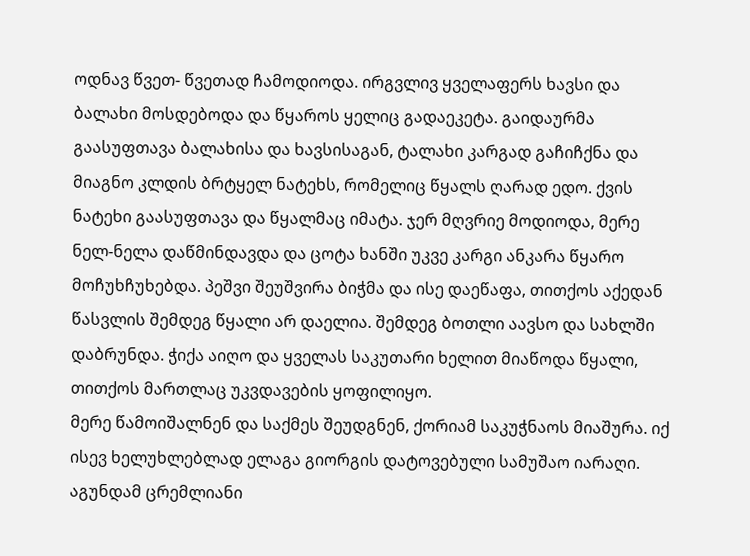ოდნავ წვეთ- წვეთად ჩამოდიოდა. ირგვლივ ყველაფერს ხავსი და ბალახი მოსდებოდა და წყაროს ყელიც გადაეკეტა. გაიდაურმა გაასუფთავა ბალახისა და ხავსისაგან, ტალახი კარგად გაჩიჩქნა და მიაგნო კლდის ბრტყელ ნატეხს, რომელიც წყალს ღარად ედო. ქვის ნატეხი გაასუფთავა და წყალმაც იმატა. ჯერ მღვრიე მოდიოდა, მერე ნელ-ნელა დაწმინდავდა და ცოტა ხანში უკვე კარგი ანკარა წყარო მოჩუხჩუხებდა. პეშვი შეუშვირა ბიჭმა და ისე დაეწაფა, თითქოს აქედან წასვლის შემდეგ წყალი არ დაელია. შემდეგ ბოთლი აავსო და სახლში დაბრუნდა. ჭიქა აიღო და ყველას საკუთარი ხელით მიაწოდა წყალი, თითქოს მართლაც უკვდავების ყოფილიყო.
მერე წამოიშალნენ და საქმეს შეუდგნენ, ქორიამ საკუჭნაოს მიაშურა. იქ ისევ ხელუხლებლად ელაგა გიორგის დატოვებული სამუშაო იარაღი. აგუნდამ ცრემლიანი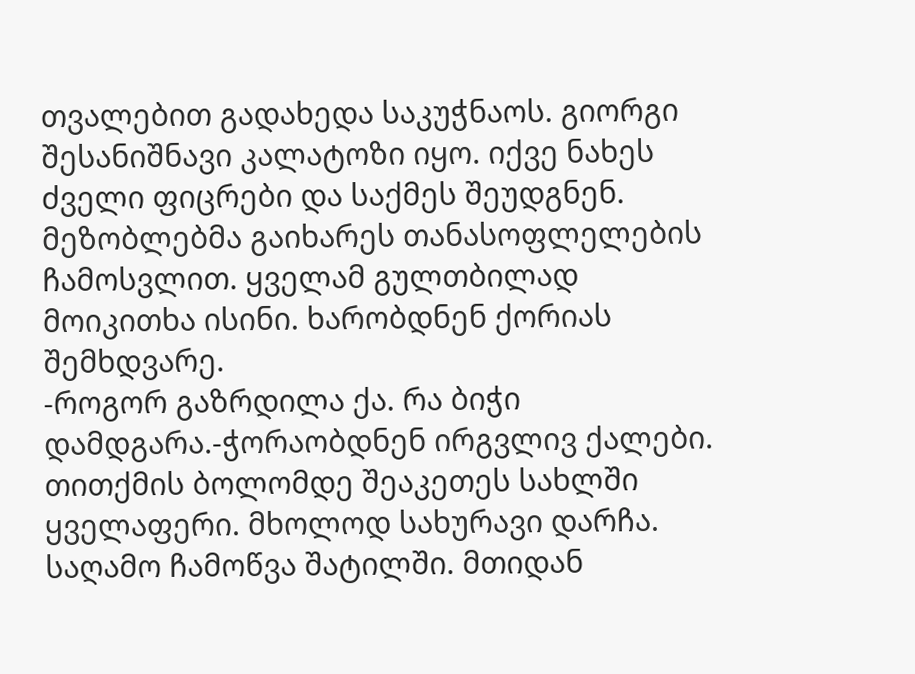თვალებით გადახედა საკუჭნაოს. გიორგი შესანიშნავი კალატოზი იყო. იქვე ნახეს ძველი ფიცრები და საქმეს შეუდგნენ. მეზობლებმა გაიხარეს თანასოფლელების ჩამოსვლით. ყველამ გულთბილად მოიკითხა ისინი. ხარობდნენ ქორიას შემხდვარე.
-როგორ გაზრდილა ქა. რა ბიჭი დამდგარა.-ჭორაობდნენ ირგვლივ ქალები.
თითქმის ბოლომდე შეაკეთეს სახლში ყველაფერი. მხოლოდ სახურავი დარჩა. საღამო ჩამოწვა შატილში. მთიდან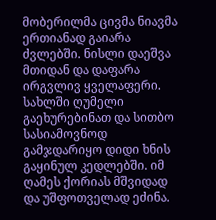მობერილმა ცივმა ნიავმა ერთიანად გაიარა ძვლებში. ნისლი დაეშვა მთიდან და დაფარა ირგვლივ ყველაფერი. სახლში ღუმელი გაეხურებინათ და სითბო სასიამოვნოდ გამჯდარიყო დიდი ხნის გაყინულ კედლებში. იმ ღამეს ქორიას მშვიდად და უშფოთველად ეძინა.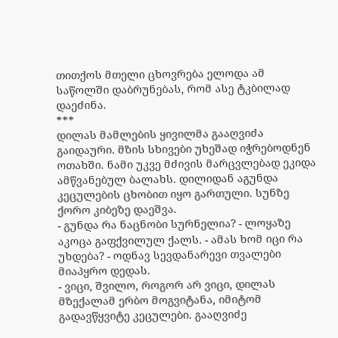თითქოს მთელი ცხოვრება ელოდა ამ საწოლში დაბრუნებას, რომ ასე ტკბილად დაეძინა.
***
დილას მამლების ყივილმა გააღვიძა გაიდაური. მზის სხივები უხეშად იჭრებოდნენ ოთახში. ნამი უკვე მძივის მარცვლებად ეკიდა ამწვანებულ ბალახს. დილიდან აგუნდა კეცულების ცხობით იყო გართული. სუნზე ქორო კიბეზე დაეშვა.
- გუნდა რა ნაცნობი სურნელია? - ლოყაზე აკოცა გაფქვილულ ქალს. - ამას ხომ იცი რა უხდება? - ოდნავ სევდანარევი თვალები მიაპყრო დედას.
- ვიცი, შვილო, როგორ არ ვიცი, დილას მზექალამ ერბო მოგვიტანა, იმიტომ გადავწყვიტე კეცულები. გააღვიძე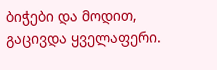ბიჭები და მოდით, გაცივდა ყველაფერი.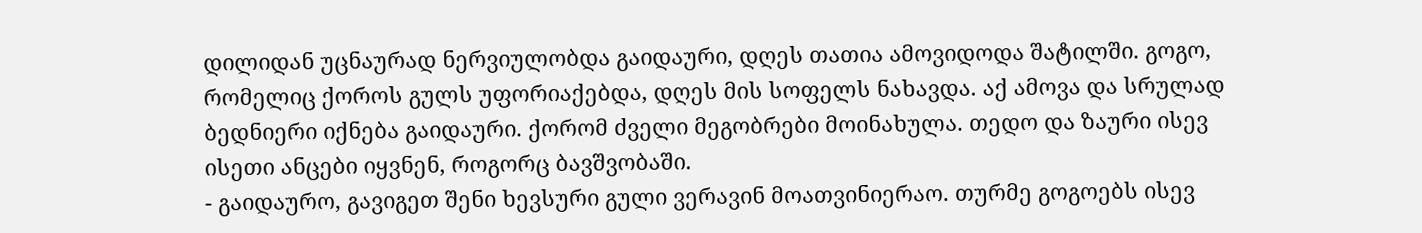დილიდან უცნაურად ნერვიულობდა გაიდაური, დღეს თათია ამოვიდოდა შატილში. გოგო, რომელიც ქოროს გულს უფორიაქებდა, დღეს მის სოფელს ნახავდა. აქ ამოვა და სრულად ბედნიერი იქნება გაიდაური. ქორომ ძველი მეგობრები მოინახულა. თედო და ზაური ისევ ისეთი ანცები იყვნენ, როგორც ბავშვობაში.
- გაიდაურო, გავიგეთ შენი ხევსური გული ვერავინ მოათვინიერაო. თურმე გოგოებს ისევ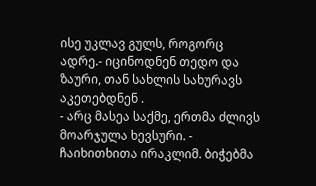ისე უკლავ გულს, როგორც ადრე.- იცინოდნენ თედო და ზაური, თან სახლის სახურავს აკეთებდნენ .
- არც მასეა საქმე, ერთმა ძლივს მოარჯულა ხევსური. - ჩაიხითხითა ირაკლიმ. ბიჭებმა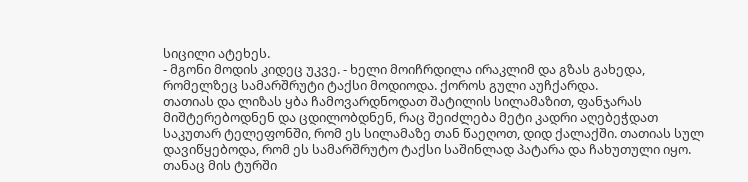სიცილი ატეხეს.
- მგონი მოდის კიდეც უკვე. - ხელი მოიჩრდილა ირაკლიმ და გზას გახედა, რომელზეც სამარშრუტი ტაქსი მოდიოდა. ქოროს გული აუჩქარდა.
თათიას და ლიზას ყბა ჩამოვარდნოდათ შატილის სილამაზით, ფანჯარას მიშტერებოდნენ და ცდილობდნენ, რაც შეიძლება მეტი კადრი აღებეჭდათ საკუთარ ტელეფონში, რომ ეს სილამაზე თან წაეღოთ, დიდ ქალაქში. თათიას სულ დავიწყებოდა, რომ ეს სამარშრუტო ტაქსი საშინლად პატარა და ჩახუთული იყო. თანაც მის ტურში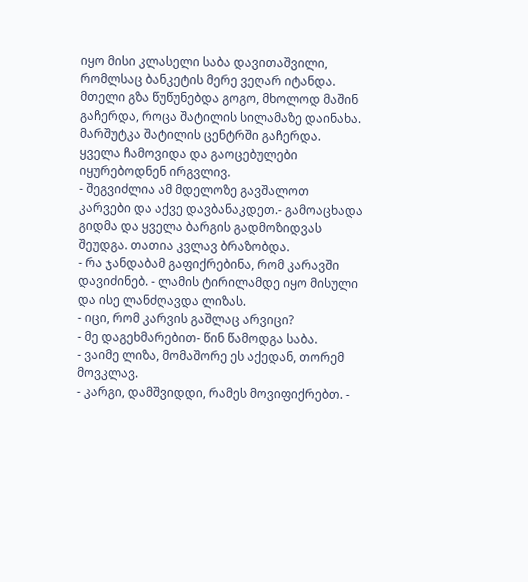იყო მისი კლასელი საბა დავითაშვილი, რომლსაც ბანკეტის მერე ვეღარ იტანდა. მთელი გზა წუწუნებდა გოგო, მხოლოდ მაშინ გაჩერდა, როცა შატილის სილამაზე დაინახა. მარშუტკა შატილის ცენტრში გაჩერდა. ყველა ჩამოვიდა და გაოცებულები იყურებოდნენ ირგვლივ.
- შეგვიძლია ამ მდელოზე გავშალოთ კარვები და აქვე დავბანაკდეთ.- გამოაცხადა გიდმა და ყველა ბარგის გადმოზიდვას შეუდგა. თათია კვლავ ბრაზობდა.
- რა ჯანდაბამ გაფიქრებინა, რომ კარავში დავიძინებ. - ლამის ტირილამდე იყო მისული და ისე ლანძღავდა ლიზას.
- იცი, რომ კარვის გაშლაც არვიცი?
- მე დაგეხმარებით- წინ წამოდგა საბა.
- ვაიმე ლიზა, მომაშორე ეს აქედან, თორემ მოვკლავ.
- კარგი, დამშვიდდი, რამეს მოვიფიქრებთ. -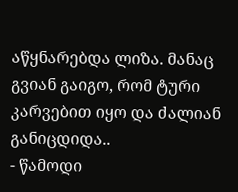აწყნარებდა ლიზა. მანაც გვიან გაიგო, რომ ტური კარვებით იყო და ძალიან განიცდიდა..
- წამოდი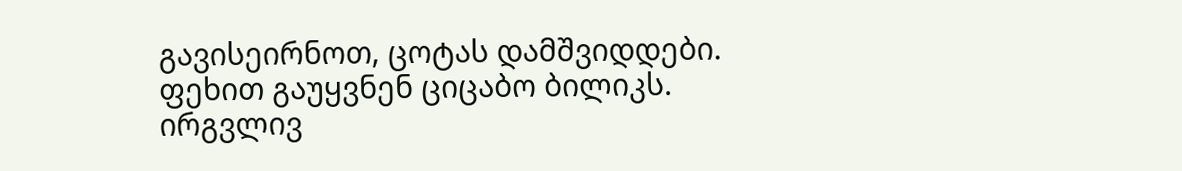გავისეირნოთ, ცოტას დამშვიდდები.
ფეხით გაუყვნენ ციცაბო ბილიკს. ირგვლივ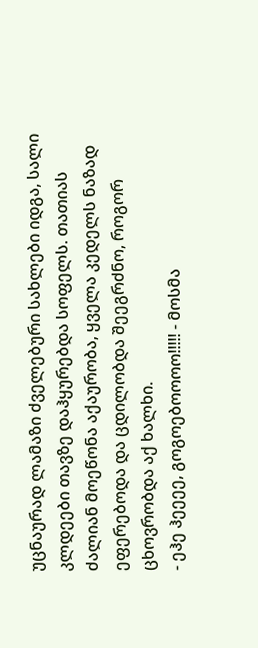უცნაურად ლამაზი ძველებური სახლები იდგა, სალი კლდეები თავზე დაჰყურებდა სოფელს. თათიას ძალიან მოეწონა აქაურობა, ყველა კედელს ნაზად ეფერებოდა და ცდილობდა შეეგრძნო, როგორ ცხოვრობდა აქ ხალხი.
- ეჰე ჰეეეე, გოგოებოოოო!!!!! - მოსმა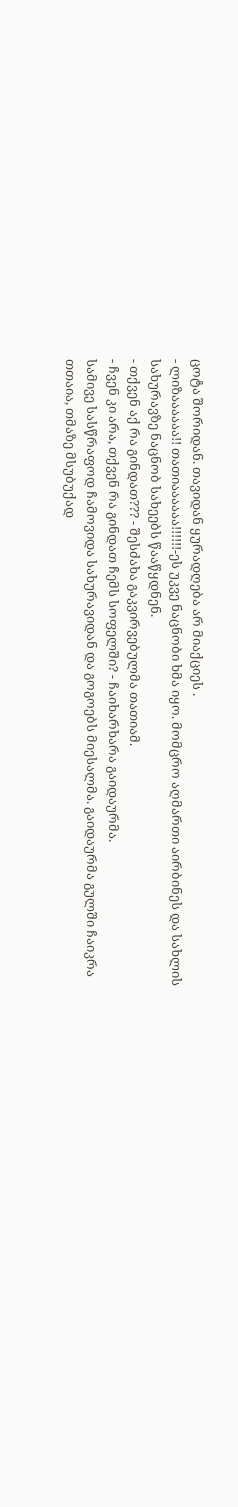ცოტა შორიდან. თავიდან ყურადღება არ მიაქციეს .
- ლიზაააააა!! თათიაააააა!!!!!!-ეს უკვე ნაცნობი ხმა იყო. მომცრო აღმართი აირბინეს და სახლის სახურავზე ნაცნობ სახეებს წააწყდნენ.
- თქვენ აქ რა გინდათ??? - შესძახა გაკვირვებულმა თათიამ.
- ჩვენ კი არა, თქვენ რა გინდათ ჩემს სოფელში? - ჩაიხარხარა გაიდაურმა.
სამივე სასწრაფოდ ჩამოვიდა სახურავიდან და გოგოებს მიესალმა. გაიდაურმა გულში ჩაიკრა თთაია, თმაზე მსუბუქად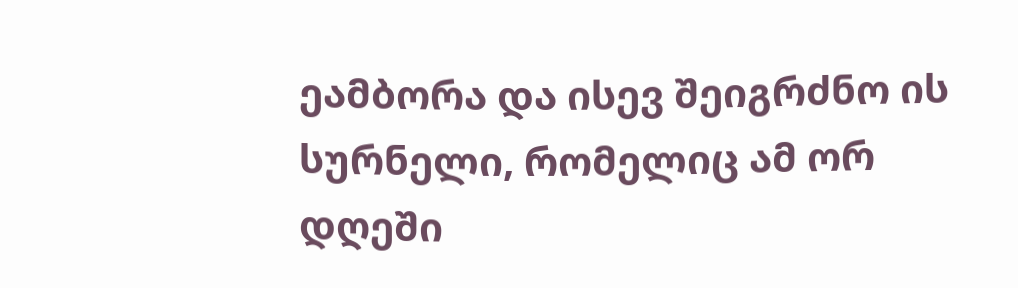ეამბორა და ისევ შეიგრძნო ის სურნელი, რომელიც ამ ორ დღეში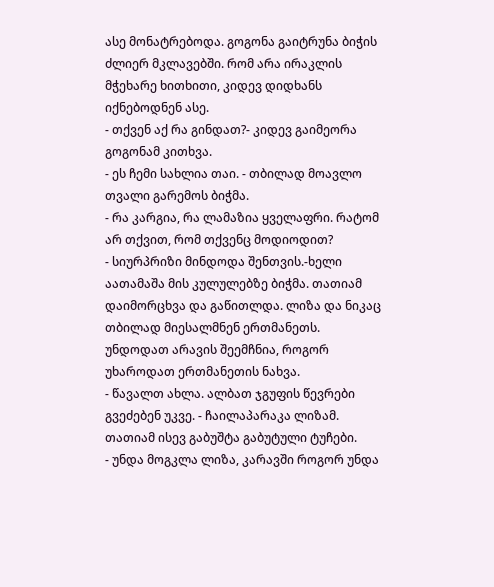ასე მონატრებოდა. გოგონა გაიტრუნა ბიჭის ძლიერ მკლავებში. რომ არა ირაკლის მჭეხარე ხითხითი, კიდევ დიდხანს იქნებოდნენ ასე.
- თქვენ აქ რა გინდათ?- კიდევ გაიმეორა გოგონამ კითხვა.
- ეს ჩემი სახლია თაი. - თბილად მოავლო თვალი გარემოს ბიჭმა.
- რა კარგია, რა ლამაზია ყველაფრი. რატომ არ თქვით, რომ თქვენც მოდიოდით?
- სიურპრიზი მინდოდა შენთვის.-ხელი აათამაშა მის კულულებზე ბიჭმა. თათიამ დაიმორცხვა და გაწითლდა. ლიზა და ნიკაც თბილად მიესალმნენ ერთმანეთს. უნდოდათ არავის შეემჩნია, როგორ უხაროდათ ერთმანეთის ნახვა.
- წავალთ ახლა. ალბათ ჯგუფის წევრები გვეძებენ უკვე. - ჩაილაპარაკა ლიზამ. თათიამ ისევ გაბუშტა გაბუტული ტუჩები.
- უნდა მოგკლა ლიზა, კარავში როგორ უნდა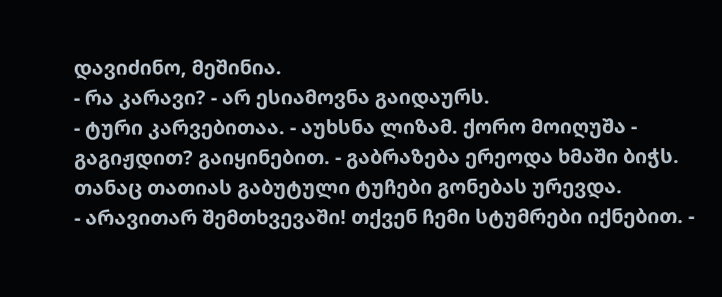დავიძინო, მეშინია.
- რა კარავი? - არ ესიამოვნა გაიდაურს.
- ტური კარვებითაა. - აუხსნა ლიზამ. ქორო მოიღუშა - გაგიჟდით? გაიყინებით. - გაბრაზება ერეოდა ხმაში ბიჭს. თანაც თათიას გაბუტული ტუჩები გონებას ურევდა.
- არავითარ შემთხვევაში! თქვენ ჩემი სტუმრები იქნებით. -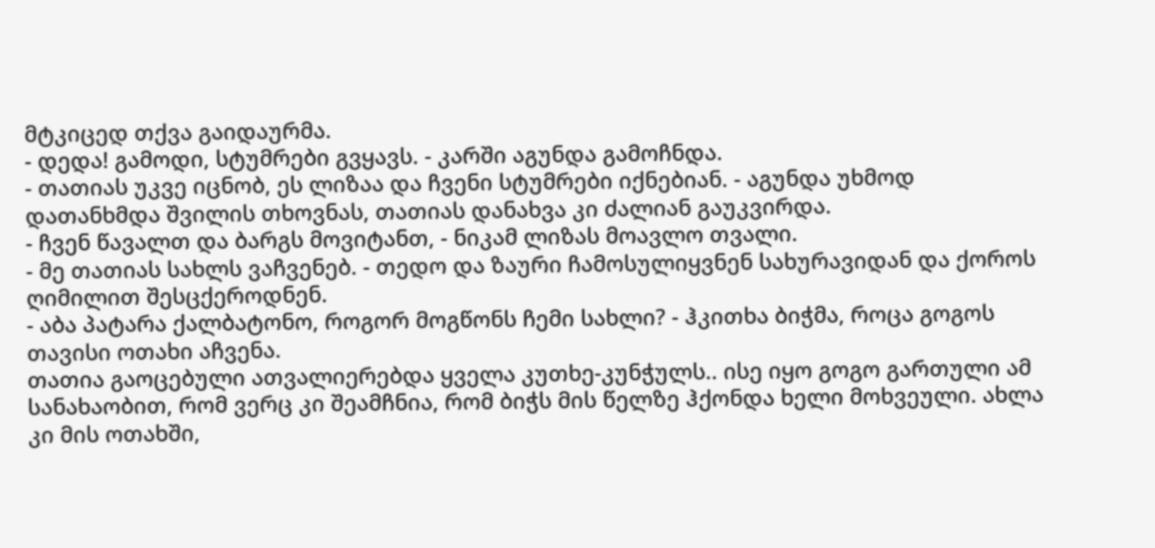მტკიცედ თქვა გაიდაურმა.
- დედა! გამოდი, სტუმრები გვყავს. - კარში აგუნდა გამოჩნდა.
- თათიას უკვე იცნობ, ეს ლიზაა და ჩვენი სტუმრები იქნებიან. - აგუნდა უხმოდ დათანხმდა შვილის თხოვნას, თათიას დანახვა კი ძალიან გაუკვირდა.
- ჩვენ წავალთ და ბარგს მოვიტანთ, - ნიკამ ლიზას მოავლო თვალი.
- მე თათიას სახლს ვაჩვენებ. - თედო და ზაური ჩამოსულიყვნენ სახურავიდან და ქოროს ღიმილით შესცქეროდნენ.
- აბა პატარა ქალბატონო, როგორ მოგწონს ჩემი სახლი? - ჰკითხა ბიჭმა, როცა გოგოს თავისი ოთახი აჩვენა.
თათია გაოცებული ათვალიერებდა ყველა კუთხე-კუნჭულს.. ისე იყო გოგო გართული ამ სანახაობით, რომ ვერც კი შეამჩნია, რომ ბიჭს მის წელზე ჰქონდა ხელი მოხვეული. ახლა კი მის ოთახში,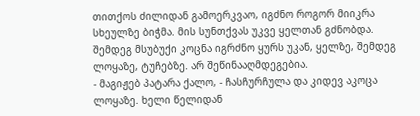თითქოს ძილიდან გამოერკვაო, იგძნო როგორ მიიკრა სხეულზე ბიჭმა. მის სუნთქვას უკვე ყელთან გძნობდა. შემდეგ მსუბუქი კოცნა იგრძნო ყურს უკან, ყელზე, შემდეგ ლოყაზე, ტუჩებზე. არ შეწინააღმდეგებია.
- მაგიჟებ პატარა ქალო, - ჩასჩურჩულა და კიდევ აკოცა ლოყაზე. ხელი წელიდან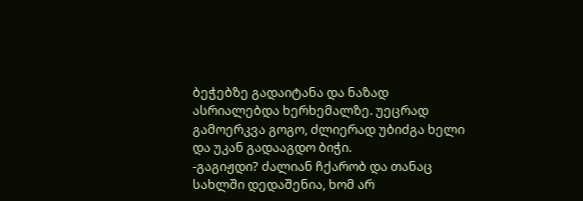ბეჭებზე გადაიტანა და ნაზად ასრიალებდა ხერხემალზე. უეცრად გამოერკვა გოგო, ძლიერად უბიძგა ხელი და უკან გადააგდო ბიჭი.
-გაგიჟდი? ძალიან ჩქარობ და თანაც სახლში დედაშენია, ხომ არ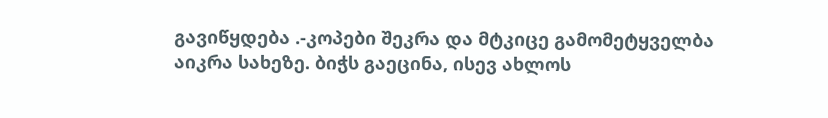გავიწყდება .-კოპები შეკრა და მტკიცე გამომეტყველბა აიკრა სახეზე. ბიჭს გაეცინა, ისევ ახლოს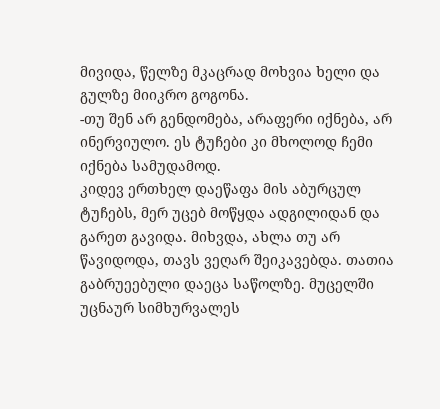მივიდა, წელზე მკაცრად მოხვია ხელი და გულზე მიიკრო გოგონა.
-თუ შენ არ გენდომება, არაფერი იქნება, არ ინერვიულო. ეს ტუჩები კი მხოლოდ ჩემი იქნება სამუდამოდ.
კიდევ ერთხელ დაეწაფა მის აბურცულ ტუჩებს, მერ უცებ მოწყდა ადგილიდან და გარეთ გავიდა. მიხვდა, ახლა თუ არ წავიდოდა, თავს ვეღარ შეიკავებდა. თათია გაბრუეებული დაეცა საწოლზე. მუცელში უცნაურ სიმხურვალეს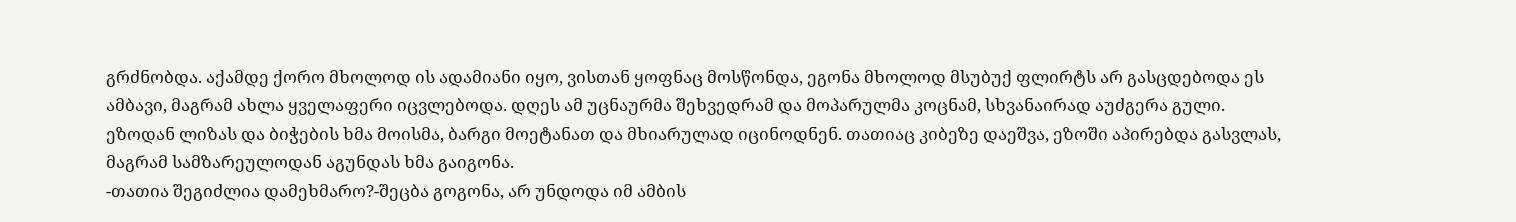გრძნობდა. აქამდე ქორო მხოლოდ ის ადამიანი იყო, ვისთან ყოფნაც მოსწონდა, ეგონა მხოლოდ მსუბუქ ფლირტს არ გასცდებოდა ეს ამბავი, მაგრამ ახლა ყველაფერი იცვლებოდა. დღეს ამ უცნაურმა შეხვედრამ და მოპარულმა კოცნამ, სხვანაირად აუძგერა გული.
ეზოდან ლიზას და ბიჭების ხმა მოისმა, ბარგი მოეტანათ და მხიარულად იცინოდნენ. თათიაც კიბეზე დაეშვა, ეზოში აპირებდა გასვლას, მაგრამ სამზარეულოდან აგუნდას ხმა გაიგონა.
-თათია შეგიძლია დამეხმარო?-შეცბა გოგონა, არ უნდოდა იმ ამბის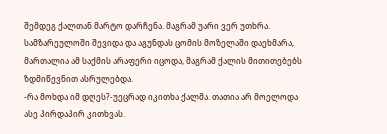შემდეგ ქალთან მარტო დარჩენა. მაგრამ უარი ვერ უთხრა. სამზარეულოში შევიდა და აგუნდას ცომის მოზელაში დაეხმარა, მართალია ამ საქმის არაფერი იცოდა, მაგრამ ქალის მითითებებს ზდმიწევნით ასრულებდა.
-რა მოხდა იმ დღეს?-უეცრად იკითხა ქალმა. თათია არ მოელოდა ასე პირდაპირ კითხვას.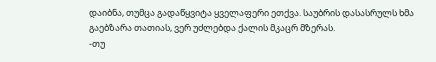დაიბნა, თუმცა გადაწყვიტა ყველაფერი ეთქვა. საუბრის დასასრულს ხმა გაებზარა თათიას, ვერ უძლებდა ქალის მკაცრ მზერას.
-თუ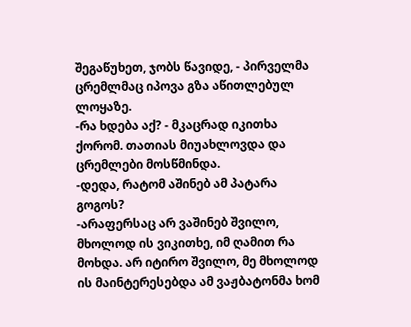შეგაწუხეთ, ჯობს წავიდე, - პირველმა ცრემლმაც იპოვა გზა აწითლებულ ლოყაზე.
-რა ხდება აქ? - მკაცრად იკითხა ქორომ. თათიას მიუახლოვდა და ცრემლები მოსწმინდა.
-დედა, რატომ აშინებ ამ პატარა გოგოს?
-არაფერსაც არ ვაშინებ შვილო, მხოლოდ ის ვიკითხე, იმ ღამით რა მოხდა. არ იტირო შვილო, მე მხოლოდ ის მაინტერესებდა ამ ვაჟბატონმა ხომ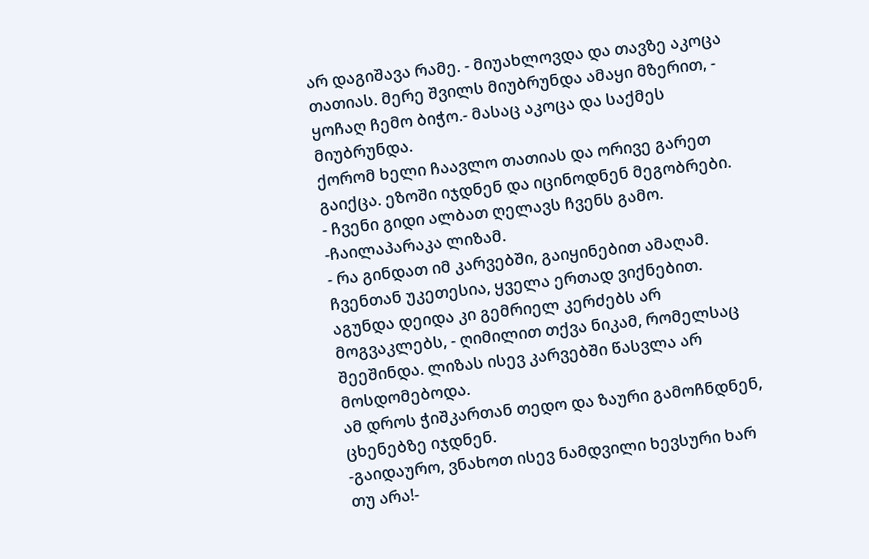არ დაგიშავა რამე. - მიუახლოვდა და თავზე აკოცა თათიას. მერე შვილს მიუბრუნდა ამაყი მზერით, - ყოჩაღ ჩემო ბიჭო.- მასაც აკოცა და საქმეს მიუბრუნდა.
ქორომ ხელი ჩაავლო თათიას და ორივე გარეთ გაიქცა. ეზოში იჯდნენ და იცინოდნენ მეგობრები.
- ჩვენი გიდი ალბათ ღელავს ჩვენს გამო. -ჩაილაპარაკა ლიზამ.
- რა გინდათ იმ კარვებში, გაიყინებით ამაღამ. ჩვენთან უკეთესია, ყველა ერთად ვიქნებით. აგუნდა დეიდა კი გემრიელ კერძებს არ მოგვაკლებს, - ღიმილით თქვა ნიკამ, რომელსაც შეეშინდა. ლიზას ისევ კარვებში წასვლა არ მოსდომებოდა.
ამ დროს ჭიშკართან თედო და ზაური გამოჩნდნენ, ცხენებზე იჯდნენ.
-გაიდაურო, ვნახოთ ისევ ნამდვილი ხევსური ხარ თუ არა!-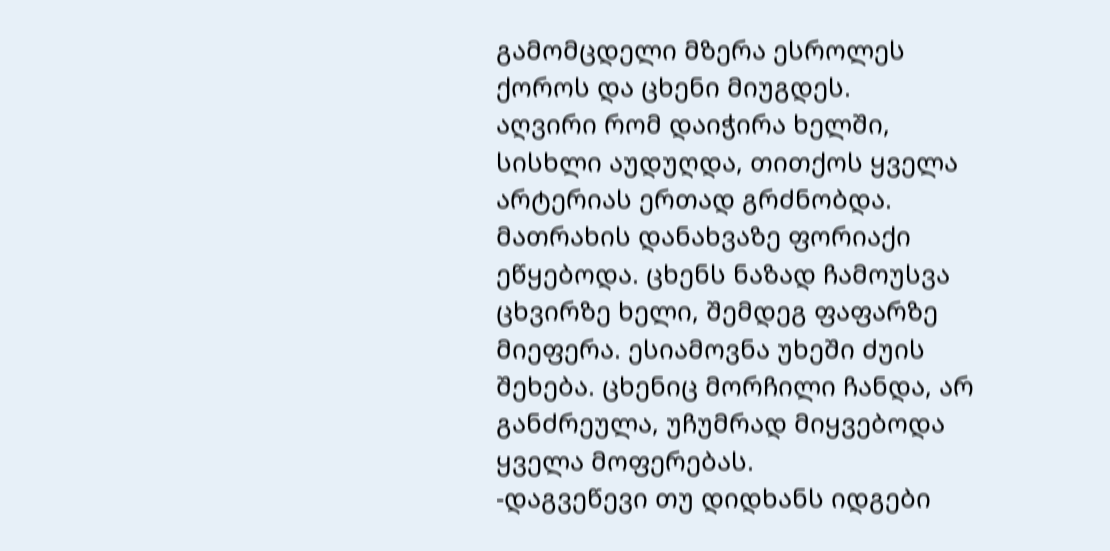გამომცდელი მზერა ესროლეს ქოროს და ცხენი მიუგდეს.
აღვირი რომ დაიჭირა ხელში, სისხლი აუდუღდა, თითქოს ყველა არტერიას ერთად გრძნობდა. მათრახის დანახვაზე ფორიაქი ეწყებოდა. ცხენს ნაზად ჩამოუსვა ცხვირზე ხელი, შემდეგ ფაფარზე მიეფერა. ესიამოვნა უხეში ძუის შეხება. ცხენიც მორჩილი ჩანდა, არ განძრეულა, უჩუმრად მიყვებოდა ყველა მოფერებას.
-დაგვეწევი თუ დიდხანს იდგები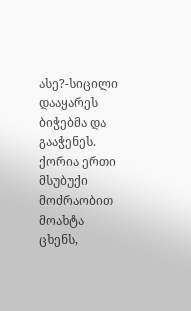ასე?-სიცილი დააყარეს ბიჭებმა და გააჭენეს. ქორია ერთი მსუბუქი მოძრაობით მოახტა ცხენს,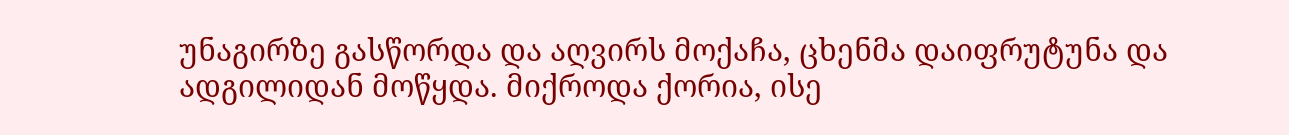უნაგირზე გასწორდა და აღვირს მოქაჩა, ცხენმა დაიფრუტუნა და ადგილიდან მოწყდა. მიქროდა ქორია, ისე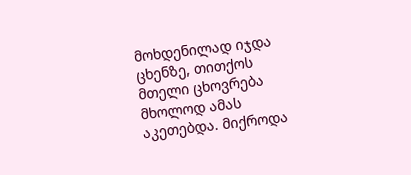მოხდენილად იჯდა ცხენზე, თითქოს მთელი ცხოვრება მხოლოდ ამას აკეთებდა. მიქროდა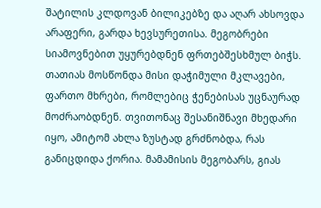შატილის კლდოვან ბილიკებზე და აღარ ახსოვდა არაფერი, გარდა ხევსურეთისა. მეგობრები სიამოვნებით უყურებდნენ ფრთებშესხმულ ბიჭს. თათიას მოსწონდა მისი დაჭიმული მკლავები, ფართო მხრები, რომლებიც ჭენებისას უცნაურად მოძრაობდნენ. თვითონაც შესანიშნავი მხედარი იყო, ამიტომ ახლა ზუსტად გრძნობდა, რას განიცდიდა ქორია. მამამისის მეგობარს, გიას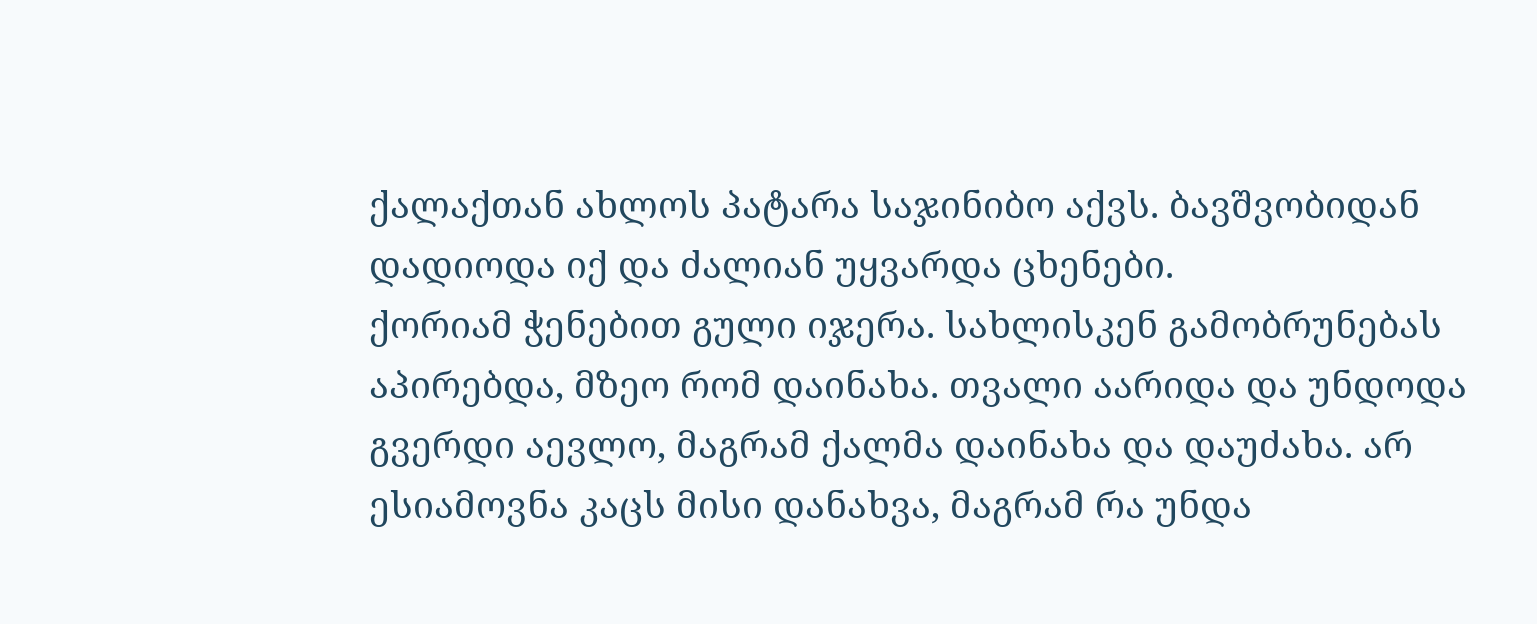ქალაქთან ახლოს პატარა საჯინიბო აქვს. ბავშვობიდან დადიოდა იქ და ძალიან უყვარდა ცხენები.
ქორიამ ჭენებით გული იჯერა. სახლისკენ გამობრუნებას აპირებდა, მზეო რომ დაინახა. თვალი აარიდა და უნდოდა გვერდი აევლო, მაგრამ ქალმა დაინახა და დაუძახა. არ ესიამოვნა კაცს მისი დანახვა, მაგრამ რა უნდა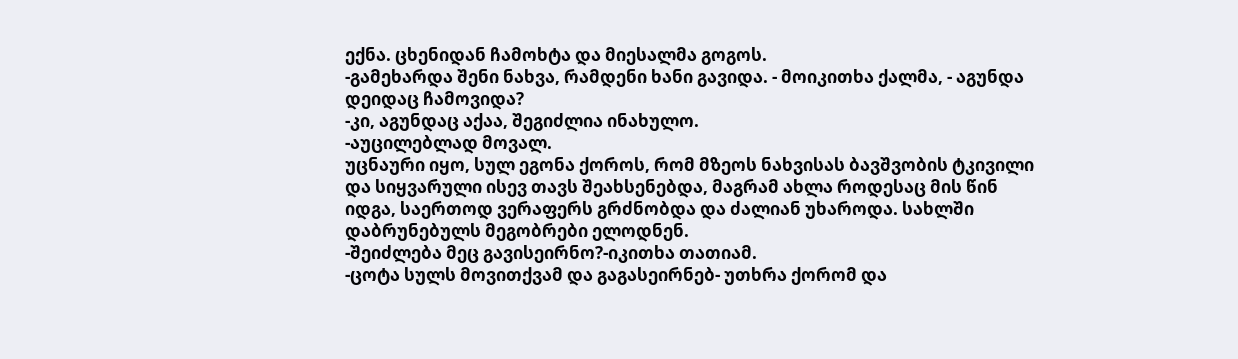ექნა. ცხენიდან ჩამოხტა და მიესალმა გოგოს.
-გამეხარდა შენი ნახვა, რამდენი ხანი გავიდა. - მოიკითხა ქალმა, - აგუნდა დეიდაც ჩამოვიდა?
-კი, აგუნდაც აქაა, შეგიძლია ინახულო.
-აუცილებლად მოვალ.
უცნაური იყო, სულ ეგონა ქოროს, რომ მზეოს ნახვისას ბავშვობის ტკივილი და სიყვარული ისევ თავს შეახსენებდა, მაგრამ ახლა როდესაც მის წინ იდგა, საერთოდ ვერაფერს გრძნობდა და ძალიან უხაროდა. სახლში დაბრუნებულს მეგობრები ელოდნენ.
-შეიძლება მეც გავისეირნო?-იკითხა თათიამ.
-ცოტა სულს მოვითქვამ და გაგასეირნებ- უთხრა ქორომ და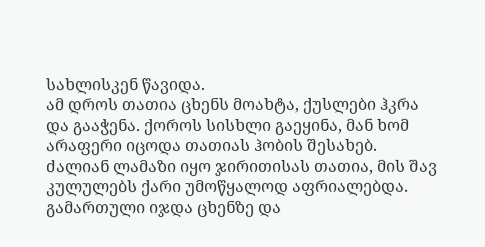სახლისკენ წავიდა.
ამ დროს თათია ცხენს მოახტა, ქუსლები ჰკრა და გააჭენა. ქოროს სისხლი გაეყინა, მან ხომ არაფერი იცოდა თათიას ჰობის შესახებ. ძალიან ლამაზი იყო ჯირითისას თათია, მის შავ კულულებს ქარი უმოწყალოდ აფრიალებდა. გამართული იჯდა ცხენზე და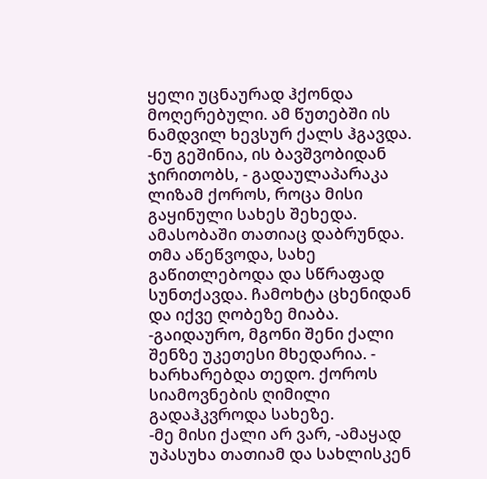ყელი უცნაურად ჰქონდა მოღერებული. ამ წუთებში ის ნამდვილ ხევსურ ქალს ჰგავდა.
-ნუ გეშინია, ის ბავშვობიდან ჯირითობს, - გადაულაპარაკა ლიზამ ქოროს, როცა მისი გაყინული სახეს შეხედა.
ამასობაში თათიაც დაბრუნდა. თმა აწეწვოდა, სახე გაწითლებოდა და სწრაფად სუნთქავდა. ჩამოხტა ცხენიდან და იქვე ღობეზე მიაბა.
-გაიდაურო, მგონი შენი ქალი შენზე უკეთესი მხედარია. - ხარხარებდა თედო. ქოროს სიამოვნების ღიმილი გადაჰკვროდა სახეზე.
-მე მისი ქალი არ ვარ, -ამაყად უპასუხა თათიამ და სახლისკენ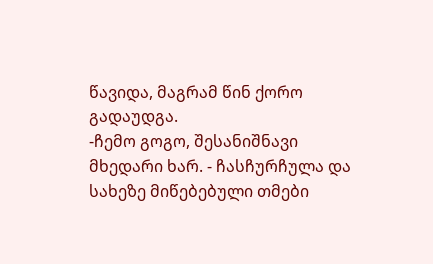წავიდა, მაგრამ წინ ქორო გადაუდგა.
-ჩემო გოგო, შესანიშნავი მხედარი ხარ. - ჩასჩურჩულა და სახეზე მიწებებული თმები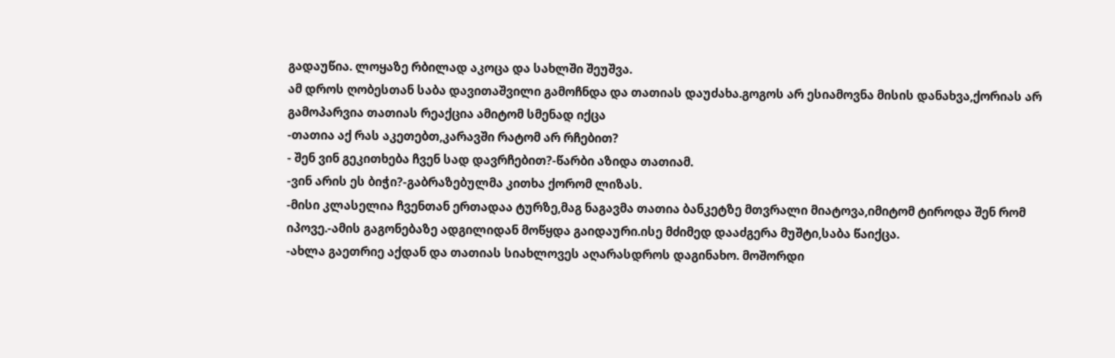გადაუწია. ლოყაზე რბილად აკოცა და სახლში შეუშვა.
ამ დროს ღობესთან საბა დავითაშვილი გამოჩნდა და თათიას დაუძახა.გოგოს არ ესიამოვნა მისის დანახვა,ქორიას არ გამოპარვია თათიას რეაქცია ამიტომ სმენად იქცა
-თათია აქ რას აკეთებთ,კარავში რატომ არ რჩებით?
- შენ ვინ გეკითხება ჩვენ სად დავრჩებით?-წარბი აზიდა თათიამ.
-ვინ არის ეს ბიჭი?-გაბრაზებულმა კითხა ქორომ ლიზას.
-მისი კლასელია ჩვენთან ერთადაა ტურზე,მაგ ნაგავმა თათია ბანკეტზე მთვრალი მიატოვა,იმიტომ ტიროდა შენ რომ იპოვე.-ამის გაგონებაზე ადგილიდან მოწყდა გაიდაური.ისე მძიმედ დააძგერა მუშტი,საბა წაიქცა.
-ახლა გაეთრიე აქდან და თათიას სიახლოვეს აღარასდროს დაგინახო. მოშორდი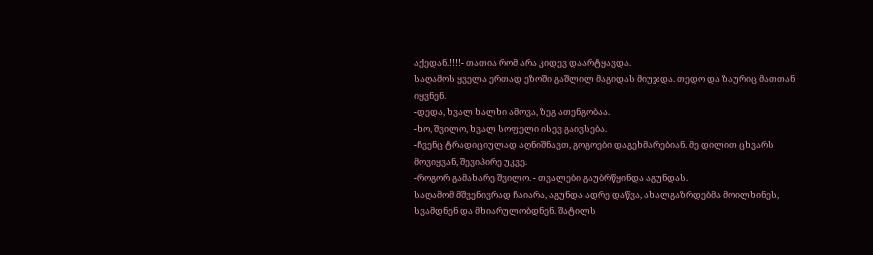აქედან.!!!!- თათია რომ არა კიდევ დაარტყავდა.
საღამოს ყველა ერთად ეზოში გაშლილ მაგიდას მიუჯდა. თედო და ზაურიც მათთან იყვნენ.
-დედა, ხვალ ხალხი ამოვა, ზეგ ათენგობაა.
-ხო, შვილო, ხვალ სოფელი ისევ გაივსება.
-ჩვენც ტრადიციულად აღნიშნავთ, გოგოები დაგეხმარებიან. მე დილით ცხვარს მოვიყვან, შევიპირე უკვე.
-როგორ გამახარე შვილო. - თვალები გაუბრწყინდა აგუნდას.
საღამომ მშვენივრად ჩაიარა, აგუნდა ადრე დაწვა, ახალგაზრდებმა მოილხინეს, სვამდნენ და მხიარულობდნენ. შატილს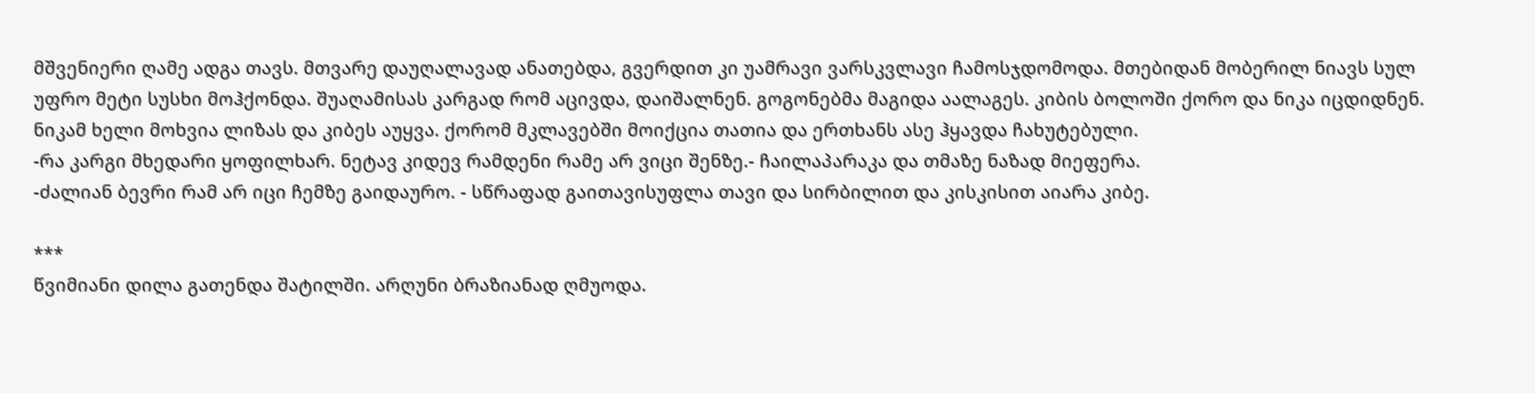მშვენიერი ღამე ადგა თავს. მთვარე დაუღალავად ანათებდა, გვერდით კი უამრავი ვარსკვლავი ჩამოსჯდომოდა. მთებიდან მობერილ ნიავს სულ უფრო მეტი სუსხი მოჰქონდა. შუაღამისას კარგად რომ აცივდა, დაიშალნენ. გოგონებმა მაგიდა აალაგეს. კიბის ბოლოში ქორო და ნიკა იცდიდნენ. ნიკამ ხელი მოხვია ლიზას და კიბეს აუყვა. ქორომ მკლავებში მოიქცია თათია და ერთხანს ასე ჰყავდა ჩახუტებული.
-რა კარგი მხედარი ყოფილხარ. ნეტავ კიდევ რამდენი რამე არ ვიცი შენზე.- ჩაილაპარაკა და თმაზე ნაზად მიეფერა.
-ძალიან ბევრი რამ არ იცი ჩემზე გაიდაურო. - სწრაფად გაითავისუფლა თავი და სირბილით და კისკისით აიარა კიბე.

***
წვიმიანი დილა გათენდა შატილში. არღუნი ბრაზიანად ღმუოდა.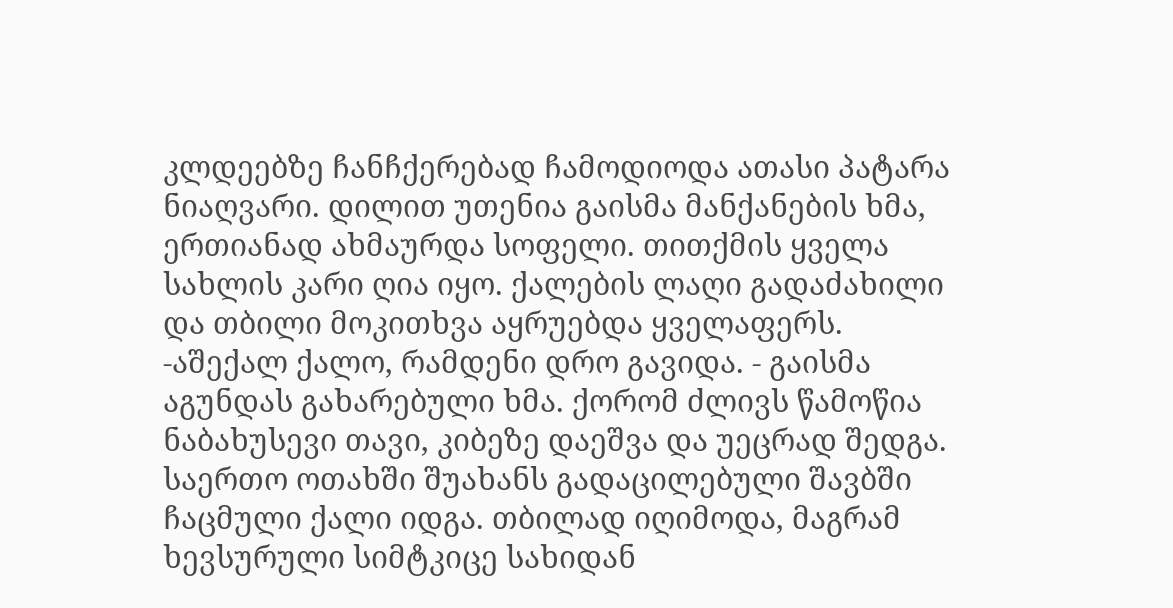კლდეებზე ჩანჩქერებად ჩამოდიოდა ათასი პატარა ნიაღვარი. დილით უთენია გაისმა მანქანების ხმა, ერთიანად ახმაურდა სოფელი. თითქმის ყველა სახლის კარი ღია იყო. ქალების ლაღი გადაძახილი და თბილი მოკითხვა აყრუებდა ყველაფერს.
-აშექალ ქალო, რამდენი დრო გავიდა. - გაისმა აგუნდას გახარებული ხმა. ქორომ ძლივს წამოწია ნაბახუსევი თავი, კიბეზე დაეშვა და უეცრად შედგა. საერთო ოთახში შუახანს გადაცილებული შავბში ჩაცმული ქალი იდგა. თბილად იღიმოდა, მაგრამ ხევსურული სიმტკიცე სახიდან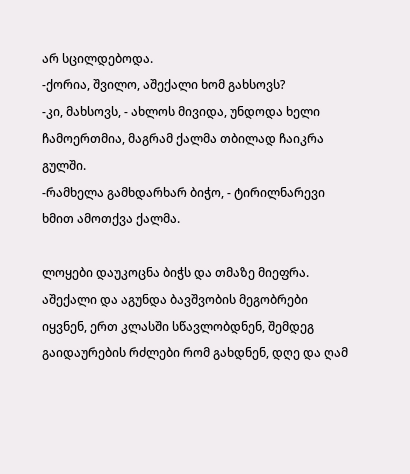არ სცილდებოდა.
-ქორია, შვილო, აშექალი ხომ გახსოვს?
-კი, მახსოვს, - ახლოს მივიდა, უნდოდა ხელი ჩამოერთმია, მაგრამ ქალმა თბილად ჩაიკრა გულში.
-რამხელა გამხდარხარ ბიჭო, - ტირილნარევი ხმით ამოთქვა ქალმა.

ლოყები დაუკოცნა ბიჭს და თმაზე მიეფრა. აშექალი და აგუნდა ბავშვობის მეგობრები იყვნენ, ერთ კლასში სწავლობდნენ, შემდეგ გაიდაურების რძლები რომ გახდნენ, დღე და ღამ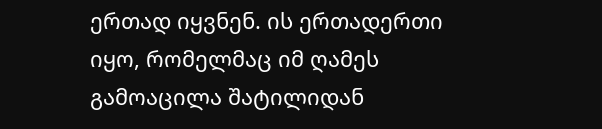ერთად იყვნენ. ის ერთადერთი იყო, რომელმაც იმ ღამეს გამოაცილა შატილიდან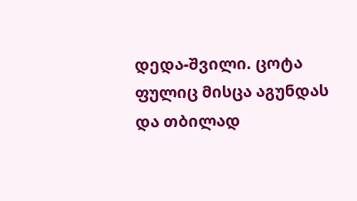დედა-შვილი. ცოტა ფულიც მისცა აგუნდას და თბილად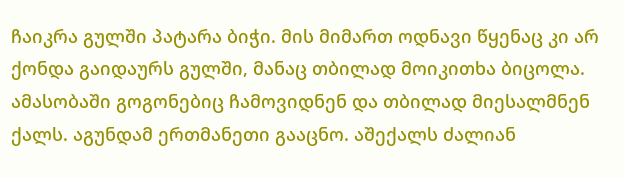ჩაიკრა გულში პატარა ბიჭი. მის მიმართ ოდნავი წყენაც კი არ ქონდა გაიდაურს გულში, მანაც თბილად მოიკითხა ბიცოლა. ამასობაში გოგონებიც ჩამოვიდნენ და თბილად მიესალმნენ ქალს. აგუნდამ ერთმანეთი გააცნო. აშექალს ძალიან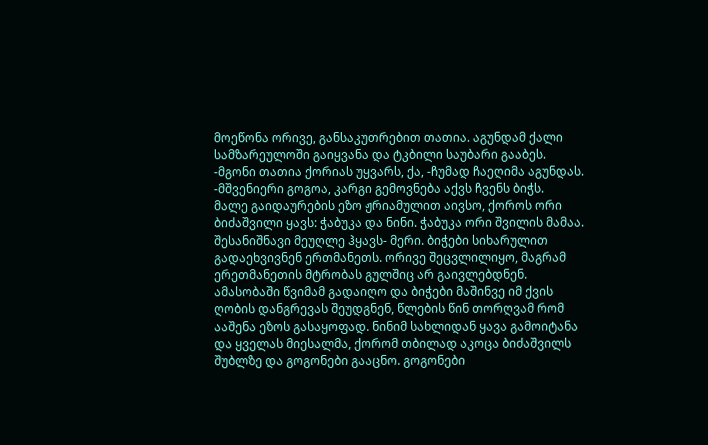მოეწონა ორივე, განსაკუთრებით თათია. აგუნდამ ქალი სამზარეულოში გაიყვანა და ტკბილი საუბარი გააბეს.
-მგონი თათია ქორიას უყვარს, ქა, -ჩუმად ჩაეღიმა აგუნდას.
-მშვენიერი გოგოა, კარგი გემოვნება აქვს ჩვენს ბიჭს.
მალე გაიდაურების ეზო ჟრიამულით აივსო, ქოროს ორი ბიძაშვილი ყავს: ჭაბუკა და ნინი. ჭაბუკა ორი შვილის მამაა. შესანიშნავი მეუღლე ჰყავს- მერი. ბიჭები სიხარულით გადაეხვივნენ ერთმანეთს. ორივე შეცვლილიყო, მაგრამ ერეთმანეთის მტრობას გულშიც არ გაივლებდნენ. ამასობაში წვიმამ გადაიღო და ბიჭები მაშინვე იმ ქვის ღობის დანგრევას შეუდგნენ, წლების წინ თორღვამ რომ ააშენა ეზოს გასაყოფად. ნინიმ სახლიდან ყავა გამოიტანა და ყველას მიესალმა, ქორომ თბილად აკოცა ბიძაშვილს შუბლზე და გოგონები გააცნო. გოგონები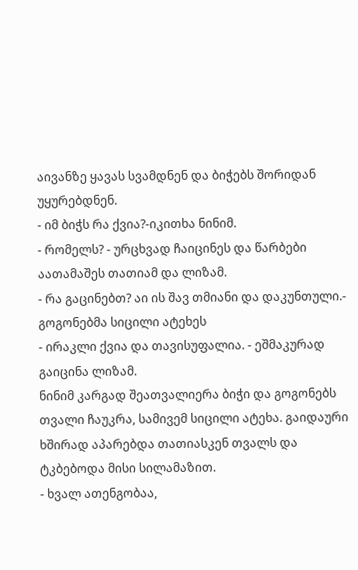აივანზე ყავას სვამდნენ და ბიჭებს შორიდან უყურებდნენ.
- იმ ბიჭს რა ქვია?-იკითხა ნინიმ.
- რომელს? - ურცხვად ჩაიცინეს და წარბები აათამაშეს თათიამ და ლიზამ.
- რა გაცინებთ? აი ის შავ თმიანი და დაკუნთული.- გოგონებმა სიცილი ატეხეს
- ირაკლი ქვია და თავისუფალია. - ეშმაკურად გაიცინა ლიზამ.
ნინიმ კარგად შეათვალიერა ბიჭი და გოგონებს თვალი ჩაუკრა, სამივემ სიცილი ატეხა. გაიდაური ხშირად აპარებდა თათიასკენ თვალს და ტკბებოდა მისი სილამაზით.
- ხვალ ათენგობაა,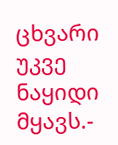ცხვარი უკვე ნაყიდი მყავს.-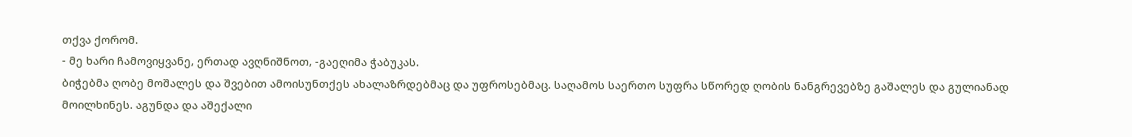თქვა ქორომ.
- მე ხარი ჩამოვიყვანე, ერთად ავღნიშნოთ, -გაეღიმა ჭაბუკას.
ბიჭებმა ღობე მოშალეს და შვებით ამოისუნთქეს ახალაზრდებმაც და უფროსებმაც. საღამოს საერთო სუფრა სწორედ ღობის ნანგრევებზე გაშალეს და გულიანად მოილხინეს. აგუნდა და აშექალი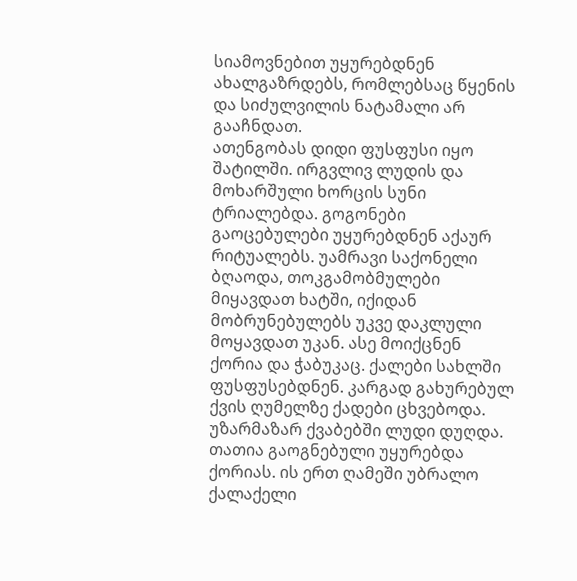სიამოვნებით უყურებდნენ ახალგაზრდებს, რომლებსაც წყენის და სიძულვილის ნატამალი არ გააჩნდათ.
ათენგობას დიდი ფუსფუსი იყო შატილში. ირგვლივ ლუდის და მოხარშული ხორცის სუნი ტრიალებდა. გოგონები გაოცებულები უყურებდნენ აქაურ რიტუალებს. უამრავი საქონელი ბღაოდა, თოკგამობმულები მიყავდათ ხატში, იქიდან მობრუნებულებს უკვე დაკლული მოყავდათ უკან. ასე მოიქცნენ ქორია და ჭაბუკაც. ქალები სახლში ფუსფუსებდნენ. კარგად გახურებულ ქვის ღუმელზე ქადები ცხვებოდა. უზარმაზარ ქვაბებში ლუდი დუღდა. თათია გაოგნებული უყურებდა ქორიას. ის ერთ ღამეში უბრალო ქალაქელი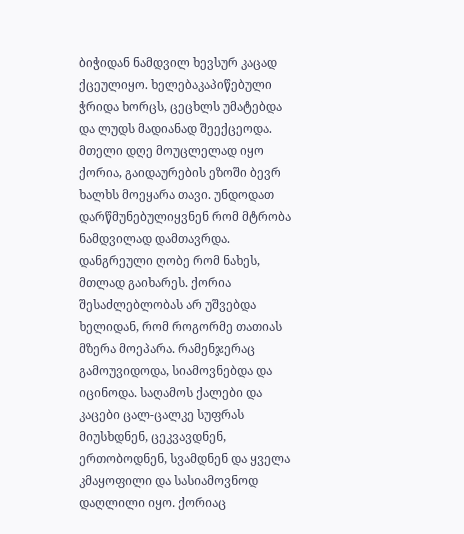ბიჭიდან ნამდვილ ხევსურ კაცად ქცეულიყო. ხელებაკაპიწებული ჭრიდა ხორცს, ცეცხლს უმატებდა და ლუდს მადიანად შეექცეოდა. მთელი დღე მოუცლელად იყო ქორია, გაიდაურების ეზოში ბევრ ხალხს მოეყარა თავი. უნდოდათ დარწმუნებულიყვნენ რომ მტრობა ნამდვილად დამთავრდა. დანგრეული ღობე რომ ნახეს, მთლად გაიხარეს. ქორია შესაძლებლობას არ უშვებდა ხელიდან, რომ როგორმე თათიას მზერა მოეპარა. რამენჯერაც გამოუვიდოდა, სიამოვნებდა და იცინოდა. საღამოს ქალები და კაცები ცალ-ცალკე სუფრას მიუსხდნენ, ცეკვავდნენ, ერთობოდნენ, სვამდნენ და ყველა კმაყოფილი და სასიამოვნოდ დაღლილი იყო. ქორიაც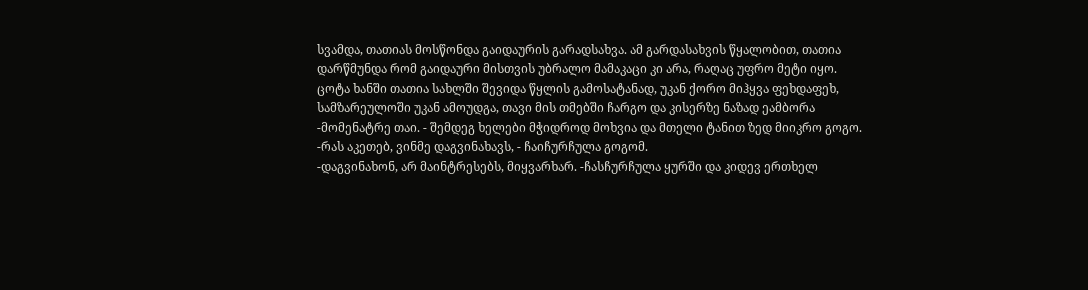სვამდა, თათიას მოსწონდა გაიდაურის გარადსახვა. ამ გარდასახვის წყალობით, თათია დარწმუნდა რომ გაიდაური მისთვის უბრალო მამაკაცი კი არა, რაღაც უფრო მეტი იყო. ცოტა ხანში თათია სახლში შევიდა წყლის გამოსატანად, უკან ქორო მიჰყვა ფეხდაფეხ, სამზარეულოში უკან ამოუდგა, თავი მის თმებში ჩარგო და კისერზე ნაზად ეამბორა
-მომენატრე თაი. - შემდეგ ხელები მჭიდროდ მოხვია და მთელი ტანით ზედ მიიკრო გოგო.
-რას აკეთებ, ვინმე დაგვინახავს, - ჩაიჩურჩულა გოგომ.
-დაგვინახონ, არ მაინტრესებს, მიყვარხარ. -ჩასჩურჩულა ყურში და კიდევ ერთხელ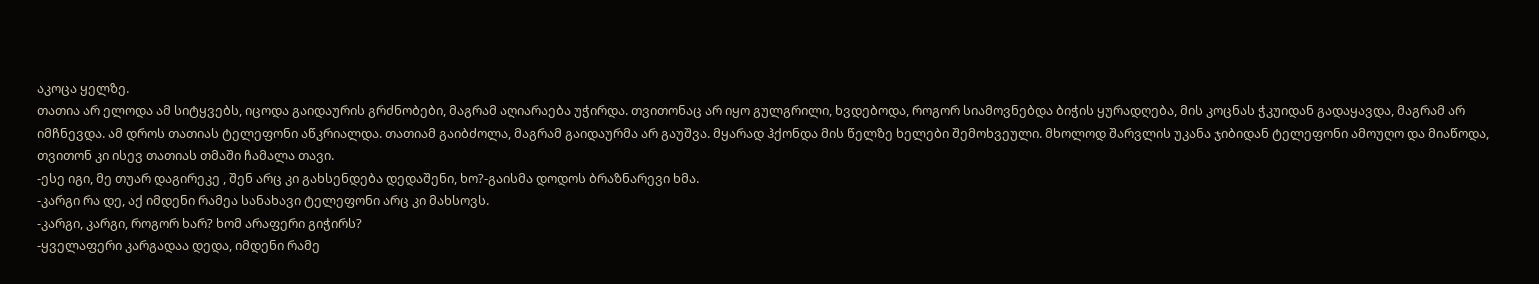აკოცა ყელზე.
თათია არ ელოდა ამ სიტყვებს, იცოდა გაიდაურის გრძნობები, მაგრამ აღიარაება უჭირდა. თვითონაც არ იყო გულგრილი, ხვდებოდა, როგორ სიამოვნებდა ბიჭის ყურადღება, მის კოცნას ჭკუიდან გადაყავდა, მაგრამ არ იმჩნევდა. ამ დროს თათიას ტელეფონი აწკრიალდა. თათიამ გაიბძოლა, მაგრამ გაიდაურმა არ გაუშვა. მყარად ჰქონდა მის წელზე ხელები შემოხვეული. მხოლოდ შარვლის უკანა ჯიბიდან ტელეფონი ამოუღო და მიაწოდა, თვითონ კი ისევ თათიას თმაში ჩამალა თავი.
-ესე იგი, მე თუარ დაგირეკე , შენ არც კი გახსენდება დედაშენი, ხო?-გაისმა დოდოს ბრაზნარევი ხმა.
-კარგი რა დე, აქ იმდენი რამეა სანახავი ტელეფონი არც კი მახსოვს.
-კარგი, კარგი, როგორ ხარ? ხომ არაფერი გიჭირს?
-ყველაფერი კარგადაა დედა, იმდენი რამე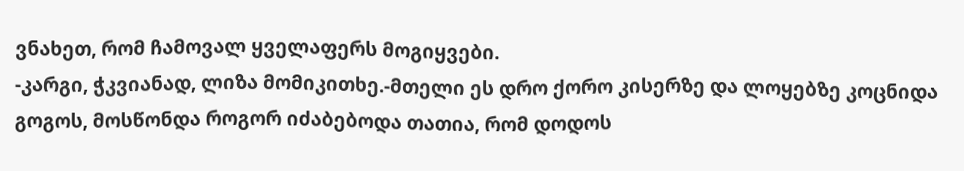ვნახეთ, რომ ჩამოვალ ყველაფერს მოგიყვები.
-კარგი, ჭკვიანად, ლიზა მომიკითხე.-მთელი ეს დრო ქორო კისერზე და ლოყებზე კოცნიდა გოგოს, მოსწონდა როგორ იძაბებოდა თათია, რომ დოდოს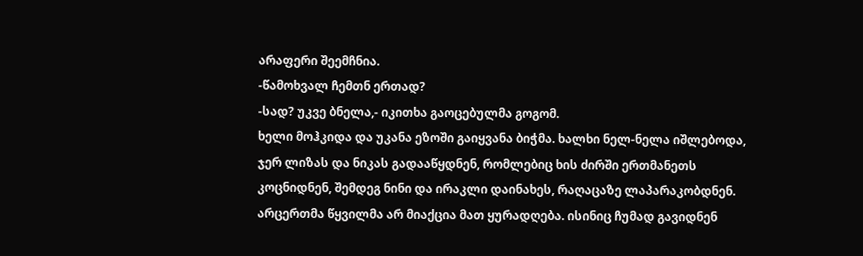არაფერი შეემჩნია.
-წამოხვალ ჩემთნ ერთად?
-სად? უკვე ბნელა,- იკითხა გაოცებულმა გოგომ.
ხელი მოჰკიდა და უკანა ეზოში გაიყვანა ბიჭმა. ხალხი ნელ-ნელა იშლებოდა, ჯერ ლიზას და ნიკას გადააწყდნენ, რომლებიც ხის ძირში ერთმანეთს კოცნიდნენ, შემდეგ ნინი და ირაკლი დაინახეს, რაღაცაზე ლაპარაკობდნენ. არცერთმა წყვილმა არ მიაქცია მათ ყურადღება. ისინიც ჩუმად გავიდნენ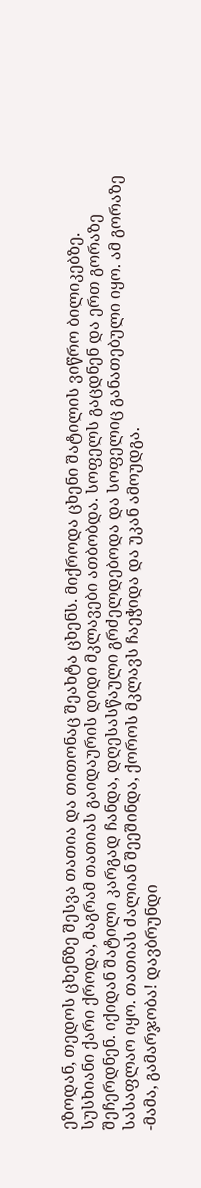ეზოდან, თედოს ცხენზე შესვა თათია და თითონაც შეახტა ცხენს. მიქროდა ცხენი შატილის ვიწრო ბილიკებზე. სუსხიანი ქარი ქროდა, მაგრამ თათიას გაიდაურის დიდი მკლავები ათბობდა. სოფელს გაცდნენ და ერთ გორაზე შეჩერდნენ. იქიდან შატილი კარგად ჩანდა, დღესასწაული გრძელდებოდა და სოფელიც განათებული იყო. ამ გორაზე სასაფლაო იყო. თათიას ძალიან შეეშინდა, ქოროს მკლავს ჩაეჭიდა და უკან ამოუდგა.
-მამა, გამარჯობა! დავბრუნდი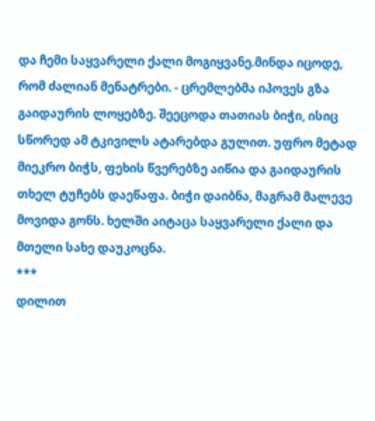და ჩემი საყვარელი ქალი მოგიყვანე.მინდა იცოდე, რომ ძალიან მენატრები. - ცრემლებმა იპოვეს გზა გაიდაურის ლოყებზე. შეეცოდა თათიას ბიჭი, ისიც სწორედ ამ ტკივილს ატარებდა გულით. უფრო მეტად მიეკრო ბიჭს, ფეხის წვერებზე აიწია და გაიდაურის თხელ ტუჩებს დაეწაფა. ბიჭი დაიბნა, მაგრამ მალევე მოვიდა გონს. ხელში აიტაცა საყვარელი ქალი და მთელი სახე დაუკოცნა.
***
დილით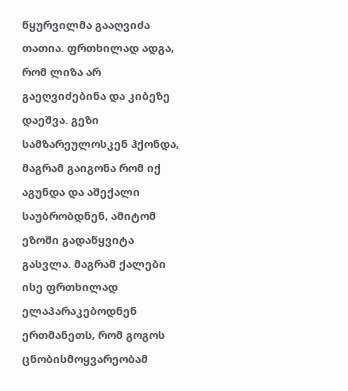წყურვილმა გააღვიძა თათია. ფრთხილად ადგა, რომ ლიზა არ გაეღვიძებინა და კიბეზე დაეშვა. გეზი სამზარეულოსკენ ჰქონდა, მაგრამ გაიგონა რომ იქ აგუნდა და აშექალი საუბრობდნენ, ამიტომ ეზოში გადაწყვიტა გასვლა. მაგრამ ქალები ისე ფრთხილად ელაპარაკებოდნენ ერთმანეთს, რომ გოგოს ცნობისმოყვარეობამ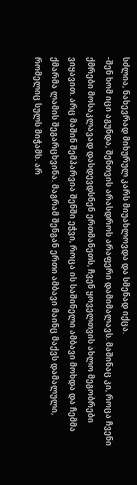სძლია, ნახევრად მიხურულ კარს მიუახლოვდა და სმენად იქცა.
-შენ ხომ იცი აგუნდა, შენთვის არასდროს არაფერი დამიმალავს. მაშინაც კი, როცა ჩვენი ქმრები მოსაკლავად დასდევდსნენ ერთმანეთს, ჩვენ ყოველთვის ახლო მეგობრები ვიყავით. არც მაშინ შემპარვია შენში ეჭვი, როცა ის საშინელი ამბავი მოხდა და ჩემმა ქმარმა ლამის შეგარცხვინა. მაგრამ შენგან ერთი ამბავი მაინც მაქვს დამალული, რომელიც სულს მიჭამს. არ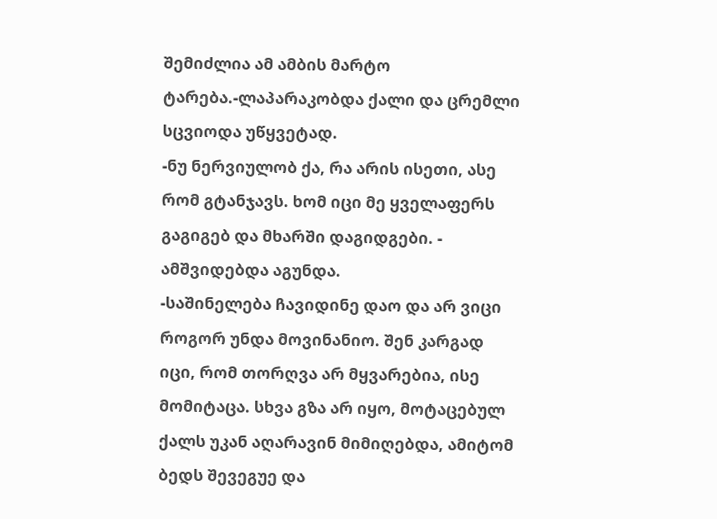შემიძლია ამ ამბის მარტო ტარება.-ლაპარაკობდა ქალი და ცრემლი სცვიოდა უწყვეტად.
-ნუ ნერვიულობ ქა, რა არის ისეთი, ასე რომ გტანჯავს. ხომ იცი მე ყველაფერს გაგიგებ და მხარში დაგიდგები. - ამშვიდებდა აგუნდა.
-საშინელება ჩავიდინე დაო და არ ვიცი როგორ უნდა მოვინანიო. შენ კარგად იცი, რომ თორღვა არ მყვარებია, ისე მომიტაცა. სხვა გზა არ იყო, მოტაცებულ ქალს უკან აღარავინ მიმიღებდა, ამიტომ ბედს შევეგუე და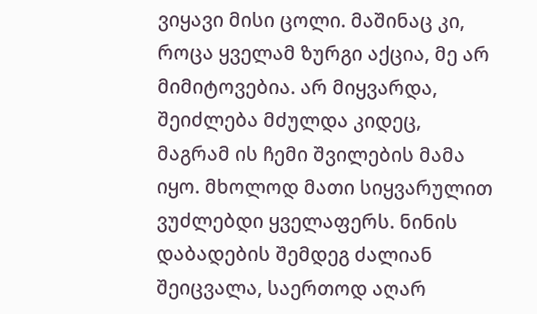ვიყავი მისი ცოლი. მაშინაც კი, როცა ყველამ ზურგი აქცია, მე არ მიმიტოვებია. არ მიყვარდა, შეიძლება მძულდა კიდეც, მაგრამ ის ჩემი შვილების მამა იყო. მხოლოდ მათი სიყვარულით ვუძლებდი ყველაფერს. ნინის დაბადების შემდეგ ძალიან შეიცვალა, საერთოდ აღარ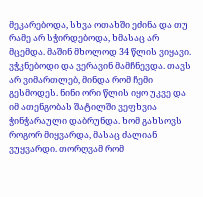მეკარებოდა, სხვა ოთახში ეძინა და თუ რამე არ სჭირდებოდა, ხმასაც არ მცემდა. მაშინ მხოლოდ 34 წლის ვიყავი. ვჭკნებოდი და ვერავინ მამჩნევდა. თავს არ ვიმართლებ, მინდა რომ ჩემი გესმოდეს. ნინი ორი წლის იყო უკვე და იმ ათენგობას შატილში ვეფხვია ჭინჭარაული დაბრუნდა. ხომ გახსოვს როგორ მიყვარდა, მასაც ძალიან ვუყვარდი. თორღვამ რომ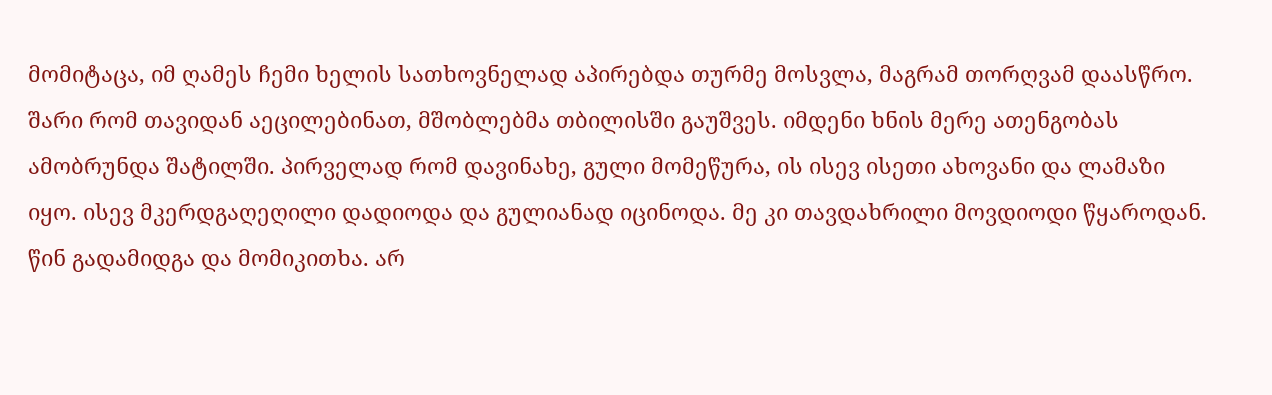მომიტაცა, იმ ღამეს ჩემი ხელის სათხოვნელად აპირებდა თურმე მოსვლა, მაგრამ თორღვამ დაასწრო. შარი რომ თავიდან აეცილებინათ, მშობლებმა თბილისში გაუშვეს. იმდენი ხნის მერე ათენგობას ამობრუნდა შატილში. პირველად რომ დავინახე, გული მომეწურა, ის ისევ ისეთი ახოვანი და ლამაზი იყო. ისევ მკერდგაღეღილი დადიოდა და გულიანად იცინოდა. მე კი თავდახრილი მოვდიოდი წყაროდან. წინ გადამიდგა და მომიკითხა. არ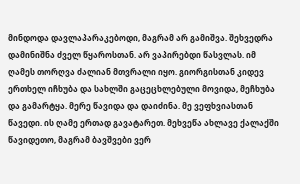მინდოდა დავლაპარაკებოდი, მაგრამ არ გამიშვა. შეხვედრა დამინიშნა ძველ წყაროსთან. არ ვაპირებდი წასვლას. იმ ღამეს თორღვა ძალიან მთვრალი იყო. გიორგისთან კიდევ ერთხელ იჩხუბა და სახლში გაცეცხლებული მოვიდა, მეჩხუბა და გამარტყა. მერე წავიდა და დაიძინა. მე ვეფხვიასთან წავედი. ის ღამე ერთად გავატარეთ. მეხვეწა ახლავე ქალაქში წავიდეთო, მაგრამ ბავშვები ვერ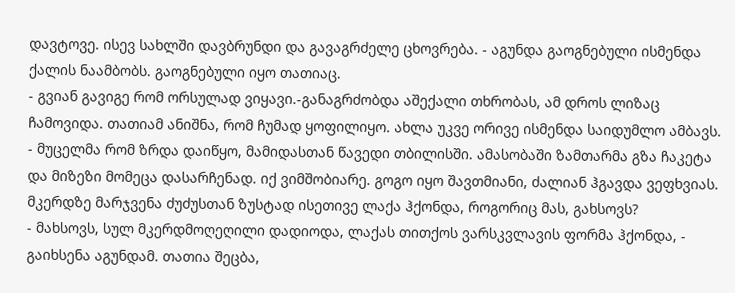დავტოვე. ისევ სახლში დავბრუნდი და გავაგრძელე ცხოვრება. - აგუნდა გაოგნებული ისმენდა ქალის ნაამბობს. გაოგნებული იყო თათიაც.
- გვიან გავიგე რომ ორსულად ვიყავი.-განაგრძობდა აშექალი თხრობას, ამ დროს ლიზაც ჩამოვიდა. თათიამ ანიშნა, რომ ჩუმად ყოფილიყო. ახლა უკვე ორივე ისმენდა საიდუმლო ამბავს.
- მუცელმა რომ ზრდა დაიწყო, მამიდასთან წავედი თბილისში. ამასობაში ზამთარმა გზა ჩაკეტა და მიზეზი მომეცა დასარჩენად. იქ ვიმშობიარე. გოგო იყო შავთმიანი, ძალიან ჰგავდა ვეფხვიას. მკერდზე მარჯვენა ძუძუსთან ზუსტად ისეთივე ლაქა ჰქონდა, როგორიც მას, გახსოვს?
- მახსოვს, სულ მკერდმოღეღილი დადიოდა, ლაქას თითქოს ვარსკვლავის ფორმა ჰქონდა, - გაიხსენა აგუნდამ. თათია შეცბა,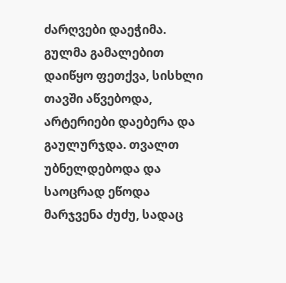ძარღვები დაეჭიმა. გულმა გამალებით დაიწყო ფეთქვა, სისხლი თავში აწვებოდა, არტერიები დაებერა და გაულურჯდა. თვალთ უბნელდებოდა და საოცრად ეწოდა მარჯვენა ძუძუ, სადაც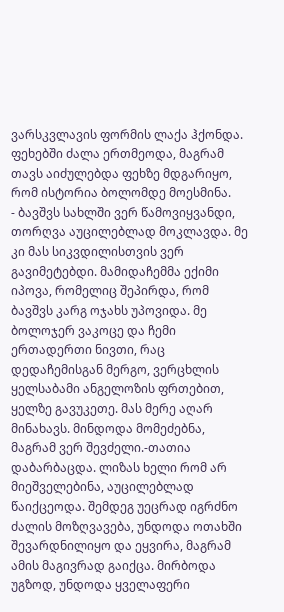ვარსკვლავის ფორმის ლაქა ჰქონდა. ფეხებში ძალა ერთმეოდა, მაგრამ თავს აიძულებდა ფეხზე მდგარიყო, რომ ისტორია ბოლომდე მოესმინა.
- ბავშვს სახლში ვერ წამოვიყვანდი, თორღვა აუცილებლად მოკლავდა. მე კი მას სიკვდილისთვის ვერ გავიმეტებდი. მამიდაჩემმა ექიმი იპოვა, რომელიც შეპირდა, რომ ბავშვს კარგ ოჯახს უპოვიდა. მე ბოლოჯერ ვაკოცე და ჩემი ერთადერთი ნივთი, რაც დედაჩემისგან მერგო, ვერცხლის ყელსაბამი ანგელოზის ფრთებით, ყელზე გავუკეთე. მას მერე აღარ მინახავს. მინდოდა მომეძებნა, მაგრამ ვერ შევძელი.-თათია დაბარბაცდა. ლიზას ხელი რომ არ მიეშველებინა, აუცილებლად წაიქცეოდა. შემდეგ უეცრად იგრძნო ძალის მოზღვავება, უნდოდა ოთახში შევარდნილიყო და ეყვირა, მაგრამ ამის მაგივრად გაიქცა. მირბოდა უგზოდ, უნდოდა ყველაფერი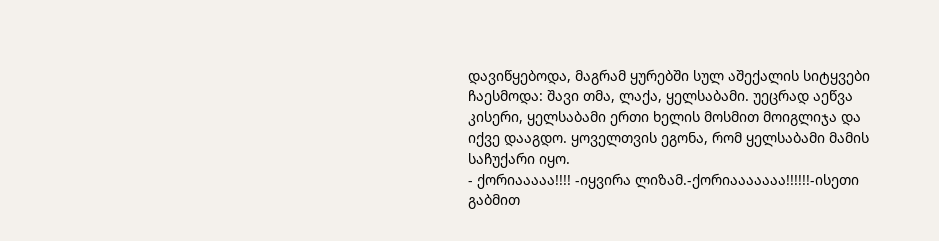დავიწყებოდა, მაგრამ ყურებში სულ აშექალის სიტყვები ჩაესმოდა: შავი თმა, ლაქა, ყელსაბამი. უეცრად აეწვა კისერი, ყელსაბამი ერთი ხელის მოსმით მოიგლიჯა და იქვე დააგდო. ყოველთვის ეგონა, რომ ყელსაბამი მამის საჩუქარი იყო.
- ქორიააააა!!!! -იყვირა ლიზამ.-ქორიააააააა!!!!!!-ისეთი გაბმით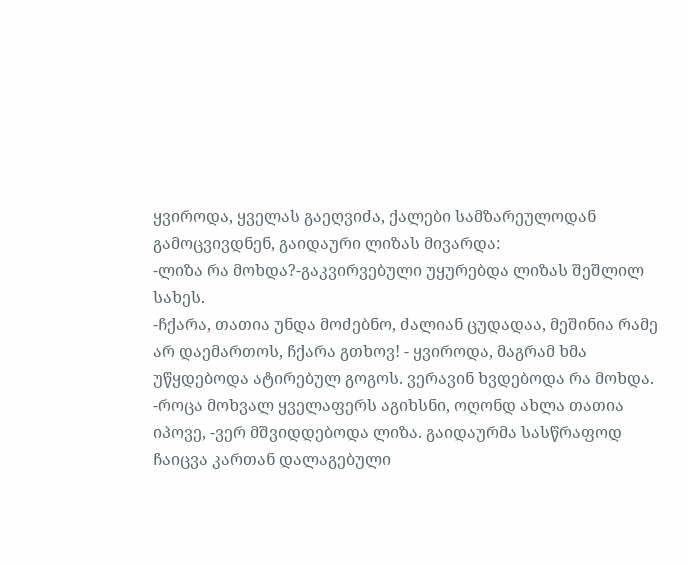ყვიროდა, ყველას გაეღვიძა, ქალები სამზარეულოდან გამოცვივდნენ, გაიდაური ლიზას მივარდა:
-ლიზა რა მოხდა?-გაკვირვებული უყურებდა ლიზას შეშლილ სახეს.
-ჩქარა, თათია უნდა მოძებნო, ძალიან ცუდადაა, მეშინია რამე არ დაემართოს, ჩქარა გთხოვ! - ყვიროდა, მაგრამ ხმა უწყდებოდა ატირებულ გოგოს. ვერავინ ხვდებოდა რა მოხდა.
-როცა მოხვალ ყველაფერს აგიხსნი, ოღონდ ახლა თათია იპოვე, -ვერ მშვიდდებოდა ლიზა. გაიდაურმა სასწრაფოდ ჩაიცვა კართან დალაგებული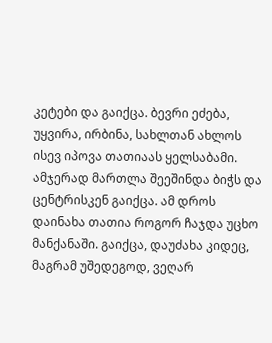კეტები და გაიქცა. ბევრი ეძება, უყვირა, ირბინა, სახლთან ახლოს ისევ იპოვა თათიაას ყელსაბამი. ამჯერად მართლა შეეშინდა ბიჭს და ცენტრისკენ გაიქცა. ამ დროს დაინახა თათია როგორ ჩაჯდა უცხო მანქანაში. გაიქცა, დაუძახა კიდეც, მაგრამ უშედეგოდ, ვეღარ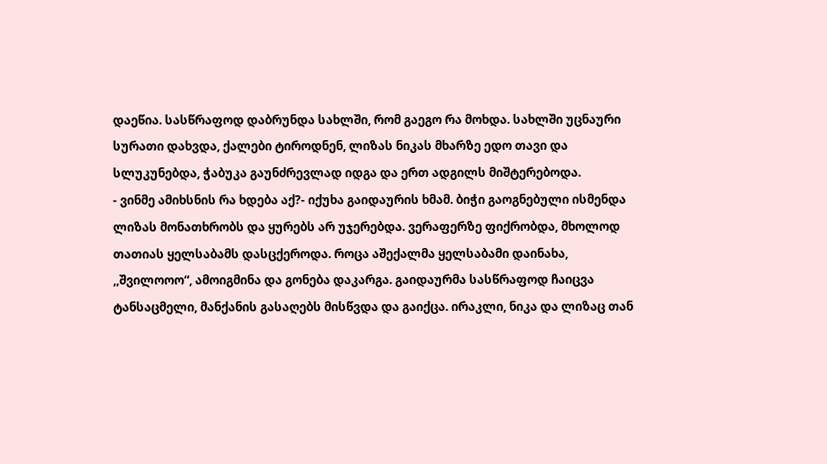დაეწია. სასწრაფოდ დაბრუნდა სახლში, რომ გაეგო რა მოხდა. სახლში უცნაური სურათი დახვდა, ქალები ტიროდნენ, ლიზას ნიკას მხარზე ედო თავი და სლუკუნებდა, ჭაბუკა გაუნძრევლად იდგა და ერთ ადგილს მიშტერებოდა.
- ვინმე ამიხსნის რა ხდება აქ?- იქუხა გაიდაურის ხმამ. ბიჭი გაოგნებული ისმენდა ლიზას მონათხრობს და ყურებს არ უჯერებდა. ვერაფერზე ფიქრობდა, მხოლოდ თათიას ყელსაბამს დასცქეროდა. როცა აშექალმა ყელსაბამი დაინახა, ,,შვილოოო“, ამოიგმინა და გონება დაკარგა. გაიდაურმა სასწრაფოდ ჩაიცვა ტანსაცმელი, მანქანის გასაღებს მისწვდა და გაიქცა. ირაკლი, ნიკა და ლიზაც თან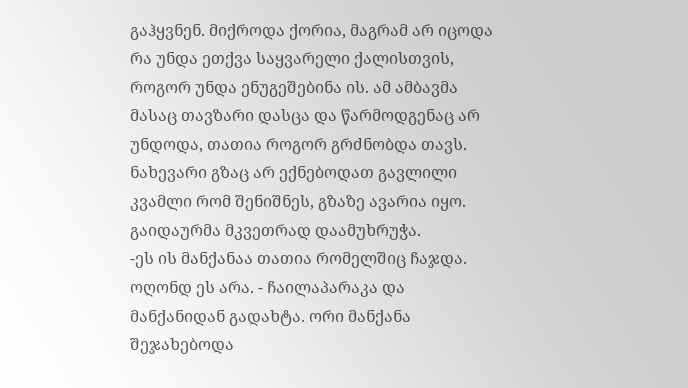გაჰყვნენ. მიქროდა ქორია, მაგრამ არ იცოდა რა უნდა ეთქვა საყვარელი ქალისთვის, როგორ უნდა ენუგეშებინა ის. ამ ამბავმა მასაც თავზარი დასცა და წარმოდგენაც არ უნდოდა, თათია როგორ გრძნობდა თავს. ნახევარი გზაც არ ექნებოდათ გავლილი კვამლი რომ შენიშნეს, გზაზე ავარია იყო. გაიდაურმა მკვეთრად დაამუხრუჭა.
-ეს ის მანქანაა თათია რომელშიც ჩაჯდა. ოღონდ ეს არა. - ჩაილაპარაკა და მანქანიდან გადახტა. ორი მანქანა შეჯახებოდა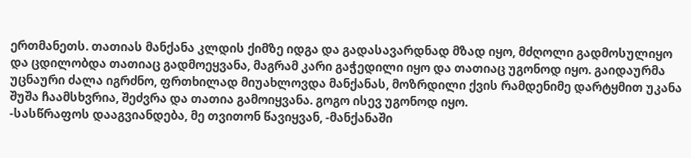ერთმანეთს. თათიას მანქანა კლდის ქიმზე იდგა და გადასავარდნად მზად იყო, მძღოლი გადმოსულიყო და ცდილობდა თათიაც გადმოეყვანა, მაგრამ კარი გაჭედილი იყო და თათიაც უგონოდ იყო. გაიდაურმა უცნაური ძალა იგრძნო, ფრთხილად მიუახლოვდა მანქანას, მოზრდილი ქვის რამდენიმე დარტყმით უკანა შუშა ჩაამსხვრია, შეძვრა და თათია გამოიყვანა. გოგო ისევ უგონოდ იყო.
-სასწრაფოს დააგვიანდება, მე თვითონ წავიყვან, -მანქანაში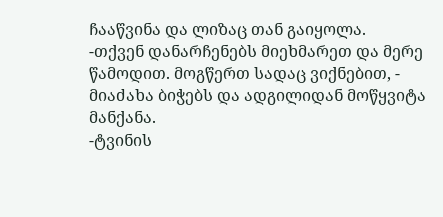ჩააწვინა და ლიზაც თან გაიყოლა.
-თქვენ დანარჩენებს მიეხმარეთ და მერე წამოდით. მოგწერთ სადაც ვიქნებით, - მიაძახა ბიჭებს და ადგილიდან მოწყვიტა მანქანა.
-ტვინის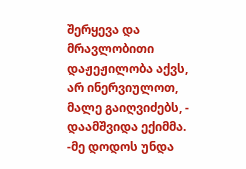შერყევა და მრავლობითი დაჟეჟილობა აქვს, არ ინერვიულოთ, მალე გაიღვიძებს, - დაამშვიდა ექიმმა.
-მე დოდოს უნდა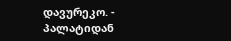დავურეკო. - პალატიდან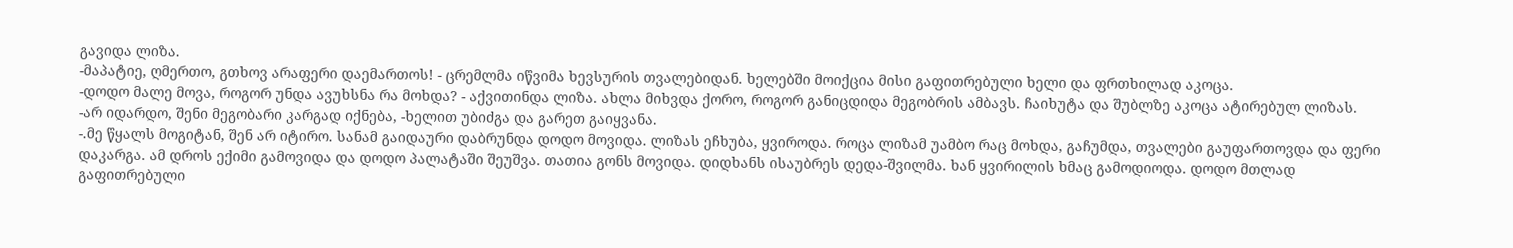გავიდა ლიზა.
-მაპატიე, ღმერთო, გთხოვ არაფერი დაემართოს! - ცრემლმა იწვიმა ხევსურის თვალებიდან. ხელებში მოიქცია მისი გაფითრებული ხელი და ფრთხილად აკოცა.
-დოდო მალე მოვა, როგორ უნდა ავუხსნა რა მოხდა? - აქვითინდა ლიზა. ახლა მიხვდა ქორო, როგორ განიცდიდა მეგობრის ამბავს. ჩაიხუტა და შუბლზე აკოცა ატირებულ ლიზას.
-არ იდარდო, შენი მეგობარი კარგად იქნება, -ხელით უბიძგა და გარეთ გაიყვანა.
-.მე წყალს მოგიტან, შენ არ იტირო. სანამ გაიდაური დაბრუნდა დოდო მოვიდა. ლიზას ეჩხუბა, ყვიროდა. როცა ლიზამ უამბო რაც მოხდა, გაჩუმდა, თვალები გაუფართოვდა და ფერი დაკარგა. ამ დროს ექიმი გამოვიდა და დოდო პალატაში შეუშვა. თათია გონს მოვიდა. დიდხანს ისაუბრეს დედა-შვილმა. ხან ყვირილის ხმაც გამოდიოდა. დოდო მთლად გაფითრებული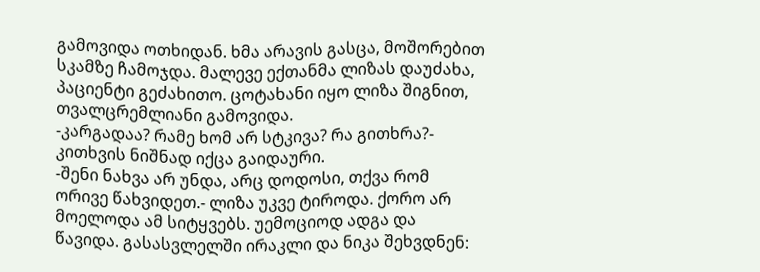გამოვიდა ოთხიდან. ხმა არავის გასცა, მოშორებით სკამზე ჩამოჯდა. მალევე ექთანმა ლიზას დაუძახა, პაციენტი გეძახითო. ცოტახანი იყო ლიზა შიგნით, თვალცრემლიანი გამოვიდა.
-კარგადაა? რამე ხომ არ სტკივა? რა გითხრა?- კითხვის ნიშნად იქცა გაიდაური.
-შენი ნახვა არ უნდა, არც დოდოსი, თქვა რომ ორივე წახვიდეთ.- ლიზა უკვე ტიროდა. ქორო არ მოელოდა ამ სიტყვებს. უემოციოდ ადგა და წავიდა. გასასვლელში ირაკლი და ნიკა შეხვდნენ: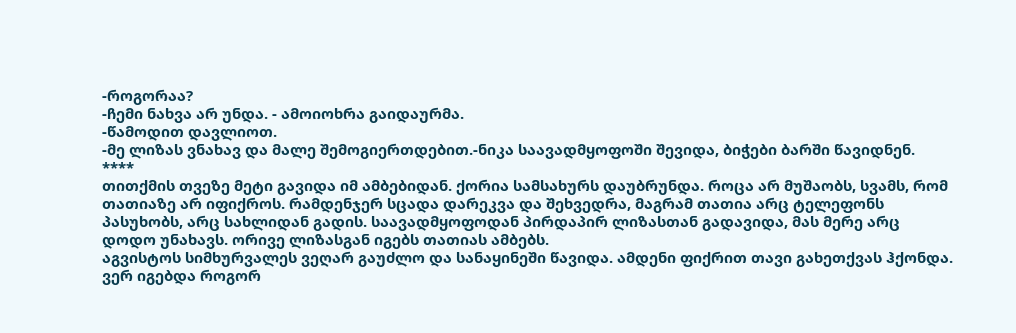-როგორაა?
-ჩემი ნახვა არ უნდა. - ამოიოხრა გაიდაურმა.
-წამოდით დავლიოთ.
-მე ლიზას ვნახავ და მალე შემოგიერთდებით.-ნიკა საავადმყოფოში შევიდა, ბიჭები ბარში წავიდნენ.
****
თითქმის თვეზე მეტი გავიდა იმ ამბებიდან. ქორია სამსახურს დაუბრუნდა. როცა არ მუშაობს, სვამს, რომ თათიაზე არ იფიქროს. რამდენჯერ სცადა დარეკვა და შეხვედრა, მაგრამ თათია არც ტელეფონს პასუხობს, არც სახლიდან გადის. საავადმყოფოდან პირდაპირ ლიზასთან გადავიდა, მას მერე არც დოდო უნახავს. ორივე ლიზასგან იგებს თათიას ამბებს.
აგვისტოს სიმხურვალეს ვეღარ გაუძლო და სანაყინეში წავიდა. ამდენი ფიქრით თავი გახეთქვას ჰქონდა. ვერ იგებდა როგორ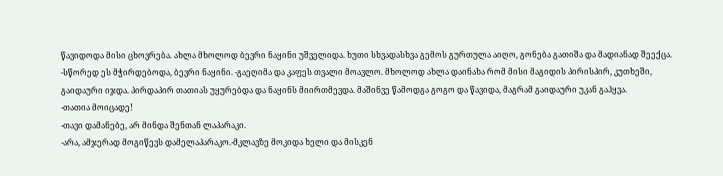წავიდოდა მისი ცხოვრება. ახლა მხოლოდ ბევრი ნაყინი უშველიდა. ხუთი სხვადასხვა გემოს გურთულა აიღო, გონება გათიშა და მადიანად შეექცა.
-სწორედ ეს მჭირდებოდა, ბევრი ნაყინი. -გაეღიმა და კაფეს თვალი მოავლო. მხოლოდ ახლა დაინახა რომ მისი მაგიდის პირისპირ, კუთხეში, გაიდაური იჯდა. პირდაპირ თათიას უყურებდა და ნაყინს მიირთმევდა. მაშინვე წამოდგა გოგო და წავიდა, მაგრამ გაიდაური უკან გაჰყვა.
-თათია მოიცადე!
-თავი დამანებე, არ მინდა შენთან ლაპარაკი.
-არა, ამჯერად მოგიწევს დამელაპარაკო.-მკლავზე მოკიდა ხელი და მისკენ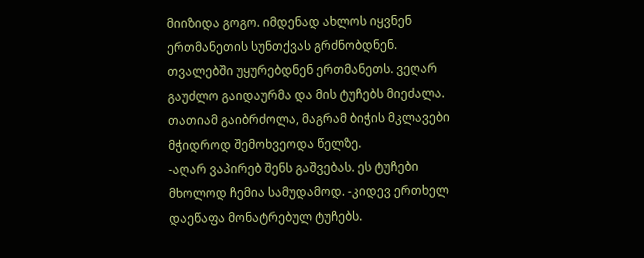მიიზიდა გოგო. იმდენად ახლოს იყვნენ ერთმანეთის სუნთქვას გრძნობდნენ. თვალებში უყურებდნენ ერთმანეთს. ვეღარ გაუძლო გაიდაურმა და მის ტუჩებს მიეძალა. თათიამ გაიბრძოლა, მაგრამ ბიჭის მკლავები მჭიდროდ შემოხვეოდა წელზე.
-აღარ ვაპირებ შენს გაშვებას. ეს ტუჩები მხოლოდ ჩემია სამუდამოდ. -კიდევ ერთხელ დაეწაფა მონატრებულ ტუჩებს.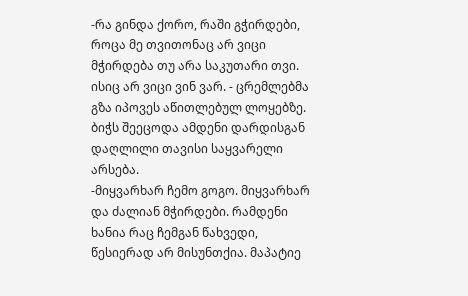-რა გინდა ქორო, რაში გჭირდები, როცა მე თვითონაც არ ვიცი მჭირდება თუ არა საკუთარი თვი. ისიც არ ვიცი ვინ ვარ. - ცრემლებმა გზა იპოვეს აწითლებულ ლოყებზე. ბიჭს შეეცოდა ამდენი დარდისგან დაღლილი თავისი საყვარელი არსება.
-მიყვარხარ ჩემო გოგო. მიყვარხარ და ძალიან მჭირდები. რამდენი ხანია რაც ჩემგან წახვედი, წესიერად არ მისუნთქია. მაპატიე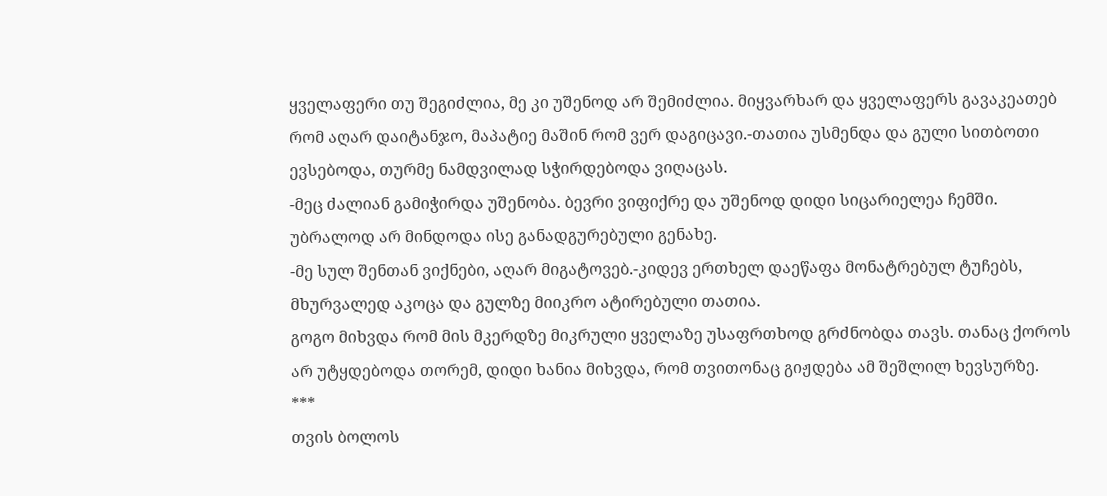ყველაფერი თუ შეგიძლია, მე კი უშენოდ არ შემიძლია. მიყვარხარ და ყველაფერს გავაკეათებ რომ აღარ დაიტანჯო, მაპატიე მაშინ რომ ვერ დაგიცავი.-თათია უსმენდა და გული სითბოთი ევსებოდა, თურმე ნამდვილად სჭირდებოდა ვიღაცას.
-მეც ძალიან გამიჭირდა უშენობა. ბევრი ვიფიქრე და უშენოდ დიდი სიცარიელეა ჩემში. უბრალოდ არ მინდოდა ისე განადგურებული გენახე.
-მე სულ შენთან ვიქნები, აღარ მიგატოვებ.-კიდევ ერთხელ დაეწაფა მონატრებულ ტუჩებს, მხურვალედ აკოცა და გულზე მიიკრო ატირებული თათია.
გოგო მიხვდა რომ მის მკერდზე მიკრული ყველაზე უსაფრთხოდ გრძნობდა თავს. თანაც ქოროს არ უტყდებოდა თორემ, დიდი ხანია მიხვდა, რომ თვითონაც გიჟდება ამ შეშლილ ხევსურზე.
***
თვის ბოლოს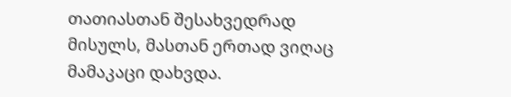თათიასთან შესახვედრად მისულს, მასთან ერთად ვიღაც მამაკაცი დახვდა.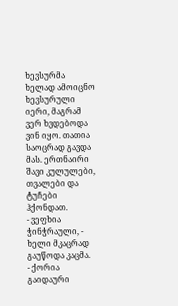ხევსურმა ხელად ამოიცნო ხევსურული იერი, მაგრამ ვერ ხვდებოდა ვინ იყო. თათია საოცრად გავდა მას. ერთნაირი შავი კულულები, თვალები და ტუჩები ჰქონდათ.
- ვეფხია ჭინჭრაული, - ხელი მკაცრად გაუწოდა კაცმა.
- ქორია გაიდაური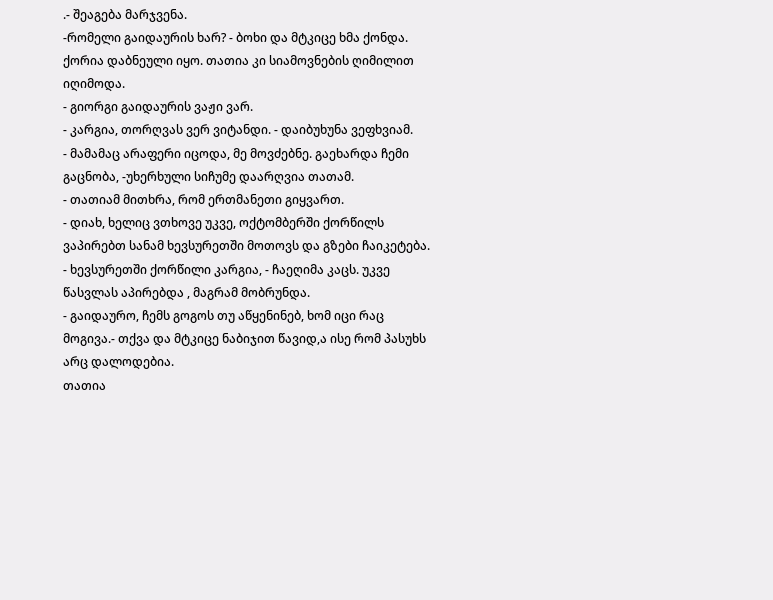.- შეაგება მარჯვენა.
-რომელი გაიდაურის ხარ? - ბოხი და მტკიცე ხმა ქონდა.
ქორია დაბნეული იყო. თათია კი სიამოვნების ღიმილით იღიმოდა.
- გიორგი გაიდაურის ვაჟი ვარ.
- კარგია, თორღვას ვერ ვიტანდი. - დაიბუხუნა ვეფხვიამ.
- მამამაც არაფერი იცოდა, მე მოვძებნე. გაეხარდა ჩემი გაცნობა, -უხერხული სიჩუმე დაარღვია თათამ.
- თათიამ მითხრა, რომ ერთმანეთი გიყვართ.
- დიახ, ხელიც ვთხოვე უკვე, ოქტომბერში ქორწილს ვაპირებთ სანამ ხევსურეთში მოთოვს და გზები ჩაიკეტება.
- ხევსურეთში ქორწილი კარგია, - ჩაეღიმა კაცს. უკვე წასვლას აპირებდა , მაგრამ მობრუნდა.
- გაიდაურო, ჩემს გოგოს თუ აწყენინებ, ხომ იცი რაც მოგივა.- თქვა და მტკიცე ნაბიჯით წავიდ,ა ისე რომ პასუხს არც დალოდებია.
თათია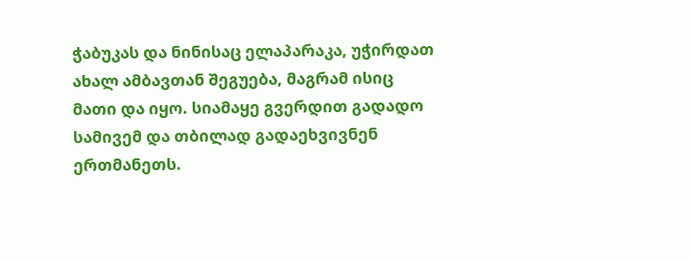ჭაბუკას და ნინისაც ელაპარაკა, უჭირდათ ახალ ამბავთან შეგუება, მაგრამ ისიც მათი და იყო. სიამაყე გვერდით გადადო სამივემ და თბილად გადაეხვივნენ ერთმანეთს.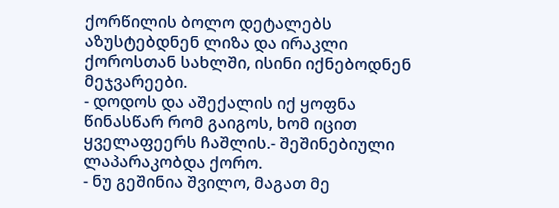ქორწილის ბოლო დეტალებს აზუსტებდნენ ლიზა და ირაკლი ქოროსთან სახლში, ისინი იქნებოდნენ მეჯვარეები.
- დოდოს და აშექალის იქ ყოფნა წინასწარ რომ გაიგოს, ხომ იცით ყველაფეერს ჩაშლის.- შეშინებიული ლაპარაკობდა ქორო.
- ნუ გეშინია შვილო, მაგათ მე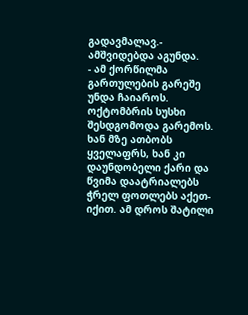გადავმალავ.- ამშვიდებდა აგუნდა.
- ამ ქორწილმა გართულების გარეშე უნდა ჩაიაროს.
ოქტომბრის სუსხი შესდგომოდა გარემოს. ხან მზე ათბობს ყველაფრს, ხან კი დაუნდობელი ქარი და წვიმა დაატრიალებს ჭრელ ფოთლებს აქეთ-იქით. ამ დროს შატილი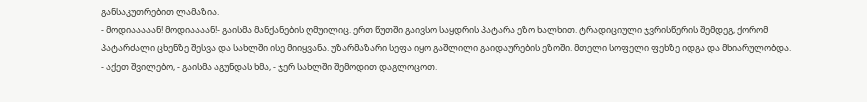განსაკუთრებით ლამაზია.
- მოდიააააან! მოდიაააან!- გაისმა მანქანების ღმუილიც. ერთ წუთში გაივსო საყდრის პატარა ეზო ხალხით. ტრადიციული ჯვრისწერის შემდეგ, ქორომ პატარძალი ცხენზე შესვა და სახლში ისე მიიყვანა. უზარმაზარი სეფა იყო გაშლილი გაიდაურების ეზოში. მთელი სოფელი ფეხზე იდგა და მხიარულობდა.
- აქეთ შვილებო, - გაისმა აგუნდას ხმა, - ჯერ სახლში შემოდით დაგლოცოთ.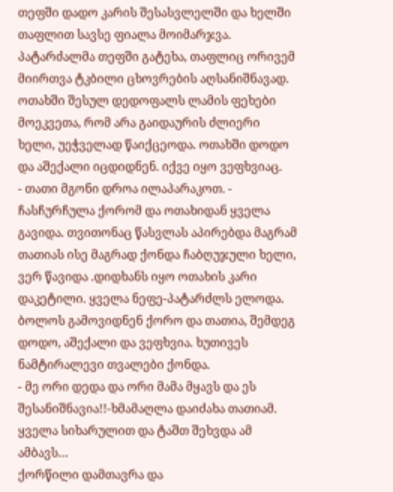თეფში დადო კარის შესასვლელში და ხელში თაფლით სავსე ფიალა მოიმარჯვა. პატარძალმა თეფში გატეხა, თაფლიც ორივემ მიირთვა ტკბილი ცხოვრების აღსანიშნავად. ოთახში შესულ დედოფალს ლამის ფეხები მოეკვეთა, რომ არა გაიდაურის ძლიერი ხელი, უეჭველად წაიქცეოდა. ოთახში დოდო და აშექალი იცდიდნენ. იქვე იყო ვეფხვიაც.
- თათი მგონი დროა ილაპარაკოთ. - ჩასჩურჩულა ქორომ და ოთახიდან ყველა გავიდა. თვითონაც წასვლას აპირებდა მაგრამ თათიას ისე მაგრად ქონდა ჩაბღუჯული ხელი, ვერ წავიდა .დიდხანს იყო ოთახის კარი დაკეტილი. ყველა ნეფე-პატარძლს ელოდა. ბოლოს გამოვიდნენ ქორო და თათია, შემდეგ დოდო, აშექალი და ვეფხვია. ხუთივეს ნამტირალევი თვალები ქონდა.
- მე ორი დედა და ორი მამა მყავს და ეს შესანიშნავია!!-ხმამაღლა დაიძახა თათიამ. ყველა სიხარულით და ტაშთ შეხვდა ამ ამბავს…
ქორწილი დამთავრა და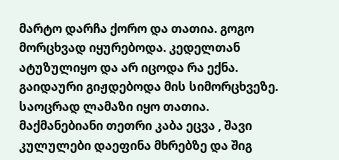მარტო დარჩა ქორო და თათია. გოგო მორცხვად იყურებოდა. კედელთან ატუზულიყო და არ იცოდა რა ექნა. გაიდაური გიჟდებოდა მის სიმორცხვეზე. საოცრად ლამაზი იყო თათია. მაქმანებიანი თეთრი კაბა ეცვა , შავი კულულები დაეფინა მხრებზე და შიგ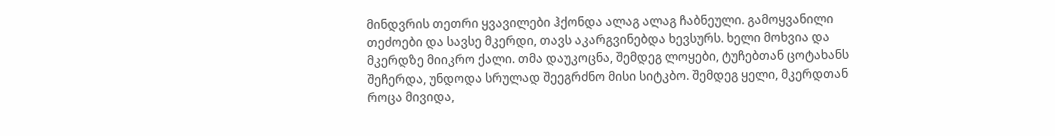მინდვრის თეთრი ყვავილები ჰქონდა ალაგ ალაგ ჩაბნეული. გამოყვანილი თეძოები და სავსე მკერდი, თავს აკარგვინებდა ხევსურს. ხელი მოხვია და მკერდზე მიიკრო ქალი. თმა დაუკოცნა, შემდეგ ლოყები, ტუჩებთან ცოტახანს შეჩერდა, უნდოდა სრულად შეეგრძნო მისი სიტკბო. შემდეგ ყელი, მკერდთან როცა მივიდა,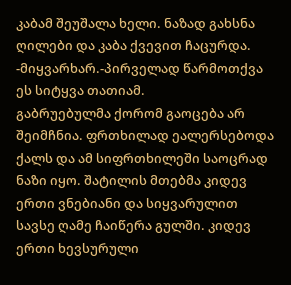კაბამ შეუშალა ხელი. ნაზად გახსნა ღილები და კაბა ქვევით ჩაცურდა.
-მიყვარხარ.-პირველად წარმოთქვა ეს სიტყვა თათიამ.
გაბრუებულმა ქორომ გაოცება არ შეიმჩნია. ფრთხილად ეალერსებოდა ქალს და ამ სიფრთხილეში საოცრად ნაზი იყო. შატილის მთებმა კიდევ ერთი ვნებიანი და სიყვარულით სავსე ღამე ჩაიწერა გულში. კიდევ ერთი ხევსურული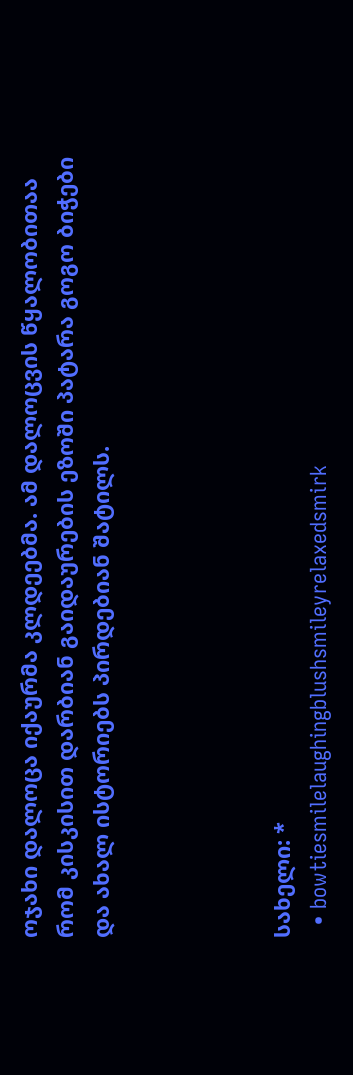ოჯახი დალოცა იქაურმა კლდეებმა. ამ დალოცვის წყალობითაა რომ კისკისით დარბიან გაიდაურების ეზოში პატარა გოგო ბიჭები და ახალ ისტორიებს პირდებიან შატილს.




სახელი: *
  • bowtiesmilelaughingblushsmileyrelaxedsmirk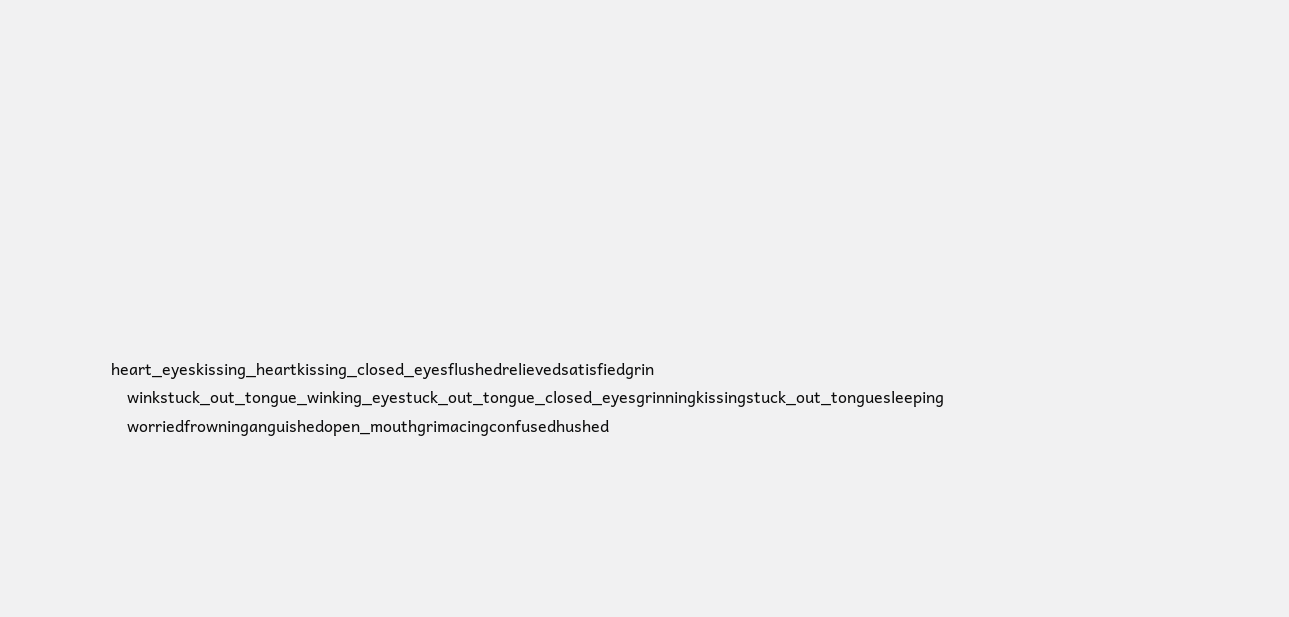heart_eyeskissing_heartkissing_closed_eyesflushedrelievedsatisfiedgrin
    winkstuck_out_tongue_winking_eyestuck_out_tongue_closed_eyesgrinningkissingstuck_out_tonguesleeping
    worriedfrowninganguishedopen_mouthgrimacingconfusedhushed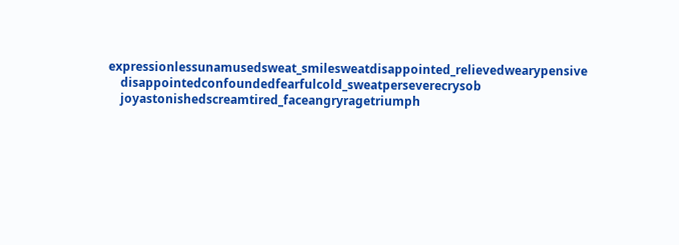expressionlessunamusedsweat_smilesweatdisappointed_relievedwearypensive
    disappointedconfoundedfearfulcold_sweatperseverecrysob
    joyastonishedscreamtired_faceangryragetriumph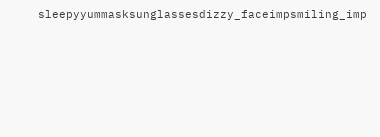sleepyyummasksunglassesdizzy_faceimpsmiling_imp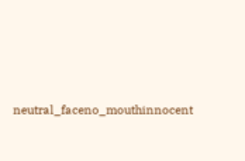neutral_faceno_mouthinnocent